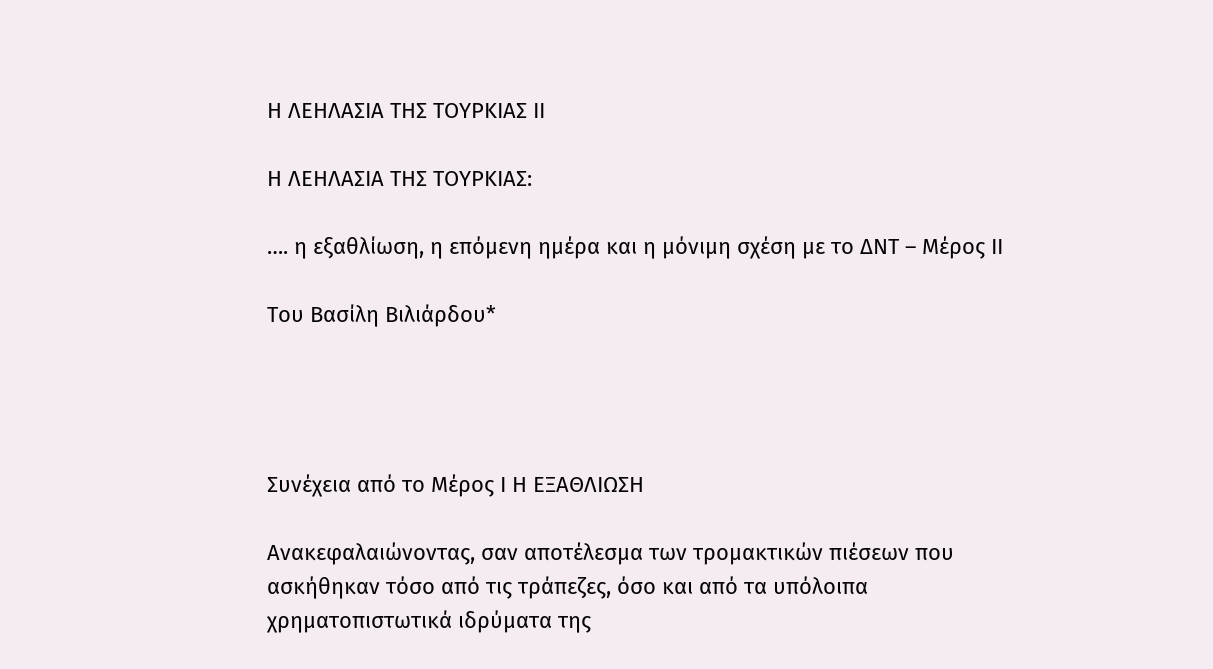Η ΛΕΗΛΑΣΙΑ ΤΗΣ ΤΟΥΡΚΙΑΣ ΙΙ

Η ΛΕΗΛΑΣΙΑ ΤΗΣ ΤΟΥΡΚΙΑΣ:

…. η εξαθλίωση, η επόμενη ημέρα και η μόνιμη σχέση με το ΔΝΤ – Μέρος ΙΙ

Του Βασίλη Βιλιάρδου*




Συνέχεια από το Μέρος Ι Η ΕΞΑΘΛΙΩΣΗ

Ανακεφαλαιώνοντας, σαν αποτέλεσμα των τρομακτικών πιέσεων που ασκήθηκαν τόσο από τις τράπεζες, όσο και από τα υπόλοιπα χρηματοπιστωτικά ιδρύματα της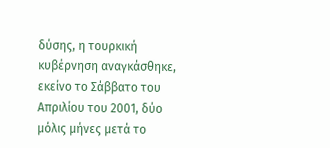δύσης, η τουρκική κυβέρνηση αναγκάσθηκε, εκείνο το Σάββατο του Απριλίου του 2001, δύο μόλις μήνες μετά το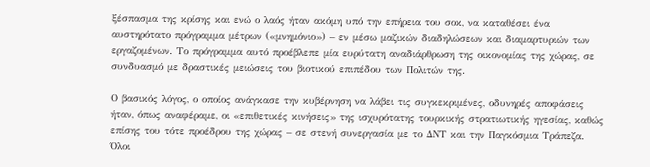ξέσπασμα της κρίσης και ενώ ο λαός ήταν ακόμη υπό την επήρεια του σοκ, να καταθέσει ένα αυστηρότατο πρόγραμμα μέτρων («μνημόνιο») – εν μέσω μαζικών διαδηλώσεων και διαμαρτυριών των εργαζομένων. Το πρόγραμμα αυτό προέβλεπε μία ευρύτατη αναδιάρθρωση της οικονομίας της χώρας, σε συνδυασμό με δραστικές μειώσεις του βιοτικού επιπέδου των Πολιτών της.

Ο βασικός λόγος, ο οποίος ανάγκασε την κυβέρνηση να λάβει τις συγκεκριμένες, οδυνηρές αποφάσεις ήταν, όπως αναφέραμε, οι «επιθετικές κινήσεις» της ισχυρότατης τουρκικής στρατιωτικής ηγεσίας, καθώς επίσης του τότε προέδρου της χώρας – σε στενή συνεργασία με το ΔΝΤ και την Παγκόσμια Τράπεζα. Όλοι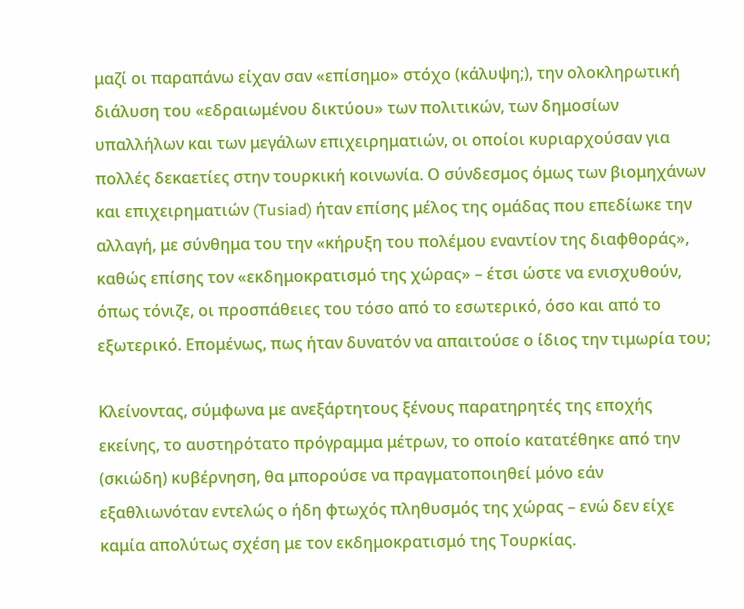μαζί οι παραπάνω είχαν σαν «επίσημο» στόχο (κάλυψη;), την ολοκληρωτική διάλυση του «εδραιωμένου δικτύου» των πολιτικών, των δημοσίων υπαλλήλων και των μεγάλων επιχειρηματιών, οι οποίοι κυριαρχούσαν για πολλές δεκαετίες στην τουρκική κοινωνία. Ο σύνδεσμος όμως των βιομηχάνων και επιχειρηματιών (Tusiad) ήταν επίσης μέλος της ομάδας που επεδίωκε την αλλαγή, με σύνθημα του την «κήρυξη του πολέμου εναντίον της διαφθοράς», καθώς επίσης τον «εκδημοκρατισμό της χώρας» – έτσι ώστε να ενισχυθούν, όπως τόνιζε, οι προσπάθειες του τόσο από το εσωτερικό, όσο και από το εξωτερικό. Επομένως, πως ήταν δυνατόν να απαιτούσε ο ίδιος την τιμωρία του;

Κλείνοντας, σύμφωνα με ανεξάρτητους ξένους παρατηρητές της εποχής εκείνης, το αυστηρότατο πρόγραμμα μέτρων, το οποίο κατατέθηκε από την (σκιώδη) κυβέρνηση, θα μπορούσε να πραγματοποιηθεί μόνο εάν εξαθλιωνόταν εντελώς ο ήδη φτωχός πληθυσμός της χώρας – ενώ δεν είχε καμία απολύτως σχέση με τον εκδημοκρατισμό της Τουρκίας.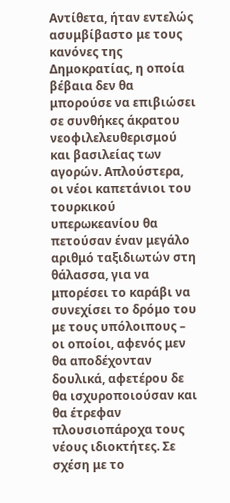Αντίθετα, ήταν εντελώς ασυμβίβαστο με τους κανόνες της Δημοκρατίας, η οποία βέβαια δεν θα μπορούσε να επιβιώσει σε συνθήκες άκρατου νεοφιλελευθερισμού και βασιλείας των αγορών. Απλούστερα, οι νέοι καπετάνιοι του τουρκικού υπερωκεανίου θα πετούσαν έναν μεγάλο αριθμό ταξιδιωτών στη θάλασσα, για να μπορέσει το καράβι να συνεχίσει το δρόμο του με τους υπόλοιπους – οι οποίοι, αφενός μεν θα αποδέχονταν δουλικά, αφετέρου δε θα ισχυροποιούσαν και θα έτρεφαν πλουσιοπάροχα τους νέους ιδιοκτήτες. Σε σχέση με το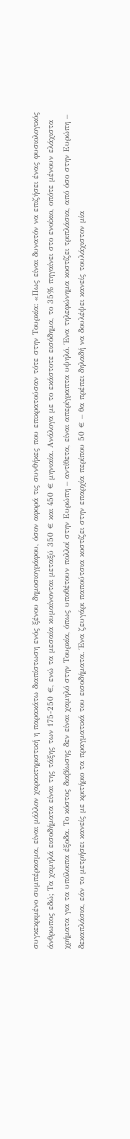συγκεκριμένο συμπέρασμα, είναι μάλλον χαρακτηριστική η παρακάτω διαπίστωση ενός ξένου δημοσιογράφου, όσον αφορά τις συνθήκες που επικρατούσαν τότε στην Τουρκία: «Πως είναι δυνατόν να επιζήσει ένας φυσιολογικός άνθρωπος εδώ; Τα χαμηλά εισοδήματα είναι της τάξης των 175-250 €, ενώ τα μεσαία κυμαίνονται μεταξύ 350 € και 450 € μηνιαία. Ανάλογα με το εκάστοτε εισόδημα, το 35% πηγαίνει στο ενοίκιο, οπότε μένουν ελάχιστα χρήματα για τα υπόλοιπα έξοδα. Το κόστος διαβίωσης δεν είναι χαμηλό στην Τουρκία, όπως υποθέτουν πολλοί στην Ευρώπη – αντίθετα, είναι απερίγραπτα υψηλό. Ένα τηλεφώνημα κοστίζει τριπλάσια, από όσο στην Ευρώπη – δεκαπλάσια, εάν το μετρήσει κανείς με κριτήριο τα πραγματικά του εισοδήματα. Ένα ζευγάρι παπούτσια κοστίζει στην επαρχία περίπου 50 € – θα πρέπει δηλαδή να δουλέψει κανείς τουλάχιστον μία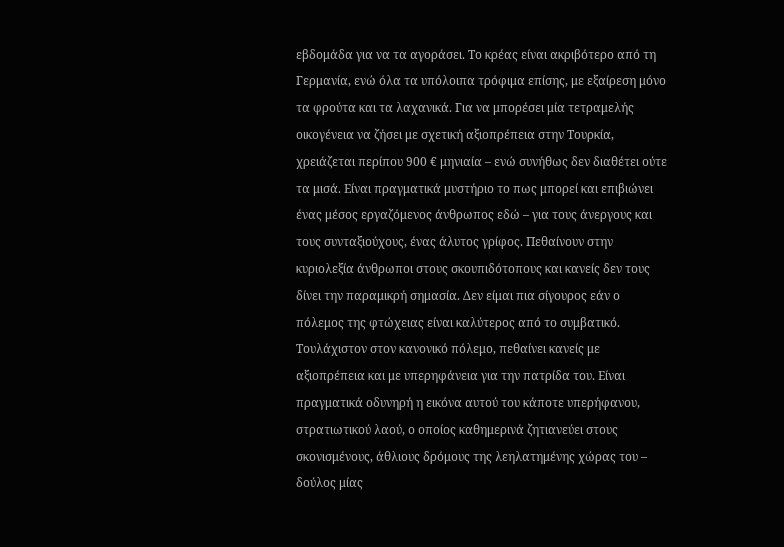εβδομάδα για να τα αγοράσει. Το κρέας είναι ακριβότερο από τη Γερμανία, ενώ όλα τα υπόλοιπα τρόφιμα επίσης, με εξαίρεση μόνο τα φρούτα και τα λαχανικά. Για να μπορέσει μία τετραμελής οικογένεια να ζήσει με σχετική αξιοπρέπεια στην Τουρκία, χρειάζεται περίπου 900 € μηνιαία – ενώ συνήθως δεν διαθέτει ούτε τα μισά. Είναι πραγματικά μυστήριο το πως μπορεί και επιβιώνει ένας μέσος εργαζόμενος άνθρωπος εδώ – για τους άνεργους και τους συνταξιούχους, ένας άλυτος γρίφος. Πεθαίνουν στην κυριολεξία άνθρωποι στους σκουπιδότοπους και κανείς δεν τους δίνει την παραμικρή σημασία. Δεν είμαι πια σίγουρος εάν ο πόλεμος της φτώχειας είναι καλύτερος από το συμβατικό. Τουλάχιστον στον κανονικό πόλεμο, πεθαίνει κανείς με αξιοπρέπεια και με υπερηφάνεια για την πατρίδα του. Είναι πραγματικά οδυνηρή η εικόνα αυτού του κάποτε υπερήφανου, στρατιωτικού λαού, ο οποίος καθημερινά ζητιανεύει στους σκονισμένους, άθλιους δρόμους της λεηλατημένης χώρας του – δούλος μίας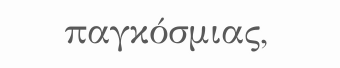παγκόσμιας,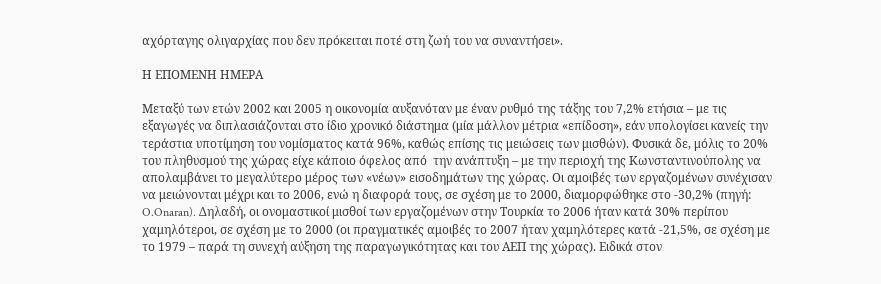αχόρταγης ολιγαρχίας που δεν πρόκειται ποτέ στη ζωή του να συναντήσει».

Η ΕΠΟΜΕΝΗ ΗΜΕΡΑ

Μεταξύ των ετών 2002 και 2005 η οικονομία αυξανόταν με έναν ρυθμό της τάξης του 7,2% ετήσια – με τις εξαγωγές να διπλασιάζονται στο ίδιο χρονικό διάστημα (μία μάλλον μέτρια «επίδοση», εάν υπολογίσει κανείς την τεράστια υποτίμηση του νομίσματος κατά 96%, καθώς επίσης τις μειώσεις των μισθών). Φυσικά δε, μόλις το 20% του πληθυσμού της χώρας είχε κάποιο όφελος από  την ανάπτυξη – με την περιοχή της Κωνσταντινούπολης να απολαμβάνει το μεγαλύτερο μέρος των «νέων» εισοδημάτων της χώρας. Οι αμοιβές των εργαζομένων συνέχισαν να μειώνονται μέχρι και το 2006, ενώ η διαφορά τους, σε σχέση με το 2000, διαμορφώθηκε στο -30,2% (πηγή: O.Onaran). Δηλαδή, οι ονομαστικοί μισθοί των εργαζομένων στην Τουρκία το 2006 ήταν κατά 30% περίπου χαμηλότεροι, σε σχέση με το 2000 (οι πραγματικές αμοιβές το 2007 ήταν χαμηλότερες κατά -21,5%, σε σχέση με το 1979 – παρά τη συνεχή αύξηση της παραγωγικότητας και του ΑΕΠ της χώρας). Ειδικά στον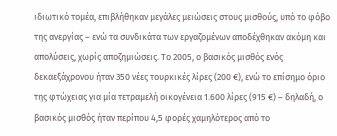ιδιωτικό τομέα, επιβλήθηκαν μεγάλες μειώσεις στους μισθούς, υπό το φόβο της ανεργίας – ενώ τα συνδικάτα των εργαζομένων αποδέχθηκαν ακόμη και απολύσεις, χωρίς αποζημιώσεις. Το 2005, ο βασικός μισθός ενός δεκαεξάχρονου ήταν 350 νέες τουρκικές λίρες (200 €), ενώ το επίσημο όριο της φτώχειας για μία τετραμελή οικογένεια 1.600 λίρες (915 €) – δηλαδή, ο βασικός μισθός ήταν περίπου 4,5 φορές χαμηλότερος από το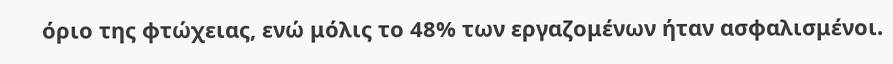όριο της φτώχειας, ενώ μόλις το 48% των εργαζομένων ήταν ασφαλισμένοι.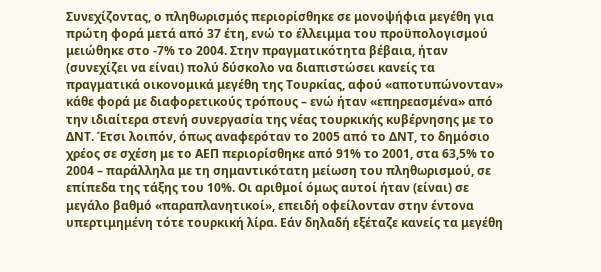Συνεχίζοντας, ο πληθωρισμός περιορίσθηκε σε μονοψήφια μεγέθη για πρώτη φορά μετά από 37 έτη, ενώ το έλλειμμα του προϋπολογισμού μειώθηκε στο -7% το 2004. Στην πραγματικότητα βέβαια, ήταν (συνεχίζει να είναι) πολύ δύσκολο να διαπιστώσει κανείς τα πραγματικά οικονομικά μεγέθη της Τουρκίας, αφού «αποτυπώνονταν» κάθε φορά με διαφορετικούς τρόπους – ενώ ήταν «επηρεασμένα» από την ιδιαίτερα στενή συνεργασία της νέας τουρκικής κυβέρνησης με το ΔΝΤ. Έτσι λοιπόν, όπως αναφερόταν το 2005 από το ΔΝΤ, το δημόσιο χρέος σε σχέση με το ΑΕΠ περιορίσθηκε από 91% το 2001, στα 63,5% το 2004 – παράλληλα με τη σημαντικότατη μείωση του πληθωρισμού, σε επίπεδα της τάξης του 10%. Οι αριθμοί όμως αυτοί ήταν (είναι) σε μεγάλο βαθμό «παραπλανητικοί», επειδή οφείλονταν στην έντονα υπερτιμημένη τότε τουρκική λίρα. Εάν δηλαδή εξέταζε κανείς τα μεγέθη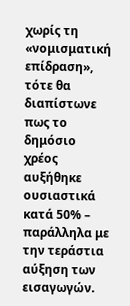χωρίς τη «νομισματική επίδραση», τότε θα διαπίστωνε πως το δημόσιο χρέος αυξήθηκε ουσιαστικά κατά 50% – παράλληλα με την τεράστια αύξηση των εισαγωγών.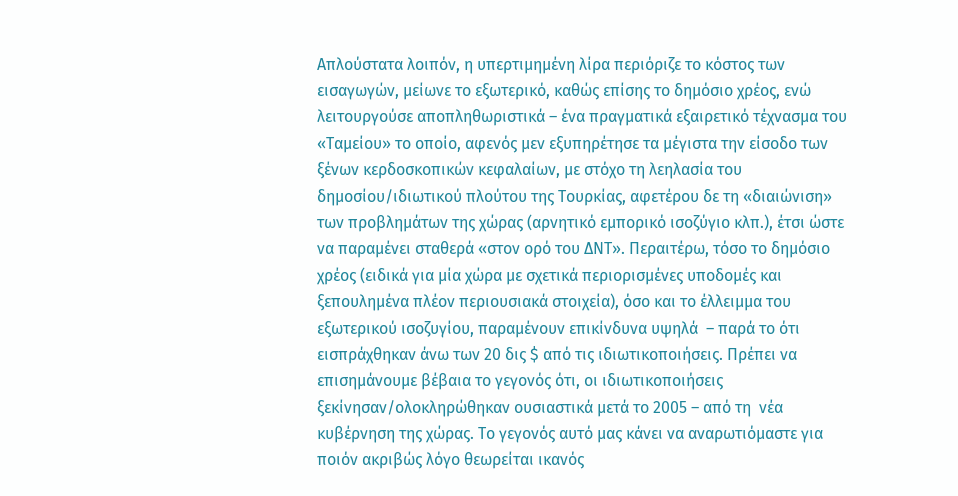Απλούστατα λοιπόν, η υπερτιμημένη λίρα περιόριζε το κόστος των εισαγωγών, μείωνε το εξωτερικό, καθώς επίσης το δημόσιο χρέος, ενώ λειτουργούσε αποπληθωριστικά – ένα πραγματικά εξαιρετικό τέχνασμα του «Ταμείου» το οποίο, αφενός μεν εξυπηρέτησε τα μέγιστα την είσοδο των ξένων κερδοσκοπικών κεφαλαίων, με στόχο τη λεηλασία του δημοσίου/ιδιωτικού πλούτου της Τουρκίας, αφετέρου δε τη «διαιώνιση» των προβλημάτων της χώρας (αρνητικό εμπορικό ισοζύγιο κλπ.), έτσι ώστε να παραμένει σταθερά «στον ορό του ΔΝΤ». Περαιτέρω, τόσο το δημόσιο χρέος (ειδικά για μία χώρα με σχετικά περιορισμένες υποδομές και ξεπουλημένα πλέον περιουσιακά στοιχεία), όσο και το έλλειμμα του εξωτερικού ισοζυγίου, παραμένουν επικίνδυνα υψηλά  – παρά το ότι εισπράχθηκαν άνω των 20 δις $ από τις ιδιωτικοποιήσεις. Πρέπει να επισημάνουμε βέβαια το γεγονός ότι, οι ιδιωτικοποιήσεις ξεκίνησαν/ολοκληρώθηκαν ουσιαστικά μετά το 2005 – από τη  νέα κυβέρνηση της χώρας. Το γεγονός αυτό μας κάνει να αναρωτιόμαστε για ποιόν ακριβώς λόγο θεωρείται ικανός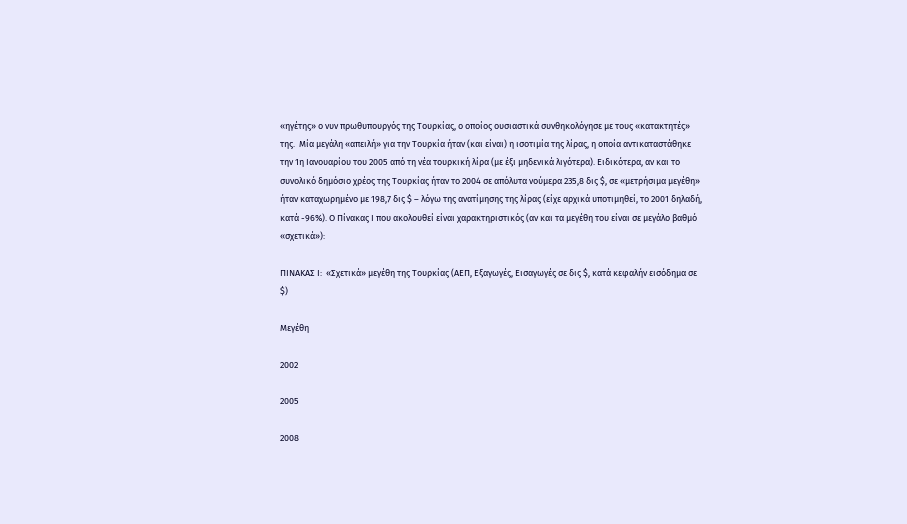«ηγέτης» ο νυν πρωθυπουργός της Τουρκίας, ο οποίος ουσιαστικά συνθηκολόγησε με τους «κατακτητές» της.  Μία μεγάλη «απειλή» για την Τουρκία ήταν (και είναι) η ισοτιμία της λίρας, η οποία αντικαταστάθηκε την 1η Ιανουαρίου του 2005 από τη νέα τουρκική λίρα (με έξι μηδενικά λιγότερα). Ειδικότερα, αν και το συνολικό δημόσιο χρέος της Τουρκίας ήταν το 2004 σε απόλυτα νούμερα 235,8 δις $, σε «μετρήσιμα μεγέθη» ήταν καταχωρημένο με 198,7 δις $ – λόγω της ανατίμησης της λίρας (είχε αρχικά υποτιμηθεί, το 2001 δηλαδή, κατά -96%). Ο Πίνακας Ι που ακολουθεί είναι χαρακτηριστικός (αν και τα μεγέθη του είναι σε μεγάλο βαθμό «σχετικά»):

ΠΙΝΑΚΑΣ Ι:  «Σχετικά» μεγέθη της Τουρκίας (ΑΕΠ, Εξαγωγές, Εισαγωγές σε δις $, κατά κεφαλήν εισόδημα σε $)

Μεγέθη

2002

2005

2008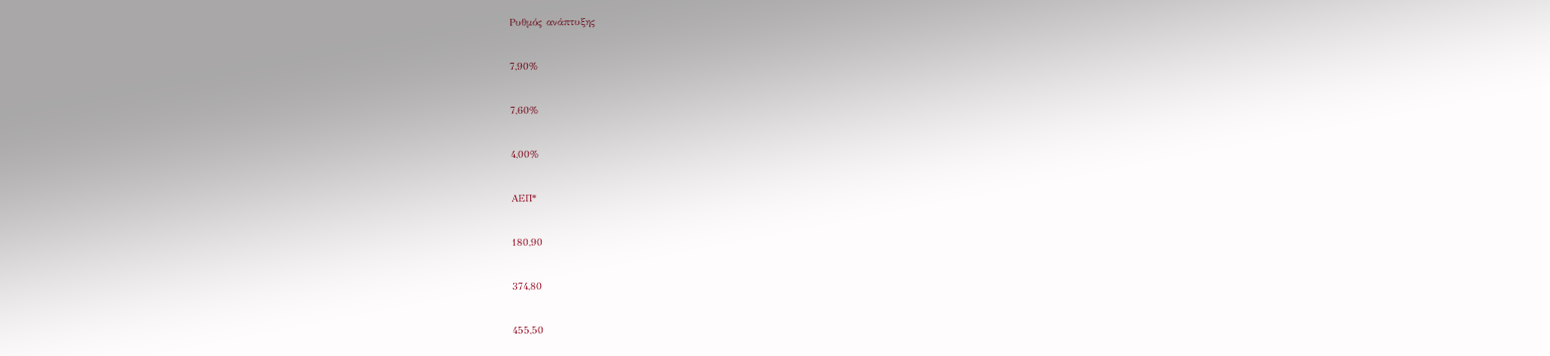Ρυθμός ανάπτυξης

7,90%

7,60%

4,00%

ΑΕΠ*

180,90

374,80

455,50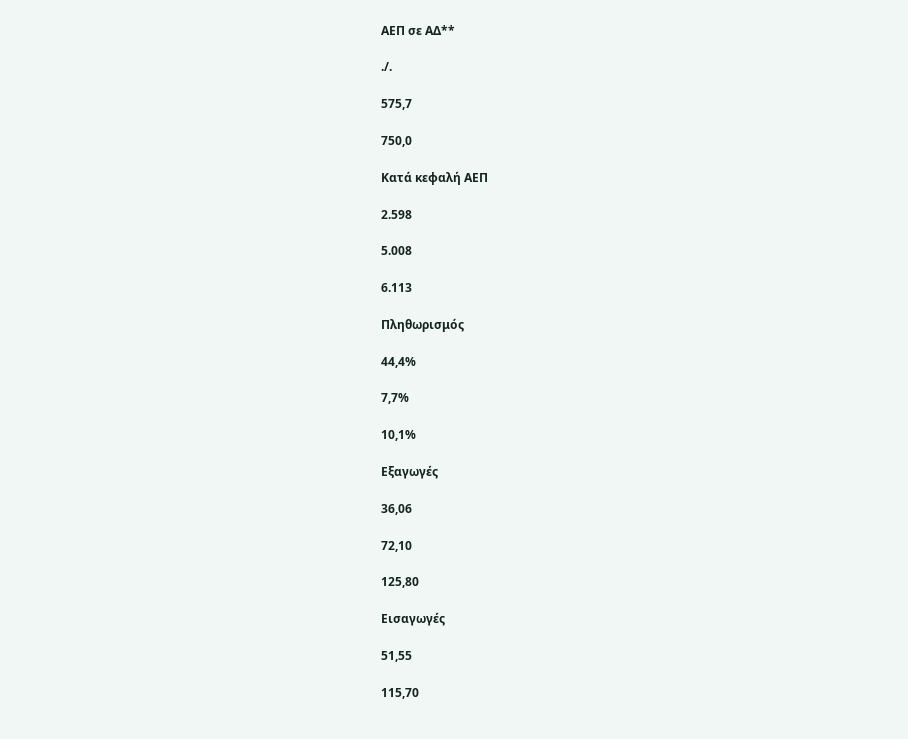ΑΕΠ σε ΑΔ**

./.

575,7

750,0

Κατά κεφαλή ΑΕΠ

2.598

5.008

6.113

Πληθωρισμός

44,4%

7,7%

10,1%

Εξαγωγές

36,06

72,10

125,80

Εισαγωγές

51,55

115,70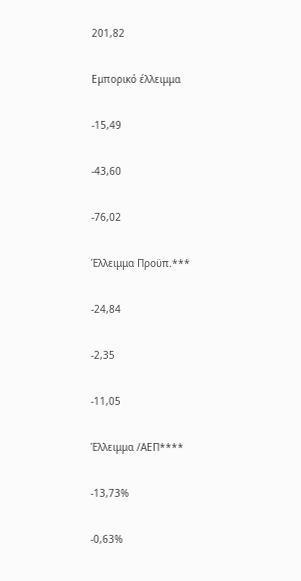201,82

Εμπορικό έλλειμμα

-15,49

-43,60

-76,02

Έλλειμμα Προϋπ.***

-24,84

-2,35

-11,05

Έλλειμμα /ΑΕΠ****

-13,73%

-0,63%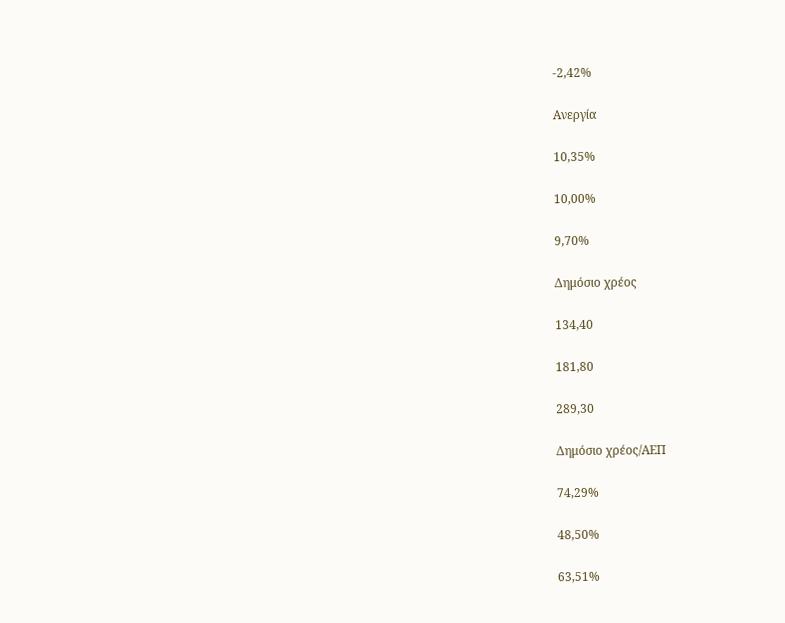-2,42%

Ανεργία

10,35%

10,00%

9,70%

Δημόσιο χρέος

134,40

181,80

289,30

Δημόσιο χρέος/ΑΕΠ

74,29%

48,50%

63,51%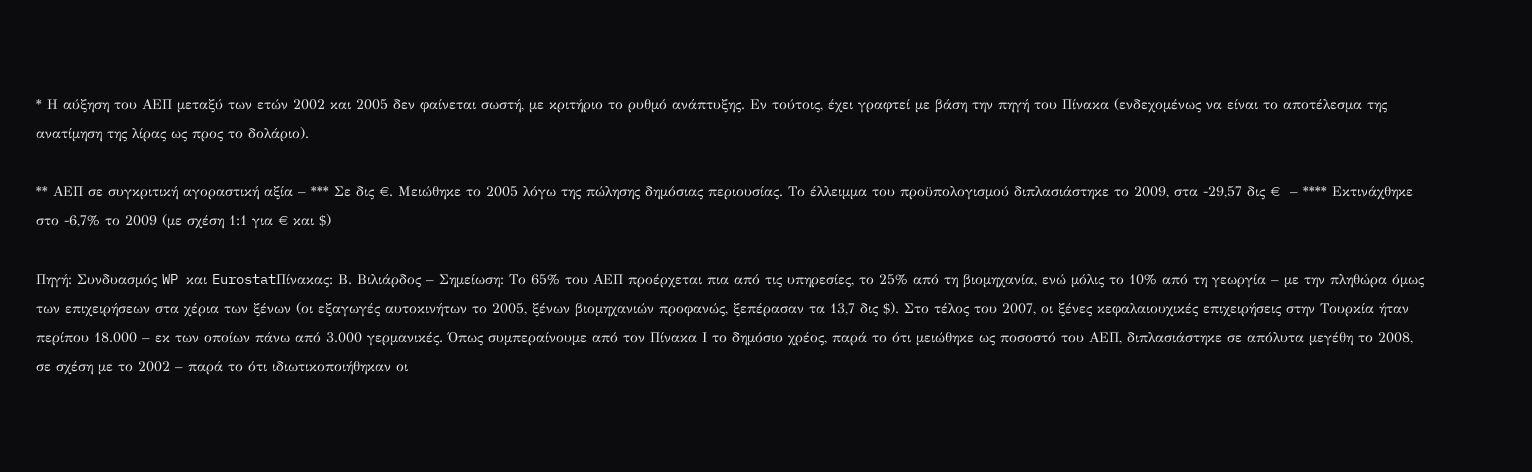* Η αύξηση του ΑΕΠ μεταξύ των ετών 2002 και 2005 δεν φαίνεται σωστή, με κριτήριο το ρυθμό ανάπτυξης. Εν τούτοις, έχει γραφτεί με βάση την πηγή του Πίνακα (ενδεχομένως να είναι το αποτέλεσμα της ανατίμηση της λίρας ως προς το δολάριο).

** ΑΕΠ σε συγκριτική αγοραστική αξία – *** Σε δις €. Μειώθηκε το 2005 λόγω της πώλησης δημόσιας περιουσίας. Το έλλειμμα του προϋπολογισμού διπλασιάστηκε το 2009, στα -29,57 δις €  – **** Εκτινάχθηκε στο -6,7% το 2009 (με σχέση 1:1 για € και $)

Πηγή: Συνδυασμός WP και EurostatΠίνακας: Β. Βιλιάρδος – Σημείωση: Το 65% του ΑΕΠ προέρχεται πια από τις υπηρεσίες, το 25% από τη βιομηχανία, ενώ μόλις το 10% από τη γεωργία – με την πληθώρα όμως των επιχειρήσεων στα χέρια των ξένων (οι εξαγωγές αυτοκινήτων το 2005, ξένων βιομηχανιών προφανώς, ξεπέρασαν τα 13,7 δις $). Στο τέλος του 2007, οι ξένες κεφαλαιουχικές επιχειρήσεις στην Τουρκία ήταν περίπου 18.000 – εκ των οποίων πάνω από 3.000 γερμανικές. Όπως συμπεραίνουμε από τον Πίνακα Ι το δημόσιο χρέος, παρά το ότι μειώθηκε ως ποσοστό του ΑΕΠ, διπλασιάστηκε σε απόλυτα μεγέθη το 2008, σε σχέση με το 2002 – παρά το ότι ιδιωτικοποιήθηκαν οι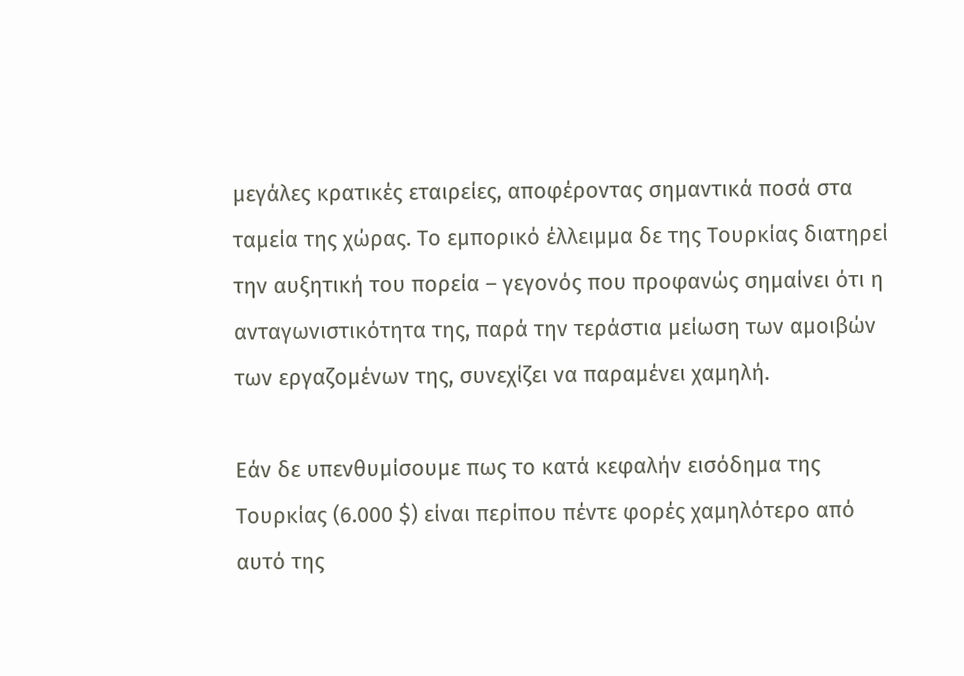μεγάλες κρατικές εταιρείες, αποφέροντας σημαντικά ποσά στα ταμεία της χώρας. Το εμπορικό έλλειμμα δε της Τουρκίας διατηρεί την αυξητική του πορεία – γεγονός που προφανώς σημαίνει ότι η ανταγωνιστικότητα της, παρά την τεράστια μείωση των αμοιβών των εργαζομένων της, συνεχίζει να παραμένει χαμηλή.

Εάν δε υπενθυμίσουμε πως το κατά κεφαλήν εισόδημα της Τουρκίας (6.000 $) είναι περίπου πέντε φορές χαμηλότερο από αυτό της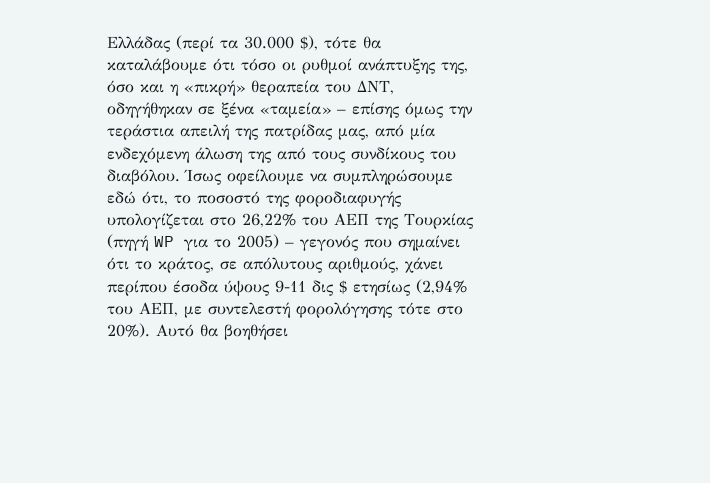Ελλάδας (περί τα 30.000 $), τότε θα καταλάβουμε ότι τόσο οι ρυθμοί ανάπτυξης της, όσο και η «πικρή» θεραπεία του ΔΝΤ, οδηγήθηκαν σε ξένα «ταμεία» – επίσης όμως την τεράστια απειλή της πατρίδας μας, από μία ενδεχόμενη άλωση της από τους συνδίκους του διαβόλου. Ίσως οφείλουμε να συμπληρώσουμε εδώ ότι, το ποσοστό της φοροδιαφυγής υπολογίζεται στο 26,22% του ΑΕΠ της Τουρκίας (πηγή WP για το 2005) – γεγονός που σημαίνει ότι το κράτος, σε απόλυτους αριθμούς, χάνει περίπου έσοδα ύψους 9-11 δις $ ετησίως (2,94% του ΑΕΠ, με συντελεστή φορολόγησης τότε στο 20%). Αυτό θα βοηθήσει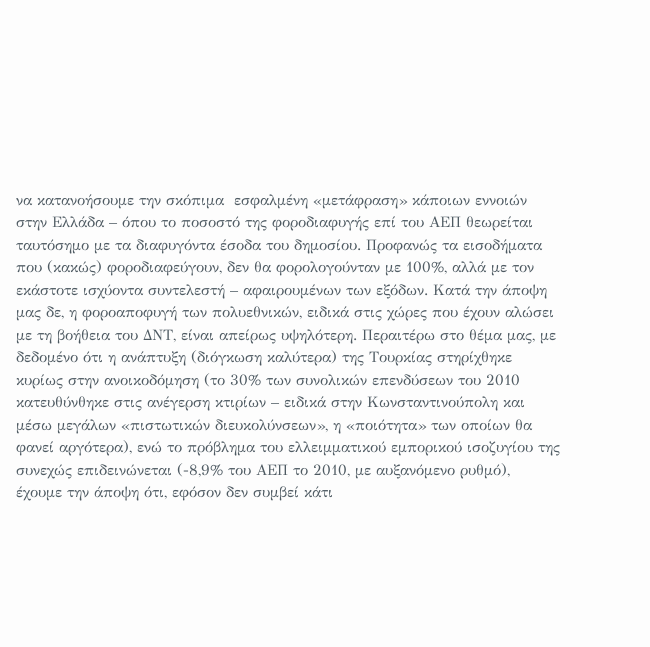να κατανοήσουμε την σκόπιμα  εσφαλμένη «μετάφραση» κάποιων εννοιών στην Ελλάδα – όπου το ποσοστό της φοροδιαφυγής επί του ΑΕΠ θεωρείται ταυτόσημο με τα διαφυγόντα έσοδα του δημοσίου. Προφανώς τα εισοδήματα που (κακώς) φοροδιαφεύγουν, δεν θα φορολογούνταν με 100%, αλλά με τον εκάστοτε ισχύοντα συντελεστή – αφαιρουμένων των εξόδων. Κατά την άποψη μας δε, η φοροαποφυγή των πολυεθνικών, ειδικά στις χώρες που έχουν αλώσει με τη βοήθεια του ΔΝΤ, είναι απείρως υψηλότερη. Περαιτέρω στο θέμα μας, με δεδομένο ότι η ανάπτυξη (διόγκωση καλύτερα) της Τουρκίας στηρίχθηκε κυρίως στην ανοικοδόμηση (το 30% των συνολικών επενδύσεων του 2010 κατευθύνθηκε στις ανέγερση κτιρίων – ειδικά στην Κωνσταντινούπολη και μέσω μεγάλων «πιστωτικών διευκολύνσεων», η «ποιότητα» των οποίων θα φανεί αργότερα), ενώ το πρόβλημα του ελλειμματικού εμπορικού ισοζυγίου της συνεχώς επιδεινώνεται (-8,9% του ΑΕΠ το 2010, με αυξανόμενο ρυθμό), έχουμε την άποψη ότι, εφόσον δεν συμβεί κάτι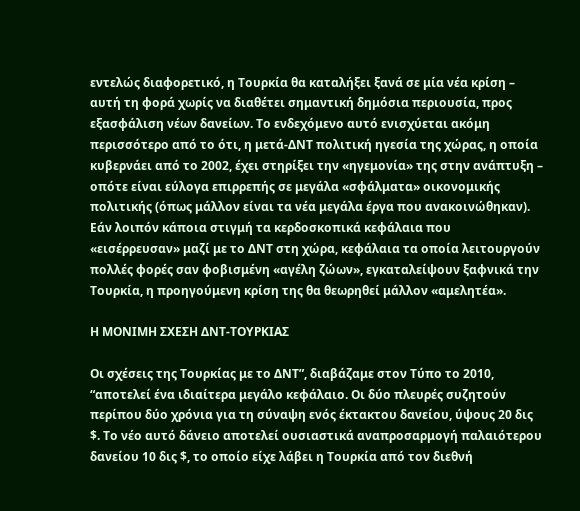εντελώς διαφορετικό, η Τουρκία θα καταλήξει ξανά σε μία νέα κρίση – αυτή τη φορά χωρίς να διαθέτει σημαντική δημόσια περιουσία, προς εξασφάλιση νέων δανείων. Το ενδεχόμενο αυτό ενισχύεται ακόμη περισσότερο από το ότι, η μετά-ΔΝΤ πολιτική ηγεσία της χώρας, η οποία κυβερνάει από το 2002, έχει στηρίξει την «ηγεμονία» της στην ανάπτυξη – οπότε είναι εύλογα επιρρεπής σε μεγάλα «σφάλματα» οικονομικής πολιτικής (όπως μάλλον είναι τα νέα μεγάλα έργα που ανακοινώθηκαν). Εάν λοιπόν κάποια στιγμή τα κερδοσκοπικά κεφάλαια που «εισέρρευσαν» μαζί με το ΔΝΤ στη χώρα, κεφάλαια τα οποία λειτουργούν πολλές φορές σαν φοβισμένη «αγέλη ζώων», εγκαταλείψουν ξαφνικά την Τουρκία, η προηγούμενη κρίση της θα θεωρηθεί μάλλον «αμελητέα».

Η ΜΟΝΙΜΗ ΣΧΕΣΗ ΔΝΤ-ΤΟΥΡΚΙΑΣ

Οι σχέσεις της Τουρκίας με το ΔΝΤ”, διαβάζαμε στον Τύπο το 2010, “αποτελεί ένα ιδιαίτερα μεγάλο κεφάλαιο. Οι δύο πλευρές συζητούν περίπου δύο χρόνια για τη σύναψη ενός έκτακτου δανείου, ύψους 20 δις $. Το νέο αυτό δάνειο αποτελεί ουσιαστικά αναπροσαρμογή παλαιότερου δανείου 10 δις $, το οποίο είχε λάβει η Τουρκία από τον διεθνή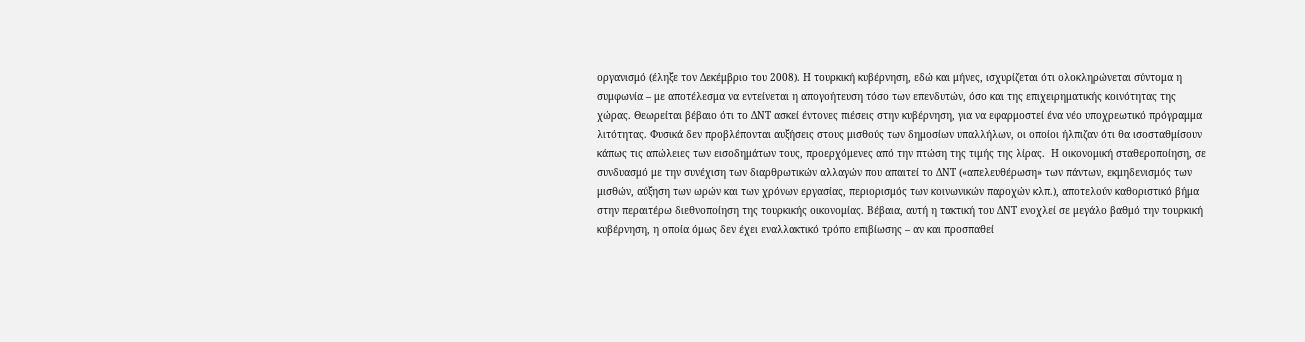οργανισμό (έληξε τον Δεκέμβριο του 2008). Η τουρκική κυβέρνηση, εδώ και μήνες, ισχυρίζεται ότι ολοκληρώνεται σύντομα η συμφωνία – με αποτέλεσμα να εντείνεται η απογοήτευση τόσο των επενδυτών, όσο και της επιχειρηματικής κοινότητας της χώρας. Θεωρείται βέβαιο ότι το ΔΝΤ ασκεί έντονες πιέσεις στην κυβέρνηση, για να εφαρμοστεί ένα νέο υποχρεωτικό πρόγραμμα λιτότητας. Φυσικά δεν προβλέπονται αυξήσεις στους μισθούς των δημοσίων υπαλλήλων, οι οποίοι ήλπιζαν ότι θα ισοσταθμίσουν κάπως τις απώλειες των εισοδημάτων τους, προερχόμενες από την πτώση της τιμής της λίρας.  Η οικονομική σταθεροποίηση, σε συνδυασμό με την συνέχιση των διαρθρωτικών αλλαγών που απαιτεί το ΔΝΤ («απελευθέρωση» των πάντων, εκμηδενισμός των μισθών, αύξηση των ωρών και των χρόνων εργασίας, περιορισμός των κοινωνικών παροχών κλπ.), αποτελούν καθοριστικό βήμα στην περαιτέρω διεθνοποίηση της τουρκικής οικονομίας. Βέβαια, αυτή η τακτική του ΔΝΤ ενοχλεί σε μεγάλο βαθμό την τουρκική κυβέρνηση, η οποία όμως δεν έχει εναλλακτικό τρόπο επιβίωσης – αν και προσπαθεί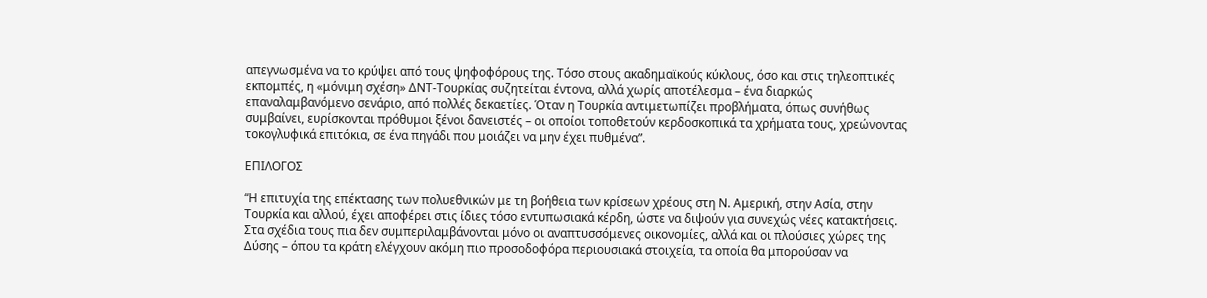απεγνωσμένα να το κρύψει από τους ψηφοφόρους της. Τόσο στους ακαδημαϊκούς κύκλους, όσο και στις τηλεοπτικές εκπομπές, η «μόνιμη σχέση» ΔΝΤ-Τουρκίας συζητείται έντονα, αλλά χωρίς αποτέλεσμα – ένα διαρκώς επαναλαμβανόμενο σενάριο, από πολλές δεκαετίες. Όταν η Τουρκία αντιμετωπίζει προβλήματα, όπως συνήθως συμβαίνει, ευρίσκονται πρόθυμοι ξένοι δανειστές – οι οποίοι τοποθετούν κερδοσκοπικά τα χρήματα τους, χρεώνοντας τοκογλυφικά επιτόκια, σε ένα πηγάδι που μοιάζει να μην έχει πυθμένα”.

ΕΠΙΛΟΓΟΣ

“Η επιτυχία της επέκτασης των πολυεθνικών με τη βοήθεια των κρίσεων χρέους στη Ν. Αμερική, στην Ασία, στην Τουρκία και αλλού, έχει αποφέρει στις ίδιες τόσο εντυπωσιακά κέρδη, ώστε να διψούν για συνεχώς νέες κατακτήσεις. Στα σχέδια τους πια δεν συμπεριλαμβάνονται μόνο οι αναπτυσσόμενες οικονομίες, αλλά και οι πλούσιες χώρες της Δύσης – όπου τα κράτη ελέγχουν ακόμη πιο προσοδοφόρα περιουσιακά στοιχεία, τα οποία θα μπορούσαν να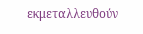εκμεταλλευθούν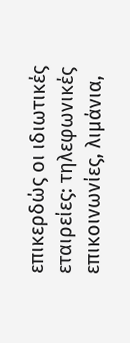επικερδώς οι ιδιωτικές εταιρείες: τηλεφωνικές επικοινωνίες, λιμάνια,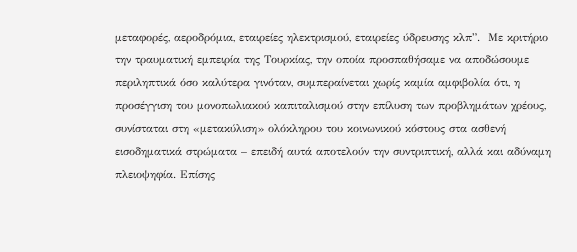μεταφορές, αεροδρόμια, εταιρείες ηλεκτρισμού, εταιρείες ύδρευσης κλπ”.  Με κριτήριο την τραυματική εμπειρία της Τουρκίας, την οποία προσπαθήσαμε να αποδώσουμε περιληπτικά όσο καλύτερα γινόταν, συμπεραίνεται χωρίς καμία αμφιβολία ότι, η προσέγγιση του μονοπωλιακού καπιταλισμού στην επίλυση των προβλημάτων χρέους, συνίσταται στη «μετακύλιση» ολόκληρου του κοινωνικού κόστους στα ασθενή εισοδηματικά στρώματα – επειδή αυτά αποτελούν την συντριπτική, αλλά και αδύναμη πλειοψηφία. Επίσης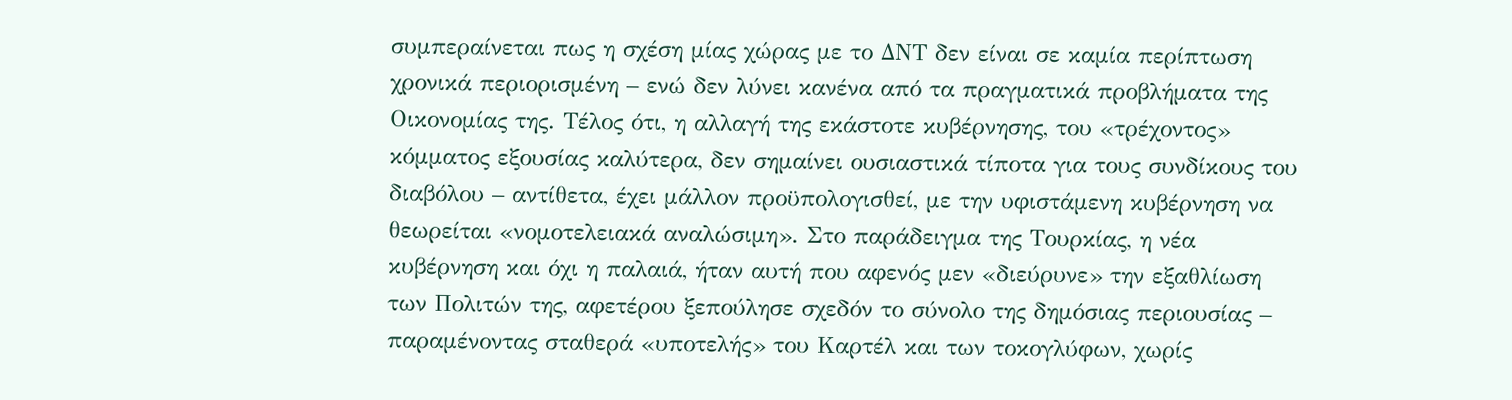συμπεραίνεται πως η σχέση μίας χώρας με το ΔΝΤ δεν είναι σε καμία περίπτωση χρονικά περιορισμένη – ενώ δεν λύνει κανένα από τα πραγματικά προβλήματα της Οικονομίας της. Τέλος ότι, η αλλαγή της εκάστοτε κυβέρνησης, του «τρέχοντος» κόμματος εξουσίας καλύτερα, δεν σημαίνει ουσιαστικά τίποτα για τους συνδίκους του διαβόλου – αντίθετα, έχει μάλλον προϋπολογισθεί, με την υφιστάμενη κυβέρνηση να θεωρείται «νομοτελειακά αναλώσιμη». Στο παράδειγμα της Τουρκίας, η νέα κυβέρνηση και όχι η παλαιά, ήταν αυτή που αφενός μεν «διεύρυνε» την εξαθλίωση των Πολιτών της, αφετέρου ξεπούλησε σχεδόν το σύνολο της δημόσιας περιουσίας – παραμένοντας σταθερά «υποτελής» του Καρτέλ και των τοκογλύφων, χωρίς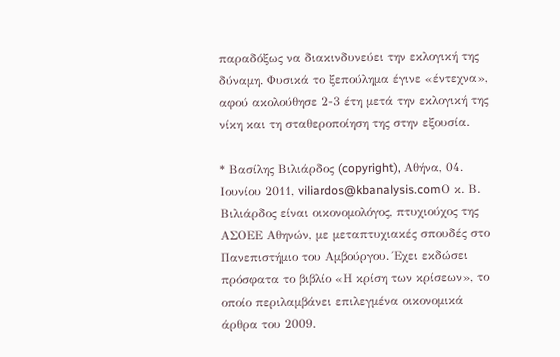παραδόξως να διακινδυνεύει την εκλογική της δύναμη. Φυσικά το ξεπούλημα έγινε «έντεχνα», αφού ακολούθησε 2-3 έτη μετά την εκλογική της νίκη και τη σταθεροποίηση της στην εξουσία.

* Βασίλης Βιλιάρδος (copyright), Αθήνα, 04. Ιουνίου 2011, viliardos@kbanalysis.comΟ κ. Β. Βιλιάρδος είναι οικονομολόγος, πτυχιούχος της ΑΣΟΕΕ Αθηνών, με μεταπτυχιακές σπουδές στο Πανεπιστήμιο του Αμβούργου. Έχει εκδώσει πρόσφατα το βιβλίο «Η κρίση των κρίσεων», το οποίο περιλαμβάνει επιλεγμένα οικονομικά άρθρα του 2009.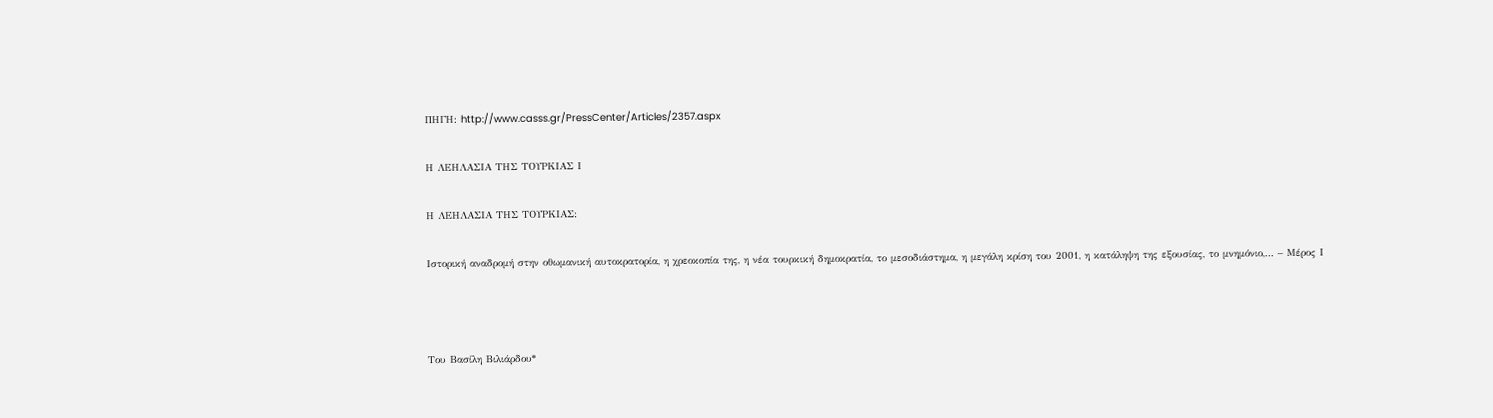ΠΗΓΗ: http://www.casss.gr/PressCenter/Articles/2357.aspx

Η ΛΕΗΛΑΣΙΑ ΤΗΣ ΤΟΥΡΚΙΑΣ Ι

Η ΛΕΗΛΑΣΙΑ ΤΗΣ ΤΟΥΡΚΙΑΣ:

Ιστορική αναδρομή στην οθωμανική αυτοκρατορία, η χρεοκοπία της, η νέα τουρκική δημοκρατία, το μεσοδιάστημα, η μεγάλη κρίση του 2001, η κατάληψη της εξουσίας, το μνημόνιο,… – Μέρος Ι



Του Βασίλη Βιλιάρδου*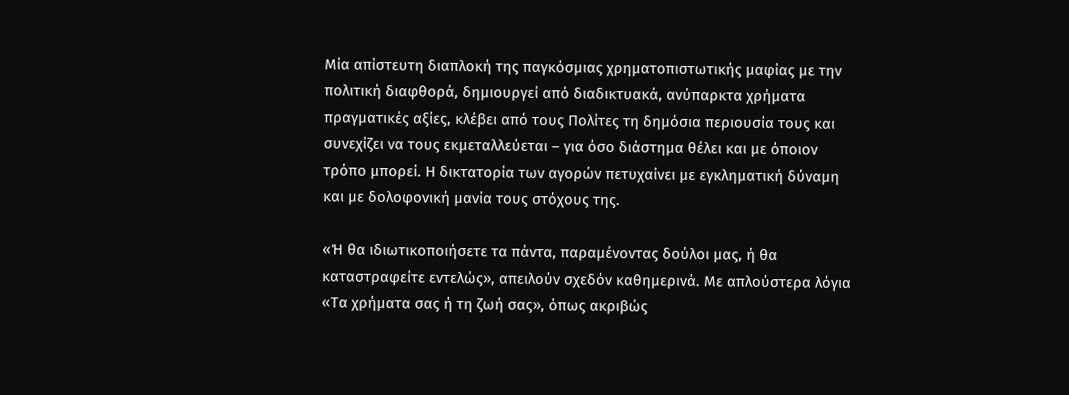Μία απίστευτη διαπλοκή της παγκόσμιας χρηματοπιστωτικής μαφίας με την πολιτική διαφθορά, δημιουργεί από διαδικτυακά, ανύπαρκτα χρήματα πραγματικές αξίες, κλέβει από τους Πολίτες τη δημόσια περιουσία τους και συνεχίζει να τους εκμεταλλεύεται – για όσο διάστημα θέλει και με όποιον τρόπο μπορεί. Η δικτατορία των αγορών πετυχαίνει με εγκληματική δύναμη και με δολοφονική μανία τους στόχους της.

«Ή θα ιδιωτικοποιήσετε τα πάντα, παραμένοντας δούλοι μας, ή θα καταστραφείτε εντελώς», απειλούν σχεδόν καθημερινά. Με απλούστερα λόγια «Τα χρήματα σας ή τη ζωή σας», όπως ακριβώς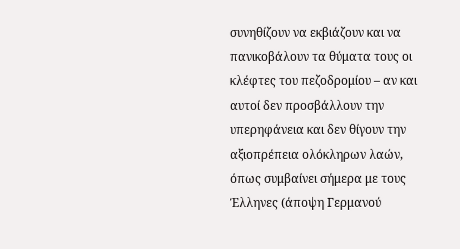συνηθίζουν να εκβιάζουν και να πανικοβάλουν τα θύματα τους οι κλέφτες του πεζοδρομίου – αν και αυτοί δεν προσβάλλουν την υπερηφάνεια και δεν θίγουν την αξιοπρέπεια ολόκληρων λαών, όπως συμβαίνει σήμερα με τους Έλληνες (άποψη Γερμανού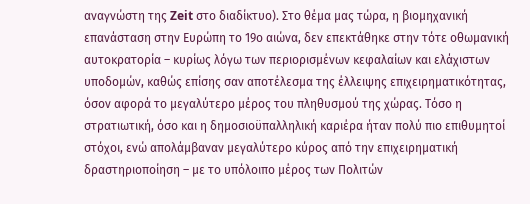αναγνώστη της Zeit στο διαδίκτυο). Στο θέμα μας τώρα, η βιομηχανική επανάσταση στην Ευρώπη το 19ο αιώνα, δεν επεκτάθηκε στην τότε οθωμανική αυτοκρατορία – κυρίως λόγω των περιορισμένων κεφαλαίων και ελάχιστων υποδομών, καθώς επίσης σαν αποτέλεσμα της έλλειψης επιχειρηματικότητας, όσον αφορά το μεγαλύτερο μέρος του πληθυσμού της χώρας. Τόσο η στρατιωτική, όσο και η δημοσιοϋπαλληλική καριέρα ήταν πολύ πιο επιθυμητοί στόχοι, ενώ απολάμβαναν μεγαλύτερο κύρος από την επιχειρηματική δραστηριοποίηση – με το υπόλοιπο μέρος των Πολιτών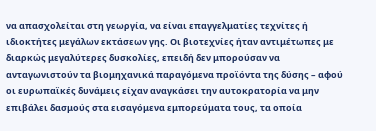να απασχολείται στη γεωργία, να είναι επαγγελματίες τεχνίτες ή ιδιοκτήτες μεγάλων εκτάσεων γης. Οι βιοτεχνίες ήταν αντιμέτωπες με διαρκώς μεγαλύτερες δυσκολίες, επειδή δεν μπορούσαν να ανταγωνιστούν τα βιομηχανικά παραγόμενα προϊόντα της δύσης – αφού οι ευρωπαϊκές δυνάμεις είχαν αναγκάσει την αυτοκρατορία να μην επιβάλει δασμούς στα εισαγόμενα εμπορεύματα τους, τα οποία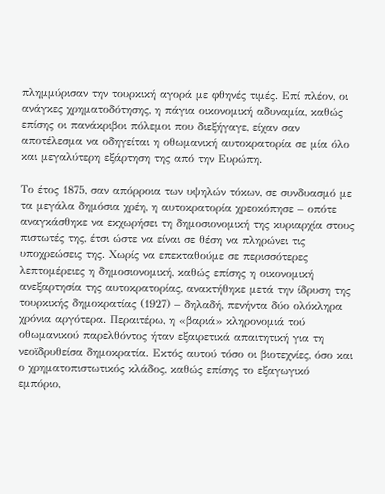πλημμύρισαν την τουρκική αγορά με φθηνές τιμές. Επί πλέον, οι ανάγκες χρηματοδότησης, η πάγια οικονομική αδυναμία, καθώς επίσης οι πανάκριβοι πόλεμοι που διεξήγαγε, είχαν σαν αποτέλεσμα να οδηγείται η οθωμανική αυτοκρατορία σε μία όλο και μεγαλύτερη εξάρτηση της από την Ευρώπη.

Το έτος 1875, σαν απόρροια των υψηλών τόκων, σε συνδυασμό με τα μεγάλα δημόσια χρέη, η αυτοκρατορία χρεοκόπησε – οπότε αναγκάσθηκε να εκχωρήσει τη δημοσιονομική της κυριαρχία στους πιστωτές της, έτσι ώστε να είναι σε θέση να πληρώνει τις υποχρεώσεις της. Χωρίς να επεκταθούμε σε περισσότερες λεπτομέρειες η δημοσιονομική, καθώς επίσης η οικονομική ανεξαρτησία της αυτοκρατορίας, ανακτήθηκε μετά την ίδρυση της τουρκικής δημοκρατίας (1927) – δηλαδή, πενήντα δύο ολόκληρα χρόνια αργότερα. Περαιτέρω, η «βαριά» κληρονομιά τού οθωμανικού παρελθόντος ήταν εξαιρετικά απαιτητική για τη νεοϊδρυθείσα δημοκρατία. Εκτός αυτού τόσο οι βιοτεχνίες, όσο και ο χρηματοπιστωτικός κλάδος, καθώς επίσης το εξαγωγικό εμπόριο,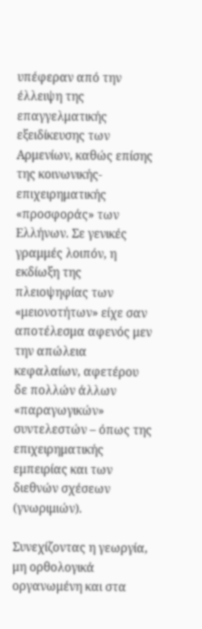υπέφεραν από την έλλειψη της επαγγελματικής εξειδίκευσης των Αρμενίων, καθώς επίσης της κοινωνικής-επιχειρηματικής «προσφοράς» των Ελλήνων. Σε γενικές γραμμές λοιπόν, η εκδίωξη της πλειοψηφίας των «μειονοτήτων» είχε σαν αποτέλεσμα αφενός μεν την απώλεια κεφαλαίων, αφετέρου δε πολλών άλλων «παραγωγικών» συντελεστών – όπως της επιχειρηματικής εμπειρίας και των διεθνών σχέσεων (γνωριμιών).

Συνεχίζοντας η γεωργία, μη ορθολογικά οργανωμένη και στα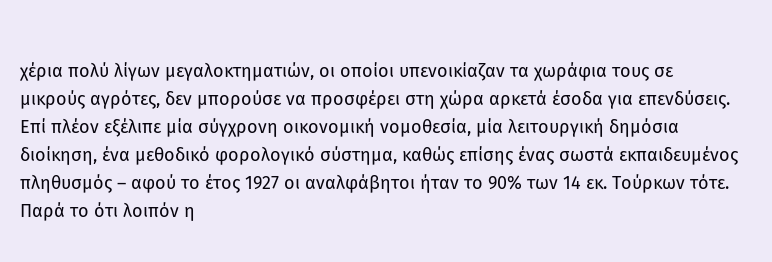χέρια πολύ λίγων μεγαλοκτηματιών, οι οποίοι υπενοικίαζαν τα χωράφια τους σε μικρούς αγρότες, δεν μπορούσε να προσφέρει στη χώρα αρκετά έσοδα για επενδύσεις. Επί πλέον εξέλιπε μία σύγχρονη οικονομική νομοθεσία, μία λειτουργική δημόσια διοίκηση, ένα μεθοδικό φορολογικό σύστημα, καθώς επίσης ένας σωστά εκπαιδευμένος πληθυσμός – αφού το έτος 1927 οι αναλφάβητοι ήταν το 90% των 14 εκ. Τούρκων τότε. Παρά το ότι λοιπόν η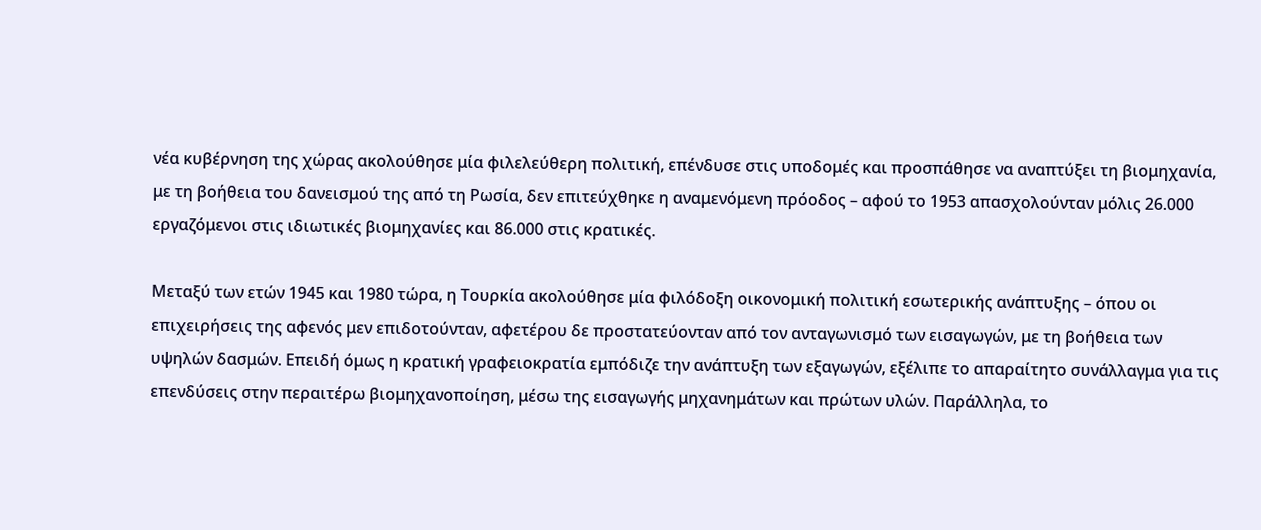νέα κυβέρνηση της χώρας ακολούθησε μία φιλελεύθερη πολιτική, επένδυσε στις υποδομές και προσπάθησε να αναπτύξει τη βιομηχανία, με τη βοήθεια του δανεισμού της από τη Ρωσία, δεν επιτεύχθηκε η αναμενόμενη πρόοδος – αφού το 1953 απασχολούνταν μόλις 26.000 εργαζόμενοι στις ιδιωτικές βιομηχανίες και 86.000 στις κρατικές.

Μεταξύ των ετών 1945 και 1980 τώρα, η Τουρκία ακολούθησε μία φιλόδοξη οικονομική πολιτική εσωτερικής ανάπτυξης – όπου οι επιχειρήσεις της αφενός μεν επιδοτούνταν, αφετέρου δε προστατεύονταν από τον ανταγωνισμό των εισαγωγών, με τη βοήθεια των υψηλών δασμών. Επειδή όμως η κρατική γραφειοκρατία εμπόδιζε την ανάπτυξη των εξαγωγών, εξέλιπε το απαραίτητο συνάλλαγμα για τις επενδύσεις στην περαιτέρω βιομηχανοποίηση, μέσω της εισαγωγής μηχανημάτων και πρώτων υλών. Παράλληλα, το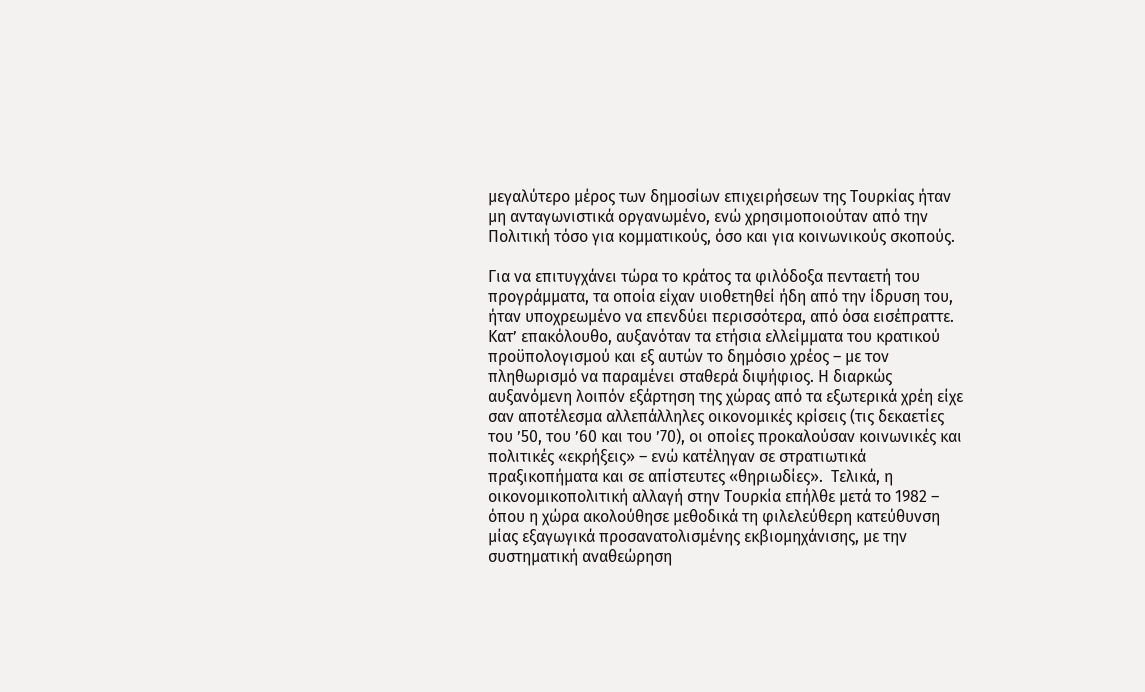μεγαλύτερο μέρος των δημοσίων επιχειρήσεων της Τουρκίας ήταν μη ανταγωνιστικά οργανωμένο, ενώ χρησιμοποιούταν από την Πολιτική τόσο για κομματικούς, όσο και για κοινωνικούς σκοπούς.

Για να επιτυγχάνει τώρα το κράτος τα φιλόδοξα πενταετή του προγράμματα, τα οποία είχαν υιοθετηθεί ήδη από την ίδρυση του, ήταν υποχρεωμένο να επενδύει περισσότερα, από όσα εισέπραττε. Κατ’ επακόλουθο, αυξανόταν τα ετήσια ελλείμματα του κρατικού προϋπολογισμού και εξ αυτών το δημόσιο χρέος – με τον πληθωρισμό να παραμένει σταθερά διψήφιος. Η διαρκώς αυξανόμενη λοιπόν εξάρτηση της χώρας από τα εξωτερικά χρέη είχε σαν αποτέλεσμα αλλεπάλληλες οικονομικές κρίσεις (τις δεκαετίες του ’50, του ’60 και του ’70), οι οποίες προκαλούσαν κοινωνικές και πολιτικές «εκρήξεις» – ενώ κατέληγαν σε στρατιωτικά πραξικοπήματα και σε απίστευτες «θηριωδίες».  Τελικά, η οικονομικοπολιτική αλλαγή στην Τουρκία επήλθε μετά το 1982 – όπου η χώρα ακολούθησε μεθοδικά τη φιλελεύθερη κατεύθυνση μίας εξαγωγικά προσανατολισμένης εκβιομηχάνισης, με την συστηματική αναθεώρηση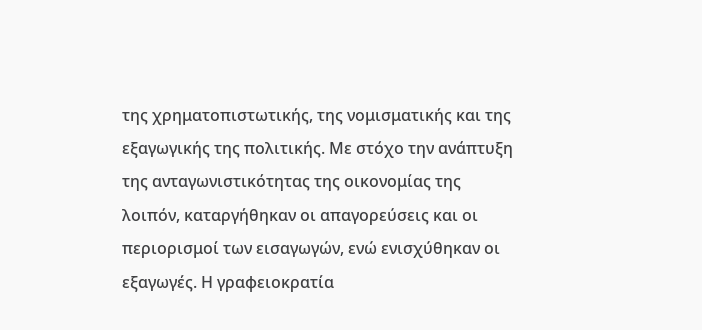της χρηματοπιστωτικής, της νομισματικής και της εξαγωγικής της πολιτικής. Με στόχο την ανάπτυξη της ανταγωνιστικότητας της οικονομίας της λοιπόν, καταργήθηκαν οι απαγορεύσεις και οι περιορισμοί των εισαγωγών, ενώ ενισχύθηκαν οι εξαγωγές. Η γραφειοκρατία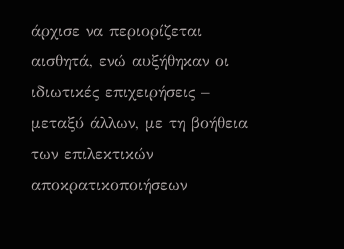άρχισε να περιορίζεται αισθητά, ενώ αυξήθηκαν οι ιδιωτικές επιχειρήσεις – μεταξύ άλλων, με τη βοήθεια των επιλεκτικών αποκρατικοποιήσεων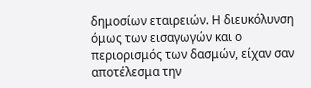δημοσίων εταιρειών. Η διευκόλυνση όμως των εισαγωγών και ο περιορισμός των δασμών, είχαν σαν αποτέλεσμα την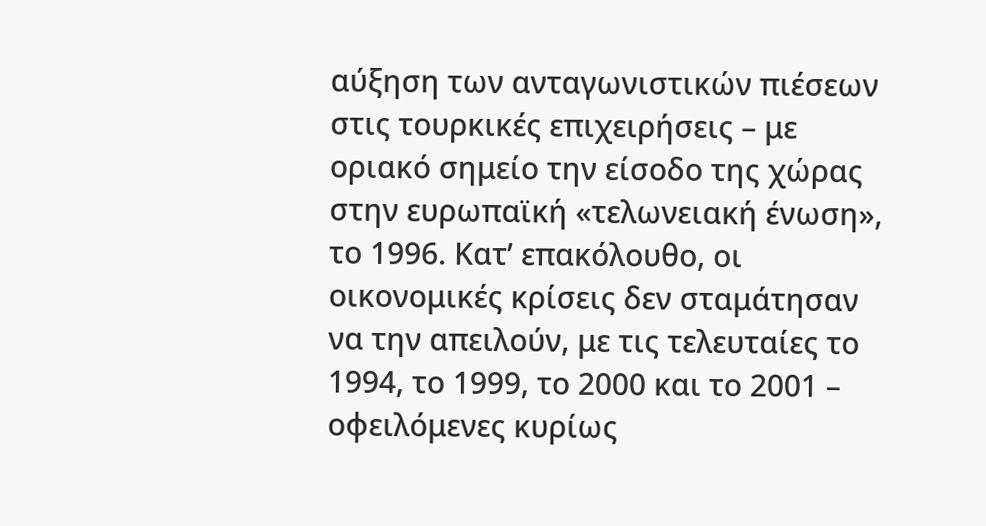αύξηση των ανταγωνιστικών πιέσεων στις τουρκικές επιχειρήσεις – με οριακό σημείο την είσοδο της χώρας στην ευρωπαϊκή «τελωνειακή ένωση», το 1996. Κατ’ επακόλουθο, οι οικονομικές κρίσεις δεν σταμάτησαν να την απειλούν, με τις τελευταίες το 1994, το 1999, το 2000 και το 2001 – οφειλόμενες κυρίως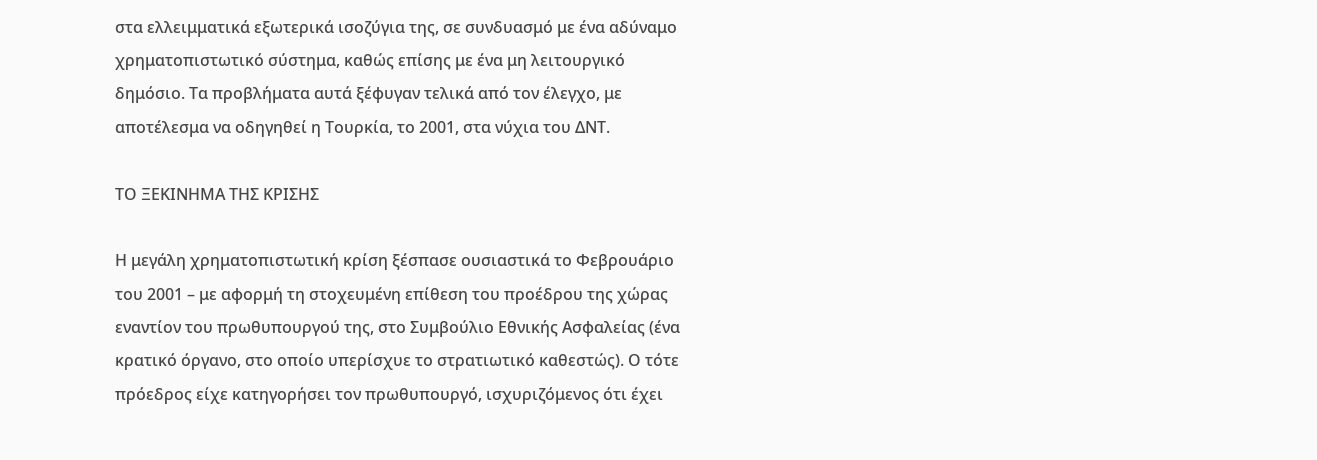στα ελλειμματικά εξωτερικά ισοζύγια της, σε συνδυασμό με ένα αδύναμο χρηματοπιστωτικό σύστημα, καθώς επίσης με ένα μη λειτουργικό δημόσιο. Τα προβλήματα αυτά ξέφυγαν τελικά από τον έλεγχο, με αποτέλεσμα να οδηγηθεί η Τουρκία, το 2001, στα νύχια του ΔΝΤ.

ΤΟ ΞΕΚΙΝΗΜΑ ΤΗΣ ΚΡΙΣΗΣ

Η μεγάλη χρηματοπιστωτική κρίση ξέσπασε ουσιαστικά το Φεβρουάριο του 2001 – με αφορμή τη στοχευμένη επίθεση του προέδρου της χώρας εναντίον του πρωθυπουργού της, στο Συμβούλιο Εθνικής Ασφαλείας (ένα κρατικό όργανο, στο οποίο υπερίσχυε το στρατιωτικό καθεστώς). Ο τότε πρόεδρος είχε κατηγορήσει τον πρωθυπουργό, ισχυριζόμενος ότι έχει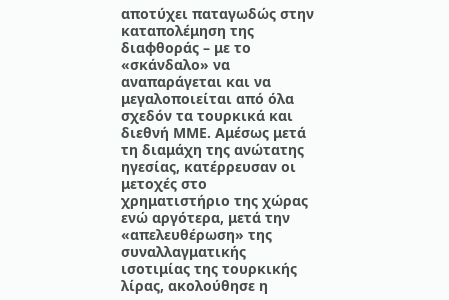αποτύχει παταγωδώς στην καταπολέμηση της διαφθοράς – με το «σκάνδαλο» να αναπαράγεται και να μεγαλοποιείται από όλα σχεδόν τα τουρκικά και διεθνή ΜΜΕ. Αμέσως μετά τη διαμάχη της ανώτατης ηγεσίας, κατέρρευσαν οι μετοχές στο χρηματιστήριο της χώρας ενώ αργότερα, μετά την «απελευθέρωση» της συναλλαγματικής ισοτιμίας της τουρκικής λίρας, ακολούθησε η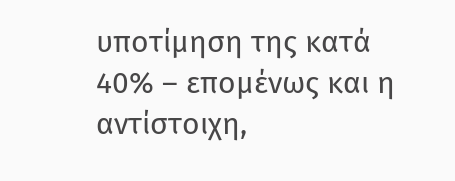υποτίμηση της κατά 40% – επομένως και η αντίστοιχη,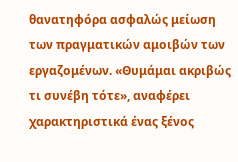θανατηφόρα ασφαλώς μείωση των πραγματικών αμοιβών των εργαζομένων. «Θυμάμαι ακριβώς τι συνέβη τότε», αναφέρει χαρακτηριστικά ένας ξένος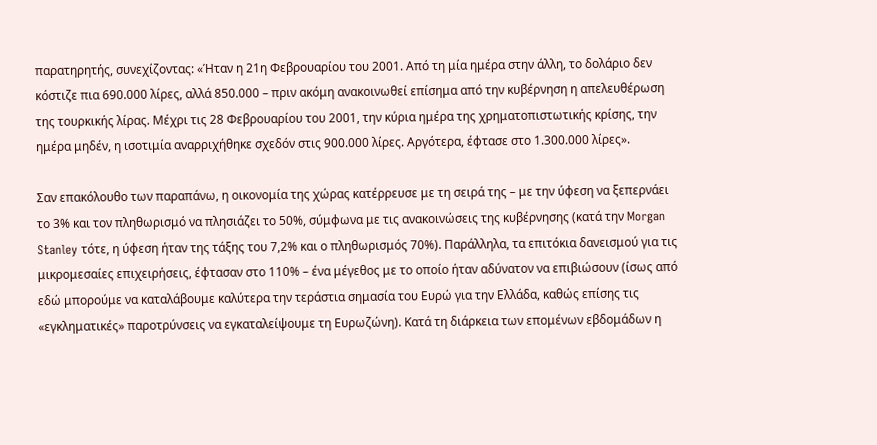παρατηρητής, συνεχίζοντας: «Ήταν η 21η Φεβρουαρίου του 2001. Από τη μία ημέρα στην άλλη, το δολάριο δεν κόστιζε πια 690.000 λίρες, αλλά 850.000 – πριν ακόμη ανακοινωθεί επίσημα από την κυβέρνηση η απελευθέρωση της τουρκικής λίρας. Μέχρι τις 28 Φεβρουαρίου του 2001, την κύρια ημέρα της χρηματοπιστωτικής κρίσης, την ημέρα μηδέν, η ισοτιμία αναρριχήθηκε σχεδόν στις 900.000 λίρες. Αργότερα, έφτασε στο 1.300.000 λίρες».

Σαν επακόλουθο των παραπάνω, η οικονομία της χώρας κατέρρευσε με τη σειρά της – με την ύφεση να ξεπερνάει το 3% και τον πληθωρισμό να πλησιάζει το 50%, σύμφωνα με τις ανακοινώσεις της κυβέρνησης (κατά την Morgan Stanley τότε, η ύφεση ήταν της τάξης του 7,2% και ο πληθωρισμός 70%). Παράλληλα, τα επιτόκια δανεισμού για τις μικρομεσαίες επιχειρήσεις, έφτασαν στο 110% – ένα μέγεθος με το οποίο ήταν αδύνατον να επιβιώσουν (ίσως από εδώ μπορούμε να καταλάβουμε καλύτερα την τεράστια σημασία του Ευρώ για την Ελλάδα, καθώς επίσης τις «εγκληματικές» παροτρύνσεις να εγκαταλείψουμε τη Ευρωζώνη). Κατά τη διάρκεια των επομένων εβδομάδων η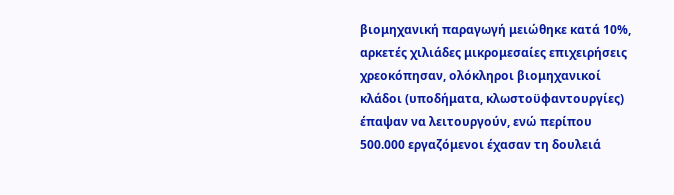βιομηχανική παραγωγή μειώθηκε κατά 10%, αρκετές χιλιάδες μικρομεσαίες επιχειρήσεις χρεοκόπησαν, ολόκληροι βιομηχανικοί κλάδοι (υποδήματα, κλωστοϋφαντουργίες) έπαψαν να λειτουργούν, ενώ περίπου 500.000 εργαζόμενοι έχασαν τη δουλειά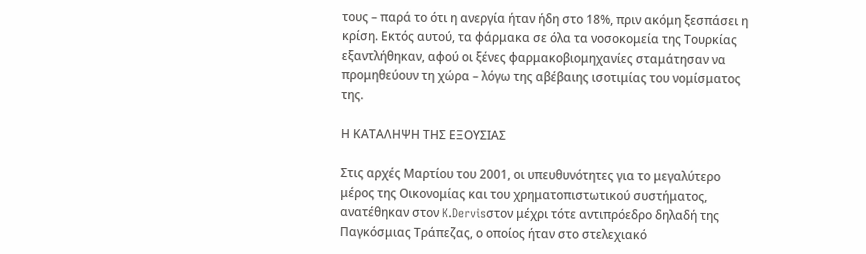τους – παρά το ότι η ανεργία ήταν ήδη στο 18%, πριν ακόμη ξεσπάσει η κρίση. Εκτός αυτού, τα φάρμακα σε όλα τα νοσοκομεία της Τουρκίας εξαντλήθηκαν, αφού οι ξένες φαρμακοβιομηχανίες σταμάτησαν να προμηθεύουν τη χώρα – λόγω της αβέβαιης ισοτιμίας του νομίσματος της.

Η ΚΑΤΑΛΗΨΗ ΤΗΣ ΕΞΟΥΣΙΑΣ

Στις αρχές Μαρτίου του 2001, οι υπευθυνότητες για το μεγαλύτερο μέρος της Οικονομίας και του χρηματοπιστωτικού συστήματος, ανατέθηκαν στον K.Dervisστον μέχρι τότε αντιπρόεδρο δηλαδή της Παγκόσμιας Τράπεζας, ο οποίος ήταν στο στελεχιακό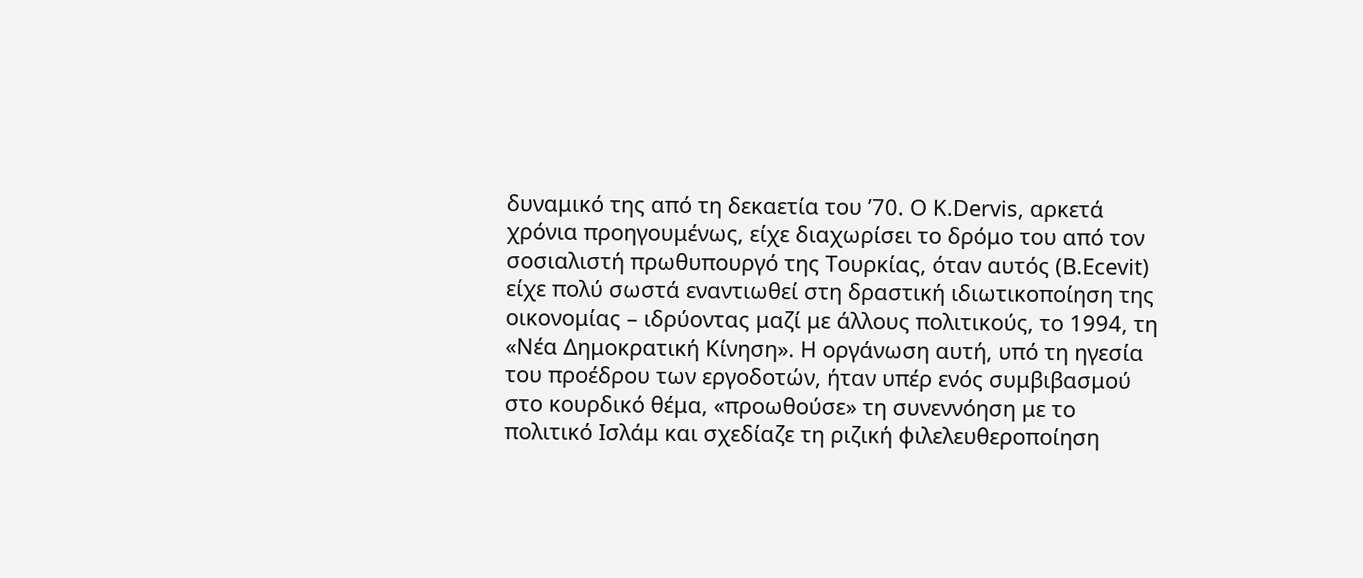δυναμικό της από τη δεκαετία του ’70. Ο K.Dervis, αρκετά χρόνια προηγουμένως, είχε διαχωρίσει το δρόμο του από τον σοσιαλιστή πρωθυπουργό της Τουρκίας, όταν αυτός (B.Ecevit) είχε πολύ σωστά εναντιωθεί στη δραστική ιδιωτικοποίηση της οικονομίας – ιδρύοντας μαζί με άλλους πολιτικούς, το 1994, τη «Νέα Δημοκρατική Κίνηση». Η οργάνωση αυτή, υπό τη ηγεσία του προέδρου των εργοδοτών, ήταν υπέρ ενός συμβιβασμού στο κουρδικό θέμα, «προωθούσε» τη συνεννόηση με το πολιτικό Ισλάμ και σχεδίαζε τη ριζική φιλελευθεροποίηση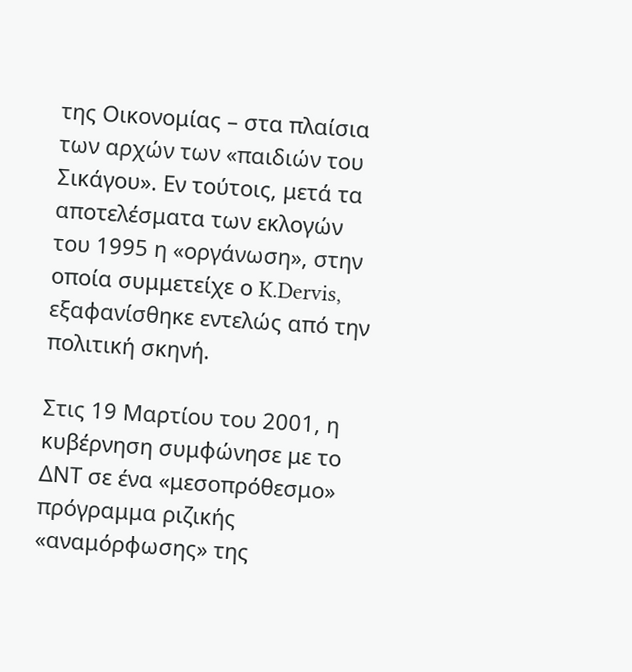της Οικονομίας – στα πλαίσια των αρχών των «παιδιών του Σικάγου». Εν τούτοις, μετά τα αποτελέσματα των εκλογών του 1995 η «οργάνωση», στην οποία συμμετείχε ο K.Dervis, εξαφανίσθηκε εντελώς από την πολιτική σκηνή.

Στις 19 Μαρτίου του 2001, η κυβέρνηση συμφώνησε με το ΔΝΤ σε ένα «μεσοπρόθεσμο» πρόγραμμα ριζικής «αναμόρφωσης» της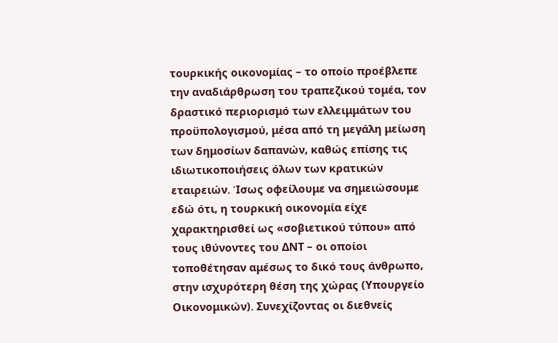τουρκικής οικονομίας – το οποίο προέβλεπε την αναδιάρθρωση του τραπεζικού τομέα, τον δραστικό περιορισμό των ελλειμμάτων του προϋπολογισμού, μέσα από τη μεγάλη μείωση των δημοσίων δαπανών, καθώς επίσης τις ιδιωτικοποιήσεις όλων των κρατικών εταιρειών. Ίσως οφείλουμε να σημειώσουμε εδώ ότι, η τουρκική οικονομία είχε χαρακτηρισθεί ως «σοβιετικού τύπου» από τους ιθύνοντες του ΔΝΤ – οι οποίοι τοποθέτησαν αμέσως το δικό τους άνθρωπο, στην ισχυρότερη θέση της χώρας (Υπουργείο Οικονομικών). Συνεχίζοντας οι διεθνείς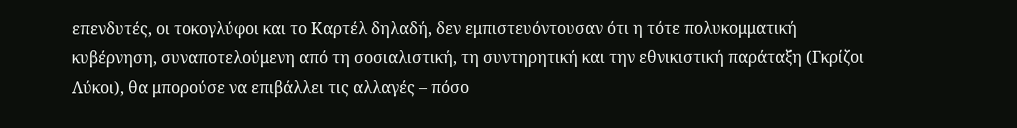επενδυτές, οι τοκογλύφοι και το Καρτέλ δηλαδή, δεν εμπιστευόντουσαν ότι η τότε πολυκομματική κυβέρνηση, συναποτελούμενη από τη σοσιαλιστική, τη συντηρητική και την εθνικιστική παράταξη (Γκρίζοι Λύκοι), θα μπορούσε να επιβάλλει τις αλλαγές – πόσο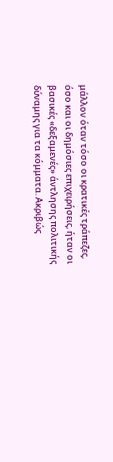μάλλον όταν τόσο οι κρατικές τράπεζες, όσο και οι δημόσιες επιχειρήσεις, ήταν οι βασικές «δεξαμενές» άντλησης πολιτικής δύναμης για τα κόμματα. Ακριβώς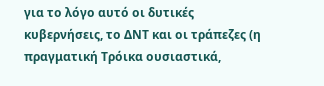για το λόγο αυτό οι δυτικές κυβερνήσεις, το ΔΝΤ και οι τράπεζες (η πραγματική Τρόικα ουσιαστικά,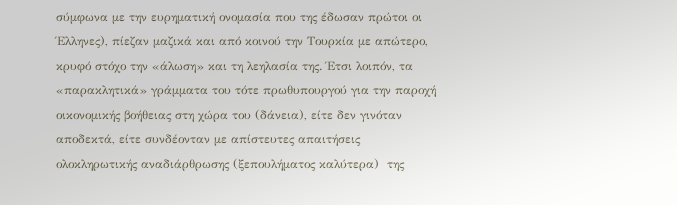σύμφωνα με την ευρηματική ονομασία που της έδωσαν πρώτοι οι Έλληνες), πίεζαν μαζικά και από κοινού την Τουρκία με απώτερο, κρυφό στόχο την «άλωση» και τη λεηλασία της. Έτσι λοιπόν, τα «παρακλητικά» γράμματα του τότε πρωθυπουργού για την παροχή οικονομικής βοήθειας στη χώρα του (δάνεια), είτε δεν γινόταν αποδεκτά, είτε συνδέονταν με απίστευτες απαιτήσεις ολοκληρωτικής αναδιάρθρωσης (ξεπουλήματος καλύτερα)  της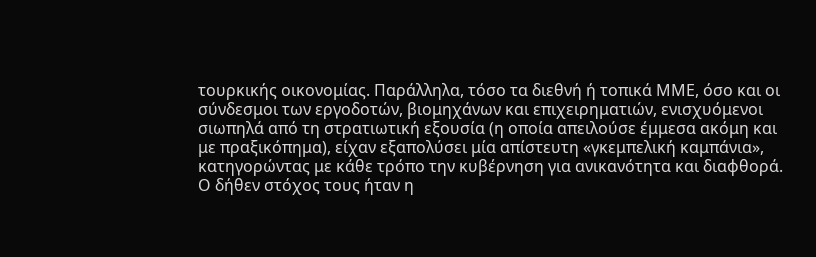τουρκικής οικονομίας. Παράλληλα, τόσο τα διεθνή ή τοπικά ΜΜΕ, όσο και οι σύνδεσμοι των εργοδοτών, βιομηχάνων και επιχειρηματιών, ενισχυόμενοι σιωπηλά από τη στρατιωτική εξουσία (η οποία απειλούσε έμμεσα ακόμη και με πραξικόπημα), είχαν εξαπολύσει μία απίστευτη «γκεμπελική καμπάνια», κατηγορώντας με κάθε τρόπο την κυβέρνηση για ανικανότητα και διαφθορά. Ο δήθεν στόχος τους ήταν η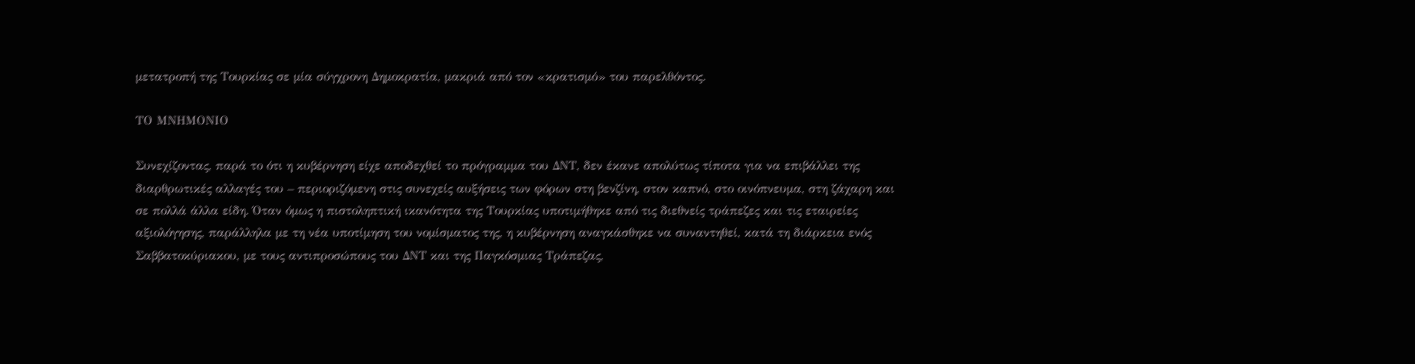μετατροπή της Τουρκίας σε μία σύγχρονη Δημοκρατία, μακριά από τον «κρατισμό» του παρελθόντος.

ΤΟ ΜΝΗΜΟΝΙΟ

Συνεχίζοντας, παρά το ότι η κυβέρνηση είχε αποδεχθεί το πρόγραμμα του ΔΝΤ, δεν έκανε απολύτως τίποτα για να επιβάλλει της διαρθρωτικές αλλαγές του – περιοριζόμενη στις συνεχείς αυξήσεις των φόρων στη βενζίνη, στον καπνό, στο οινόπνευμα, στη ζάχαρη και σε πολλά άλλα είδη. Όταν όμως η πιστοληπτική ικανότητα της Τουρκίας υποτιμήθηκε από τις διεθνείς τράπεζες και τις εταιρείες αξιολόγησης, παράλληλα με τη νέα υποτίμηση του νομίσματος της, η κυβέρνηση αναγκάσθηκε να συναντηθεί, κατά τη διάρκεια ενός Σαββατοκύριακου, με τους αντιπροσώπους του ΔΝΤ και της Παγκόσμιας Τράπεζας,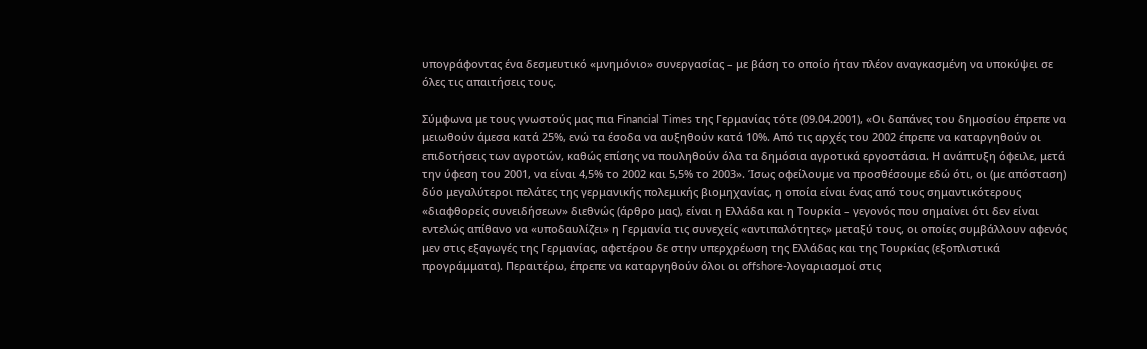υπογράφοντας ένα δεσμευτικό «μνημόνιο» συνεργασίας – με βάση το οποίο ήταν πλέον αναγκασμένη να υποκύψει σε όλες τις απαιτήσεις τους.

Σύμφωνα με τους γνωστούς μας πια Financial Times της Γερμανίας τότε (09.04.2001), «Οι δαπάνες του δημοσίου έπρεπε να μειωθούν άμεσα κατά 25%, ενώ τα έσοδα να αυξηθούν κατά 10%. Από τις αρχές του 2002 έπρεπε να καταργηθούν οι επιδοτήσεις των αγροτών, καθώς επίσης να πουληθούν όλα τα δημόσια αγροτικά εργοστάσια. Η ανάπτυξη όφειλε, μετά την ύφεση του 2001, να είναι 4,5% το 2002 και 5,5% το 2003». Ίσως οφείλουμε να προσθέσουμε εδώ ότι, οι (με απόσταση) δύο μεγαλύτεροι πελάτες της γερμανικής πολεμικής βιομηχανίας, η οποία είναι ένας από τους σημαντικότερους «διαφθορείς συνειδήσεων» διεθνώς (άρθρο μας), είναι η Ελλάδα και η Τουρκία – γεγονός που σημαίνει ότι δεν είναι εντελώς απίθανο να «υποδαυλίζει» η Γερμανία τις συνεχείς «αντιπαλότητες» μεταξύ τους, οι οποίες συμβάλλουν αφενός μεν στις εξαγωγές της Γερμανίας, αφετέρου δε στην υπερχρέωση της Ελλάδας και της Τουρκίας (εξοπλιστικά προγράμματα). Περαιτέρω, έπρεπε να καταργηθούν όλοι οι offshore-λογαριασμοί στις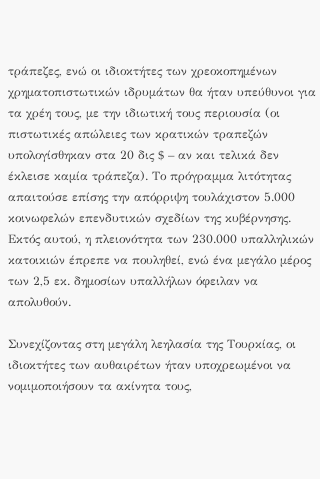τράπεζες, ενώ οι ιδιοκτήτες των χρεοκοπημένων χρηματοπιστωτικών ιδρυμάτων θα ήταν υπεύθυνοι για τα χρέη τους, με την ιδιωτική τους περιουσία (οι πιστωτικές απώλειες των κρατικών τραπεζών υπολογίσθηκαν στα 20 δις $ – αν και τελικά δεν έκλεισε καμία τράπεζα). Το πρόγραμμα λιτότητας απαιτούσε επίσης την απόρριψη τουλάχιστον 5.000 κοινωφελών επενδυτικών σχεδίων της κυβέρνησης. Εκτός αυτού, η πλειονότητα των 230.000 υπαλληλικών κατοικιών έπρεπε να πουληθεί, ενώ ένα μεγάλο μέρος των 2,5 εκ. δημοσίων υπαλλήλων όφειλαν να απολυθούν.

Συνεχίζοντας στη μεγάλη λεηλασία της Τουρκίας, οι ιδιοκτήτες των αυθαιρέτων ήταν υποχρεωμένοι να νομιμοποιήσουν τα ακίνητα τους,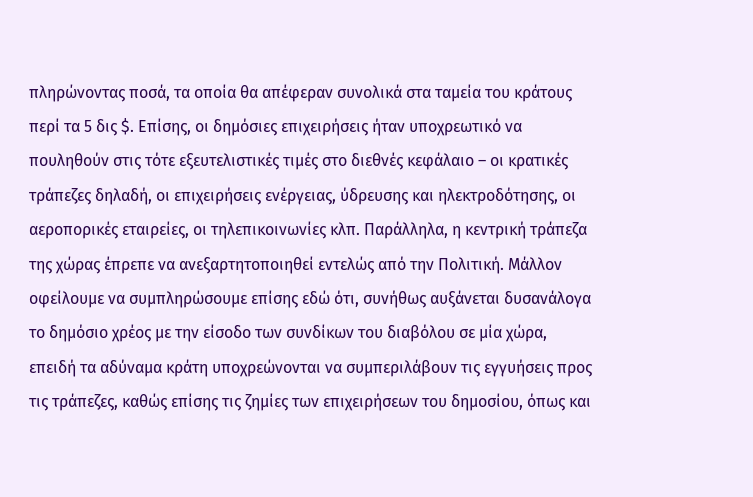πληρώνοντας ποσά, τα οποία θα απέφεραν συνολικά στα ταμεία του κράτους περί τα 5 δις $. Επίσης, οι δημόσιες επιχειρήσεις ήταν υποχρεωτικό να πουληθούν στις τότε εξευτελιστικές τιμές στο διεθνές κεφάλαιο – οι κρατικές τράπεζες δηλαδή, οι επιχειρήσεις ενέργειας, ύδρευσης και ηλεκτροδότησης, οι αεροπορικές εταιρείες, οι τηλεπικοινωνίες κλπ. Παράλληλα, η κεντρική τράπεζα της χώρας έπρεπε να ανεξαρτητοποιηθεί εντελώς από την Πολιτική. Μάλλον οφείλουμε να συμπληρώσουμε επίσης εδώ ότι, συνήθως αυξάνεται δυσανάλογα το δημόσιο χρέος με την είσοδο των συνδίκων του διαβόλου σε μία χώρα, επειδή τα αδύναμα κράτη υποχρεώνονται να συμπεριλάβουν τις εγγυήσεις προς τις τράπεζες, καθώς επίσης τις ζημίες των επιχειρήσεων του δημοσίου, όπως και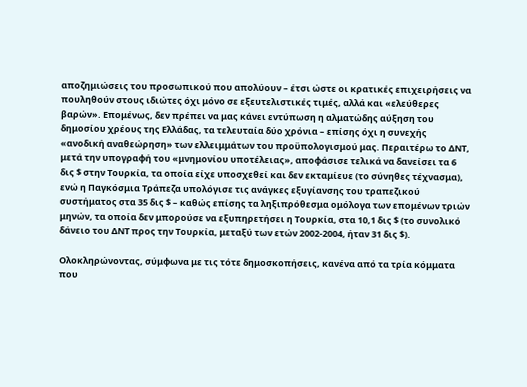αποζημιώσεις του προσωπικού που απολύουν – έτσι ώστε οι κρατικές επιχειρήσεις να πουληθούν στους ιδιώτες όχι μόνο σε εξευτελιστικές τιμές, αλλά και «ελεύθερες βαρών». Επομένως, δεν πρέπει να μας κάνει εντύπωση η αλματώδης αύξηση του δημοσίου χρέους της Ελλάδας, τα τελευταία δύο χρόνια – επίσης όχι η συνεχής «ανοδική αναθεώρηση» των ελλειμμάτων του προϋπολογισμού μας. Περαιτέρω το ΔΝΤ, μετά την υπογραφή του «μνημονίου υποτέλειας», αποφάσισε τελικά να δανείσει τα 6 δις $ στην Τουρκία, τα οποία είχε υποσχεθεί και δεν εκταμίευε (το σύνηθες τέχνασμα), ενώ η Παγκόσμια Τράπεζα υπολόγισε τις ανάγκες εξυγίανσης του τραπεζικού συστήματος στα 35 δις $ – καθώς επίσης τα ληξιπρόθεσμα ομόλογα των επομένων τριών μηνών, τα οποία δεν μπορούσε να εξυπηρετήσει η Τουρκία, στα 10,1 δις $ (το συνολικό δάνειο του ΔΝΤ προς την Τουρκία, μεταξύ των ετών 2002-2004, ήταν 31 δις $).

Ολοκληρώνοντας, σύμφωνα με τις τότε δημοσκοπήσεις, κανένα από τα τρία κόμματα που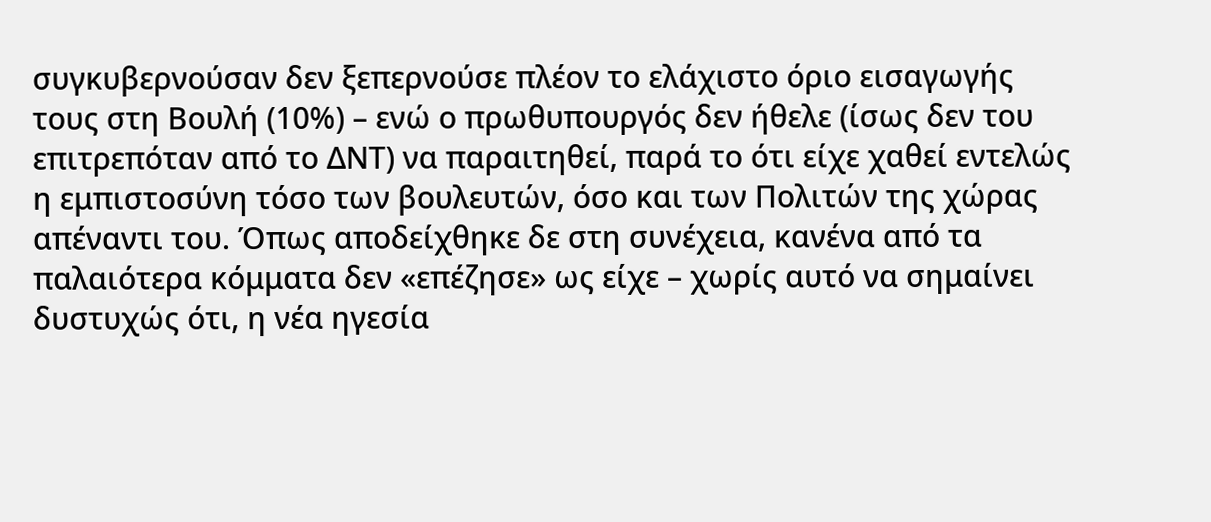συγκυβερνούσαν δεν ξεπερνούσε πλέον το ελάχιστο όριο εισαγωγής τους στη Βουλή (10%) – ενώ ο πρωθυπουργός δεν ήθελε (ίσως δεν του επιτρεπόταν από το ΔΝΤ) να παραιτηθεί, παρά το ότι είχε χαθεί εντελώς η εμπιστοσύνη τόσο των βουλευτών, όσο και των Πολιτών της χώρας απέναντι του. Όπως αποδείχθηκε δε στη συνέχεια, κανένα από τα παλαιότερα κόμματα δεν «επέζησε» ως είχε – χωρίς αυτό να σημαίνει δυστυχώς ότι, η νέα ηγεσία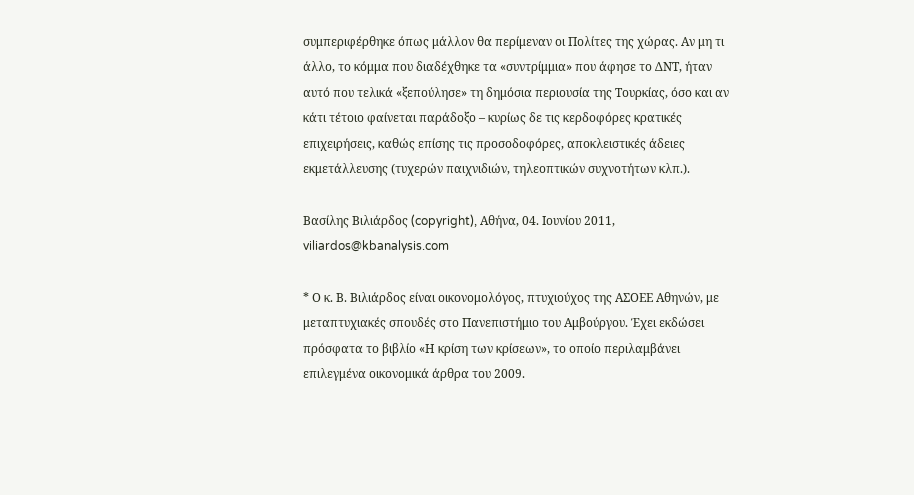συμπεριφέρθηκε όπως μάλλον θα περίμεναν οι Πολίτες της χώρας. Αν μη τι άλλο, το κόμμα που διαδέχθηκε τα «συντρίμμια» που άφησε το ΔΝΤ, ήταν αυτό που τελικά «ξεπούλησε» τη δημόσια περιουσία της Τουρκίας, όσο και αν κάτι τέτοιο φαίνεται παράδοξο – κυρίως δε τις κερδοφόρες κρατικές επιχειρήσεις, καθώς επίσης τις προσοδοφόρες, αποκλειστικές άδειες εκμετάλλευσης (τυχερών παιχνιδιών, τηλεοπτικών συχνοτήτων κλπ.).

Βασίλης Βιλιάρδος (copyright), Αθήνα, 04. Ιουνίου 2011, viliardos@kbanalysis.com

* Ο κ. Β. Βιλιάρδος είναι οικονομολόγος, πτυχιούχος της ΑΣΟΕΕ Αθηνών, με μεταπτυχιακές σπουδές στο Πανεπιστήμιο του Αμβούργου. Έχει εκδώσει πρόσφατα το βιβλίο «Η κρίση των κρίσεων», το οποίο περιλαμβάνει επιλεγμένα οικονομικά άρθρα του 2009.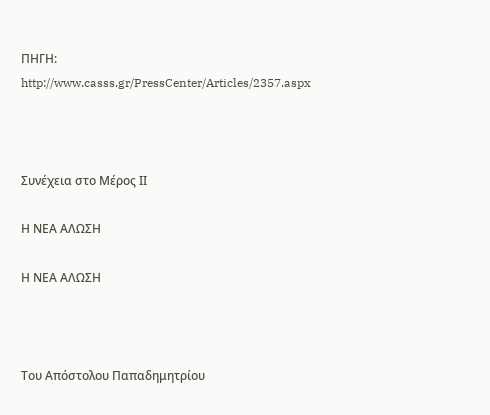ΠΗΓΗ: http://www.casss.gr/PressCenter/Articles/2357.aspx



Συνέχεια στο Μέρος ΙΙ

Η ΝΕΑ ΑΛΩΣΗ

Η ΝΕΑ ΑΛΩΣΗ



Του Απόστολου Παπαδημητρίου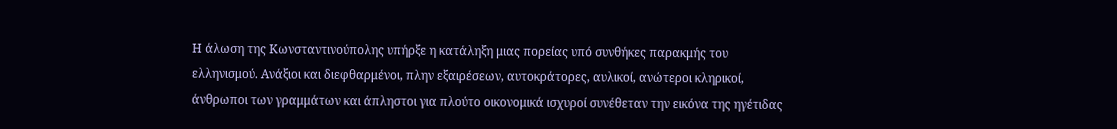Η άλωση της Κωνσταντινούπολης υπήρξε η κατάληξη μιας πορείας υπό συνθήκες παρακμής του ελληνισμού. Ανάξιοι και διεφθαρμένοι, πλην εξαιρέσεων, αυτοκράτορες, αυλικοί, ανώτεροι κληρικοί, άνθρωποι των γραμμάτων και άπληστοι για πλούτο οικονομικά ισχυροί συνέθεταν την εικόνα της ηγέτιδας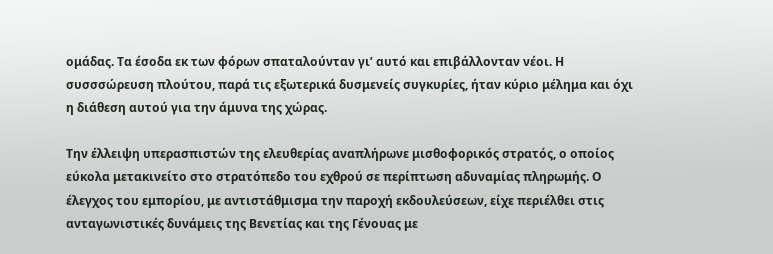ομάδας. Τα έσοδα εκ των φόρων σπαταλούνταν γι’ αυτό και επιβάλλονταν νέοι. Η συσσσώρευση πλούτου, παρά τις εξωτερικά δυσμενείς συγκυρίες, ήταν κύριο μέλημα και όχι η διάθεση αυτού για την άμυνα της χώρας.

Την έλλειψη υπερασπιστών της ελευθερίας αναπλήρωνε μισθοφορικός στρατός, ο οποίος εύκολα μετακινείτο στο στρατόπεδο του εχθρού σε περίπτωση αδυναμίας πληρωμής. Ο έλεγχος του εμπορίου, με αντιστάθμισμα την παροχή εκδουλεύσεων, είχε περιέλθει στις ανταγωνιστικές δυνάμεις της Βενετίας και της Γένουας με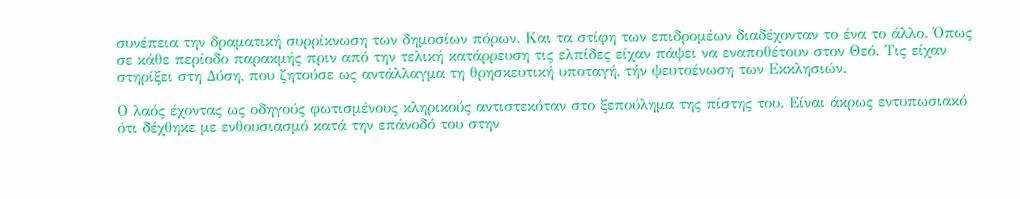συνέπεια την δραματική συρρίκνωση των δημοσίων πόρων. Και τα στίφη των επιδρομέων διαδέχονταν το ένα το άλλο. Όπως σε κάθε περίοδο παρακμής πριν από την τελική κατάρρευση τις ελπίδες είχαν πάψει να εναποθέτουν στον Θεό. Tις είχαν στηρίξει στη Δύση, που ζητούσε ως αντάλλαγμα τη θρησκευτική υποταγή, τήν ψευτοένωση των Εκκλησιών.

Ο λαός έχοντας ως οδηγούς φωτισμένους κληρικούς αντιστεκόταν στο ξεπούλημα της πίστης του. Είναι άκρως εντυπωσιακό ότι δέχθηκε με ενθουσιασμό κατά την επάνοδό του στην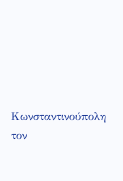Κωνσταντινούπολη τον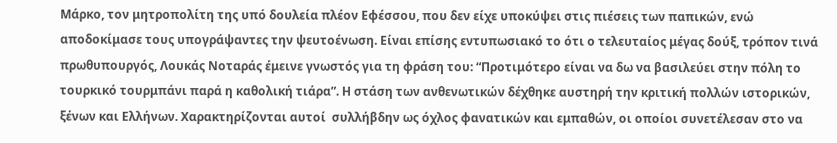Μάρκο, τον μητροπολίτη της υπό δουλεία πλέον Εφέσσου, που δεν είχε υποκύψει στις πιέσεις των παπικών, ενώ αποδοκίμασε τους υπογράψαντες την ψευτοένωση. Είναι επίσης εντυπωσιακό το ότι ο τελευταίος μέγας δούξ, τρόπον τινά πρωθυπουργός, Λουκάς Νοταράς έμεινε γνωστός για τη φράση του: “Προτιμότερο είναι να δω να βασιλεύει στην πόλη το τουρκικό τουρμπάνι παρά η καθολική τιάρα”. Η στάση των ανθενωτικών δέχθηκε αυστηρή την κριτική πολλών ιστορικών, ξένων και Ελλήνων. Χαρακτηρίζονται αυτοί  συλλήβδην ως όχλος φανατικών και εμπαθών, οι οποίοι συνετέλεσαν στο να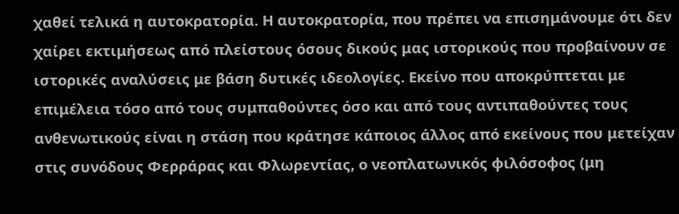χαθεί τελικά η αυτοκρατορία. Η αυτοκρατορία, που πρέπει να επισημάνουμε ότι δεν χαίρει εκτιμήσεως από πλείστους όσους δικούς μας ιστορικούς που προβαίνουν σε ιστορικές αναλύσεις με βάση δυτικές ιδεολογίες. Εκείνο που αποκρύπτεται με επιμέλεια τόσο από τους συμπαθούντες όσο και από τους αντιπαθούντες τους ανθενωτικούς είναι η στάση που κράτησε κάποιος άλλος από εκείνους που μετείχαν στις συνόδους Φερράρας και Φλωρεντίας, ο νεοπλατωνικός φιλόσοφος (μη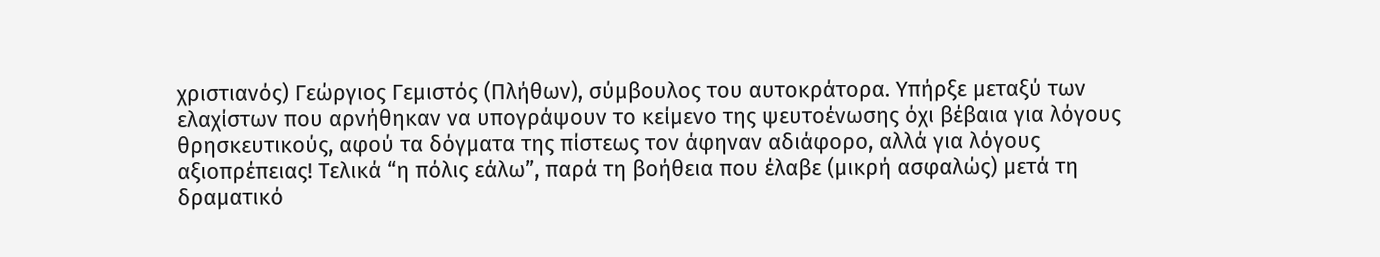χριστιανός) Γεώργιος Γεμιστός (Πλήθων), σύμβουλος του αυτοκράτορα. Υπήρξε μεταξύ των ελαχίστων που αρνήθηκαν να υπογράψουν το κείμενο της ψευτοένωσης όχι βέβαια για λόγους θρησκευτικούς, αφού τα δόγματα της πίστεως τον άφηναν αδιάφορο, αλλά για λόγους αξιοπρέπειας! Τελικά “η πόλις εάλω”, παρά τη βοήθεια που έλαβε (μικρή ασφαλώς) μετά τη δραματικό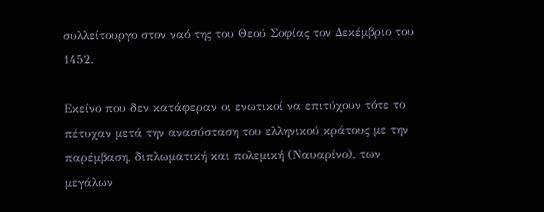συλλείτουργο στον ναό της του Θεού Σοφίας τον Δεκέμβριο του 1452.

Εκείνο που δεν κατάφεραν οι ενωτικοί να επιτύχουν τότε το πέτυχαν μετά την ανασύσταση του ελληνικού κράτους με την παρέμβαση, διπλωματική και πολεμική (Ναυαρίνο), των μεγάλων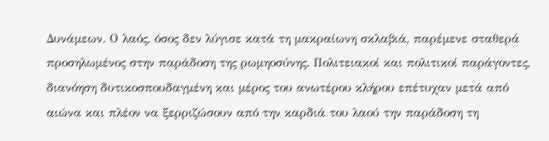Δυνάμεων. Ο λαός, όσος δεν λύγισε κατά τη μακραίωνη σκλαβιά, παρέμενε σταθερά προσηλωμένος στην παράδοση της ρωμηοσύνης. Πολιτειακοί και πολιτικοί παράγοντες, διανόηση δυτικοσπουδαγμένη και μέρος του ανωτέρου κλήρου επέτυχαν μετά από αιώνα και πλέον να ξερριζώσουν από την καρδιά του λαού την παράδοση τη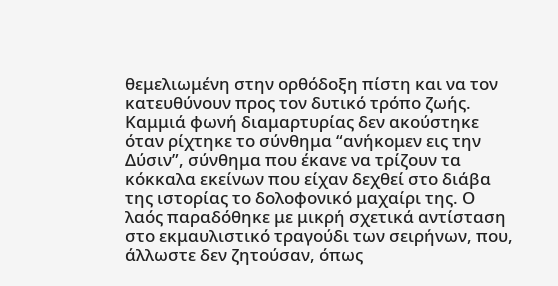θεμελιωμένη στην ορθόδοξη πίστη και να τον κατευθύνουν προς τον δυτικό τρόπο ζωής. Καμμιά φωνή διαμαρτυρίας δεν ακούστηκε όταν ρίχτηκε το σύνθημα “ανήκομεν εις την Δύσιν”, σύνθημα που έκανε να τρίζουν τα κόκκαλα εκείνων που είχαν δεχθεί στο διάβα της ιστορίας το δολοφονικό μαχαίρι της. Ο λαός παραδόθηκε με μικρή σχετικά αντίσταση στο εκμαυλιστικό τραγούδι των σειρήνων, που, άλλωστε δεν ζητούσαν, όπως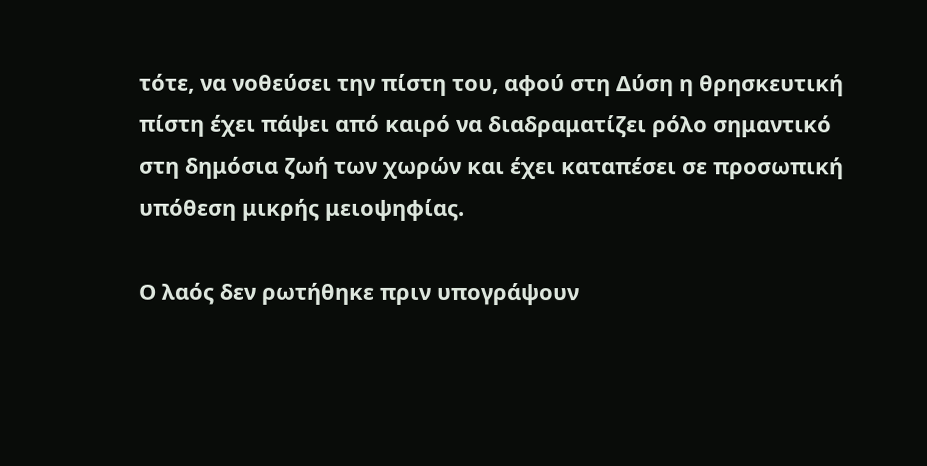τότε, να νοθεύσει την πίστη του, αφού στη Δύση η θρησκευτική πίστη έχει πάψει από καιρό να διαδραματίζει ρόλο σημαντικό στη δημόσια ζωή των χωρών και έχει καταπέσει σε προσωπική υπόθεση μικρής μειοψηφίας.

Ο λαός δεν ρωτήθηκε πριν υπογράψουν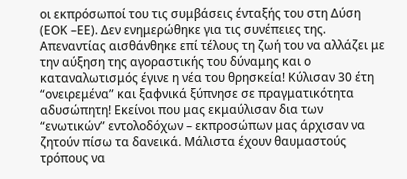οι εκπρόσωποί του τις συμβάσεις ένταξής του στη Δύση (ΕΟΚ –ΕΕ). Δεν ενημερώθηκε για τις συνέπειες της. Απεναντίας αισθάνθηκε επί τέλους τη ζωή του να αλλάζει με την αύξηση της αγοραστικής του δύναμης και ο καταναλωτισμός έγινε η νέα του θρησκεία! Κύλισαν 30 έτη “ονειρεμένα” και ξαφνικά ξύπνησε σε πραγματικότητα αδυσώπητη! Εκείνοι που μας εκμαύλισαν δια των “ενωτικών” εντολοδόχων – εκπροσώπων μας άρχισαν να ζητούν πίσω τα δανεικά. Μάλιστα έχουν θαυμαστούς τρόπους να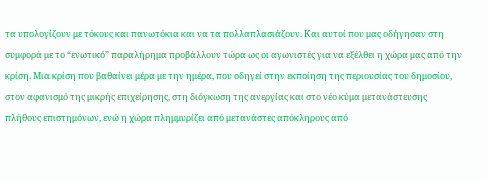τα υπολογίζουν με τόκους και πανωτόκια και να τα πολλαπλασιάζουν. Και αυτοί που μας οδήγησαν στη συμφορά με το “ενωτικό” παραλήρημα προβάλλουν τώρα ως οι αγωνιστές για να εξέλθει η χώρα μας από την κρίση. Μια κρίση που βαθαίνει μέρα με την ημέρα, που οδηγεί στην εκποίηση της περιουσίας του δημοσίου, στον αφανισμό της μικρής επιχείρησης, στη διόγκωση της ανεργίας και στο νέο κύμα μετανάστευσης πλήθους επιστημόνων, ενώ η χώρα πλημμυρίζει από μετανάστες απόκληρους από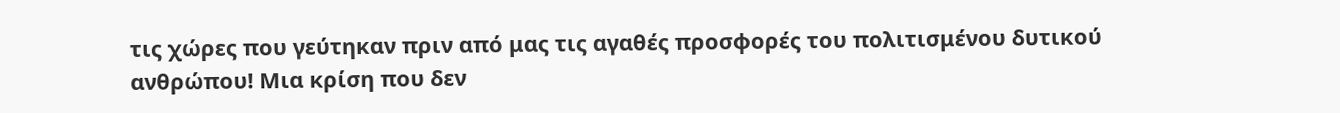τις χώρες που γεύτηκαν πριν από μας τις αγαθές προσφορές του πολιτισμένου δυτικού ανθρώπου! Μια κρίση που δεν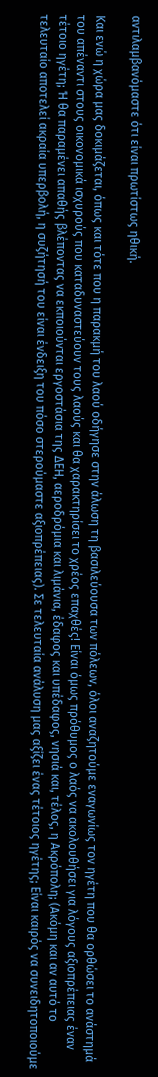αντιλαμβανόμαστε ότι είναι πρωτίστως ηθική.

Και ενώ η χώρα μας δοκιμάζεται, όπως και τότε που η παρακμή του λαού οδήγησε στην άλωση τη βασιλεύουσα των πόλεων, όλοι αναζητούμε εναγωνίως τον ηγέτη που θα ορθώσει το ανάστημά του απέναντι στους οικονομικά ισχυρούς που καταδυναστεύουν τους λαούς και θα χαρακτηρίσει το χρέος επαχθές! Είναι όμως πρόθυμος ο λαός να ακολουθήσει για λόγους αξιοπρέπειας έναν τέτοιο ηγέτη; Ή θα παραμένει απαθής βλέποντας να εκποιούνται εργοστάσια της ΔΕΗ, αεροδρόμια και λιμάνια, έδαφος και υπέδαφος, νησιά και, τέλος, η Ακρόπολη; (Ακόμη και αν αυτό το τελευταίο αποτελεί ακραία υπερβολή, η συζήτησή του είναι ένδειξη του πόσο στερούμαστε αξιοπρέπειας). Σε τελευταία ανάλυση μας αξίζει ένας τέτοιος ηγέτης; Είναι καιρός να συνειδητοποιούμε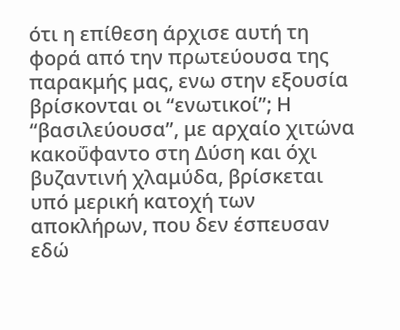ότι η επίθεση άρχισε αυτή τη φορά από την πρωτεύουσα της παρακμής μας, ενω στην εξουσία βρίσκονται οι “ενωτικοί”; Η “βασιλεύουσα”, με αρχαίο χιτώνα κακοΰφαντο στη Δύση και όχι βυζαντινή χλαμύδα, βρίσκεται υπό μερική κατοχή των αποκλήρων, που δεν έσπευσαν εδώ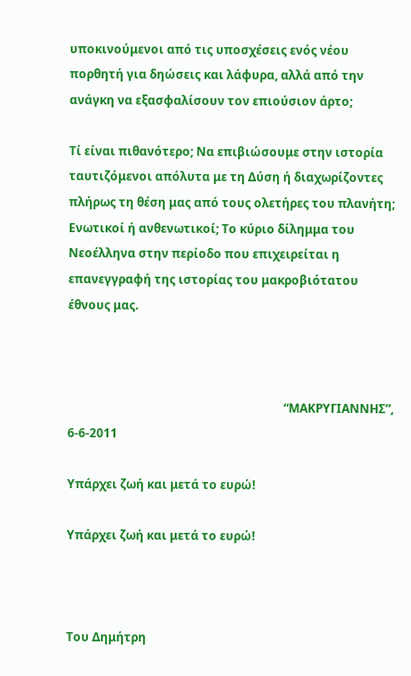υποκινούμενοι από τις υποσχέσεις ενός νέου πορθητή για δηώσεις και λάφυρα, αλλά από την ανάγκη να εξασφαλίσουν τον επιούσιον άρτο;

Τί είναι πιθανότερο; Να επιβιώσουμε στην ιστορία ταυτιζόμενοι απόλυτα με τη Δύση ή διαχωρίζοντες πλήρως τη θέση μας από τους ολετήρες του πλανήτη; Ενωτικοί ή ανθενωτικοί; Το κύριο δίλημμα του Νεοέλληνα στην περίοδο που επιχειρείται η επανεγγραφή της ιστορίας του μακροβιότατου έθνους μας.



                                                                        “ΜΑΚΡΥΓΙΑΝΝΗΣ”, 6-6-2011

Υπάρχει ζωή και μετά το ευρώ!

Υπάρχει ζωή και μετά το ευρώ!



Του Δημήτρη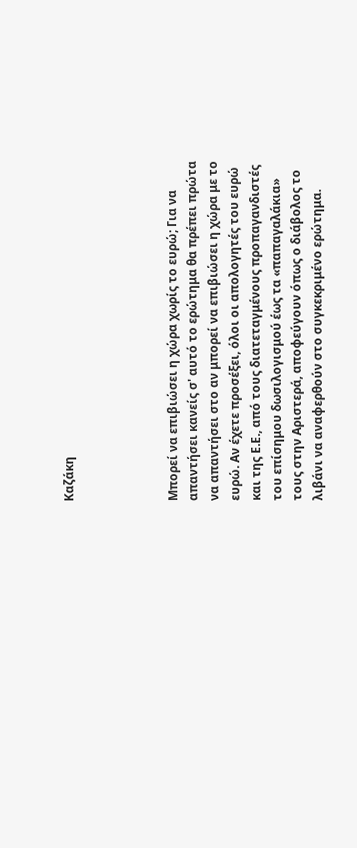Καζάκη




Μπορεί να επιβιώσει η χώρα χωρίς το ευρώ; Για να απαντήσει κανείς σ' αυτό το ερώτημα θα πρέπει πρώτα να απαντήσει στο αν μπορεί να επιβιώσει η χώρα με το ευρώ. Αν έχετε προσέξει, όλοι οι απολογητές του ευρώ και της Ε.Ε., από τους διατεταγμένους προπαγανδιστές του επίσημου δωσιλογισμού έως τα «παπαγαλάκια» τους στην Αριστερά, αποφεύγουν όπως ο διάβολος το λιβάνι να αναφερθούν στο συγκεκριμένο ερώτημα.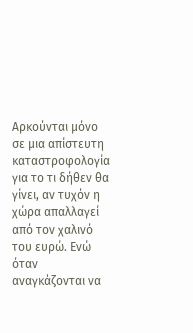Αρκούνται μόνο σε μια απίστευτη καταστροφολογία για το τι δήθεν θα γίνει, αν τυχόν η χώρα απαλλαγεί από τον χαλινό του ευρώ. Ενώ όταν αναγκάζονται να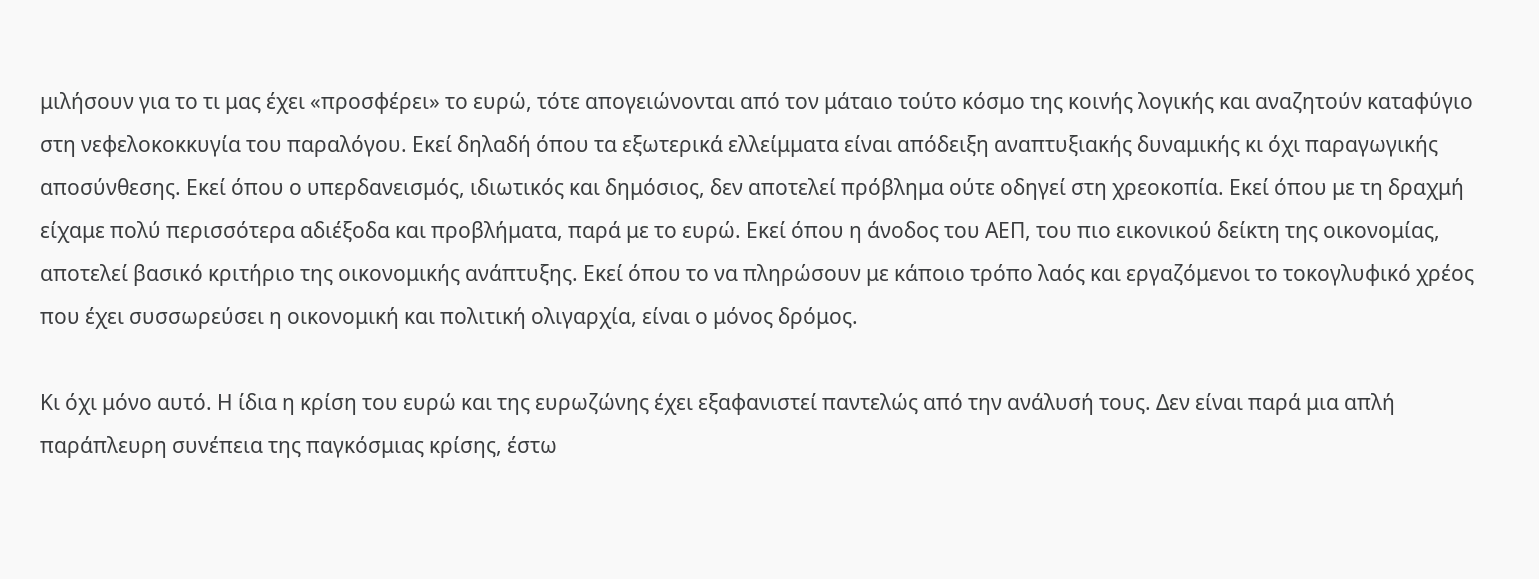μιλήσουν για το τι μας έχει «προσφέρει» το ευρώ, τότε απογειώνονται από τον μάταιο τούτο κόσμο της κοινής λογικής και αναζητούν καταφύγιο στη νεφελοκοκκυγία του παραλόγου. Εκεί δηλαδή όπου τα εξωτερικά ελλείμματα είναι απόδειξη αναπτυξιακής δυναμικής κι όχι παραγωγικής αποσύνθεσης. Εκεί όπου ο υπερδανεισμός, ιδιωτικός και δημόσιος, δεν αποτελεί πρόβλημα ούτε οδηγεί στη χρεοκοπία. Εκεί όπου με τη δραχμή είχαμε πολύ περισσότερα αδιέξοδα και προβλήματα, παρά με το ευρώ. Εκεί όπου η άνοδος του ΑΕΠ, του πιο εικονικού δείκτη της οικονομίας, αποτελεί βασικό κριτήριο της οικονομικής ανάπτυξης. Εκεί όπου το να πληρώσουν με κάποιο τρόπο λαός και εργαζόμενοι το τοκογλυφικό χρέος που έχει συσσωρεύσει η οικονομική και πολιτική ολιγαρχία, είναι ο μόνος δρόμος.

Κι όχι μόνο αυτό. Η ίδια η κρίση του ευρώ και της ευρωζώνης έχει εξαφανιστεί παντελώς από την ανάλυσή τους. Δεν είναι παρά μια απλή παράπλευρη συνέπεια της παγκόσμιας κρίσης, έστω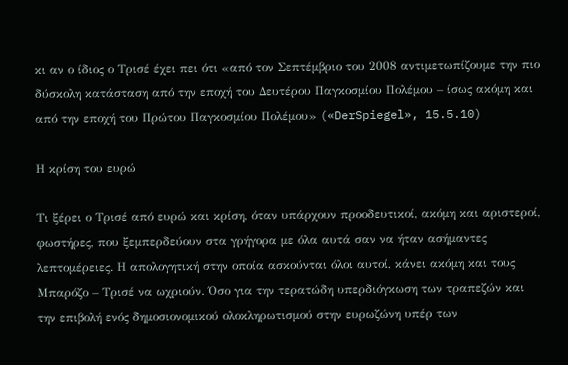κι αν ο ίδιος ο Τρισέ έχει πει ότι «από τον Σεπτέμβριο του 2008 αντιμετωπίζουμε την πιο δύσκολη κατάσταση από την εποχή του Δευτέρου Παγκοσμίου Πολέμου – ίσως ακόμη και από την εποχή του Πρώτου Παγκοσμίου Πολέμου» («DerSpiegel», 15.5.10)

Η κρίση του ευρώ

Τι ξέρει ο Τρισέ από ευρώ και κρίση, όταν υπάρχουν προοδευτικοί, ακόμη και αριστεροί, φωστήρες, που ξεμπερδεύουν στα γρήγορα με όλα αυτά σαν να ήταν ασήμαντες λεπτομέρειες. Η απολογητική στην οποία ασκούνται όλοι αυτοί, κάνει ακόμη και τους Μπαρόζο – Τρισέ να ωχριούν. Όσο για την τερατώδη υπερδιόγκωση των τραπεζών και την επιβολή ενός δημοσιονομικού ολοκληρωτισμού στην ευρωζώνη υπέρ των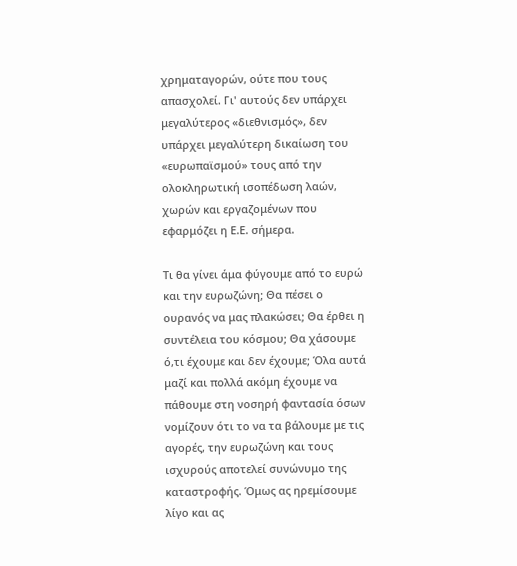χρηματαγορών, ούτε που τους απασχολεί. Γι' αυτούς δεν υπάρχει μεγαλύτερος «διεθνισμός», δεν υπάρχει μεγαλύτερη δικαίωση του «ευρωπαϊσμού» τους από την ολοκληρωτική ισοπέδωση λαών, χωρών και εργαζομένων που εφαρμόζει η Ε.Ε. σήμερα.

Τι θα γίνει άμα φύγουμε από το ευρώ και την ευρωζώνη; Θα πέσει ο ουρανός να μας πλακώσει; Θα έρθει η συντέλεια του κόσμου; Θα χάσουμε ό,τι έχουμε και δεν έχουμε; Όλα αυτά μαζί και πολλά ακόμη έχουμε να πάθουμε στη νοσηρή φαντασία όσων νομίζουν ότι το να τα βάλουμε με τις αγορές, την ευρωζώνη και τους ισχυρούς αποτελεί συνώνυμο της καταστροφής. Όμως ας ηρεμίσουμε λίγο και ας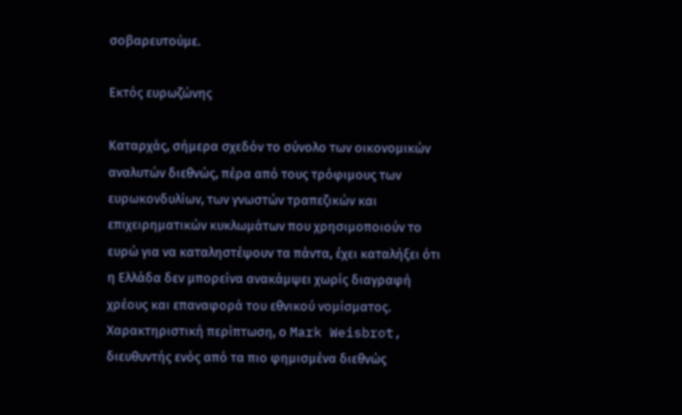σοβαρευτούμε.

Εκτός ευρωζώνης

Καταρχάς, σήμερα σχεδόν το σύνολο των οικονομικών αναλυτών διεθνώς, πέρα από τους τρόφιμους των ευρωκονδυλίων, των γνωστών τραπεζικών και επιχειρηματικών κυκλωμάτων που χρησιμοποιούν το ευρώ για να καταληστέψουν τα πάντα, έχει καταλήξει ότι η Ελλάδα δεν μπορείνα ανακάμψει χωρίς διαγραφή χρέους και επαναφορά του εθνικού νομίσματος. Χαρακτηριστική περίπτωση, ο Mark Weisbrot, διευθυντής ενός από τα πιο φημισμένα διεθνώς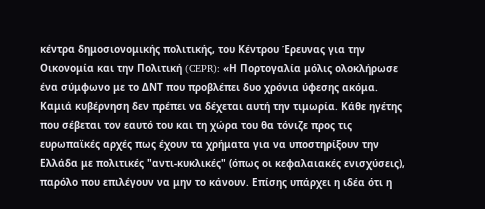κέντρα δημοσιονομικής πολιτικής, του Κέντρου Έρευνας για την Οικονομία και την Πολιτική (CEPR): «Η Πορτογαλία μόλις ολοκλήρωσε ένα σύμφωνο με το ΔΝΤ που προβλέπει δυο χρόνια ύφεσης ακόμα. Καμιά κυβέρνηση δεν πρέπει να δέχεται αυτή την τιμωρία. Κάθε ηγέτης που σέβεται τον εαυτό του και τη χώρα του θα τόνιζε προς τις ευρωπαϊκές αρχές πως έχουν τα χρήματα για να υποστηρίξουν την Ελλάδα με πολιτικές "αντι-κυκλικές" (όπως οι κεφαλαιακές ενισχύσεις), παρόλο που επιλέγουν να μην το κάνουν. Επίσης υπάρχει η ιδέα ότι η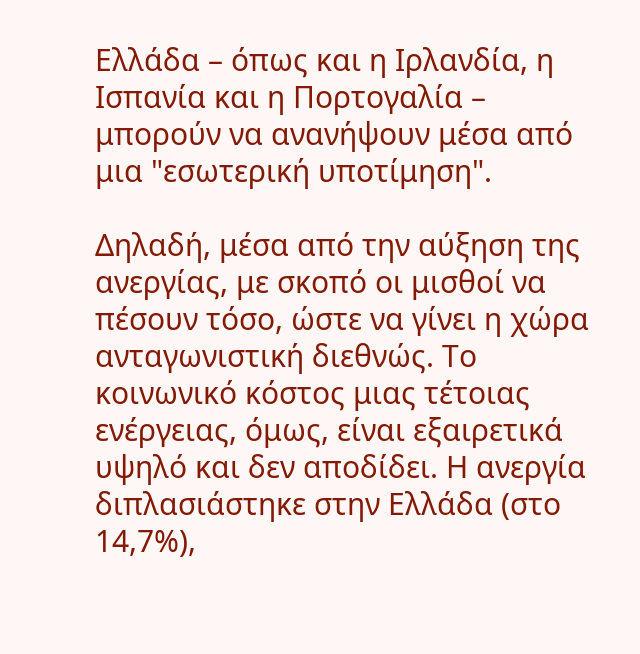Ελλάδα – όπως και η Ιρλανδία, η Ισπανία και η Πορτογαλία – μπορούν να ανανήψουν μέσα από μια "εσωτερική υποτίμηση".

Δηλαδή, μέσα από την αύξηση της ανεργίας, με σκοπό οι μισθοί να πέσουν τόσο, ώστε να γίνει η χώρα ανταγωνιστική διεθνώς. Το κοινωνικό κόστος μιας τέτοιας ενέργειας, όμως, είναι εξαιρετικά υψηλό και δεν αποδίδει. Η ανεργία διπλασιάστηκε στην Ελλάδα (στο 14,7%),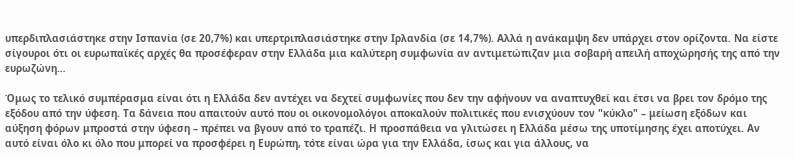υπερδιπλασιάστηκε στην Ισπανία (σε 20,7%) και υπερτριπλασιάστηκε στην Ιρλανδία (σε 14,7%). Αλλά η ανάκαμψη δεν υπάρχει στον ορίζοντα. Να είστε σίγουροι ότι οι ευρωπαϊκές αρχές θα προσέφεραν στην Ελλάδα μια καλύτερη συμφωνία αν αντιμετώπιζαν μια σοβαρή απειλή αποχώρησής της από την ευρωζώνη…

Όμως το τελικό συμπέρασμα είναι ότι η Ελλάδα δεν αντέχει να δεχτεί συμφωνίες που δεν την αφήνουν να αναπτυχθεί και έτσι να βρει τον δρόμο της εξόδου από την ύφεση. Τα δάνεια που απαιτούν αυτό που οι οικονομολόγοι αποκαλούν πολιτικές που ενισχύουν τον "κύκλο" – μείωση εξόδων και αύξηση φόρων μπροστά στην ύφεση – πρέπει να βγουν από το τραπέζι. Η προσπάθεια να γλιτώσει η Ελλάδα μέσω της υποτίμησης έχει αποτύχει. Αν αυτό είναι όλο κι όλο που μπορεί να προσφέρει η Ευρώπη, τότε είναι ώρα για την Ελλάδα, ίσως και για άλλους, να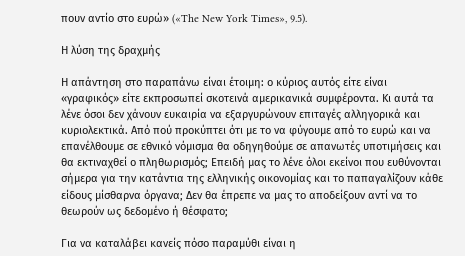πουν αντίο στο ευρώ» («The New York Times», 9.5).

Η λύση της δραχμής

Η απάντηση στο παραπάνω είναι έτοιμη: ο κύριος αυτός είτε είναι «γραφικός» είτε εκπροσωπεί σκοτεινά αμερικανικά συμφέροντα. Κι αυτά τα λένε όσοι δεν χάνουν ευκαιρία να εξαργυρώνουν επιταγές αλληγορικά και κυριολεκτικά. Από πού προκύπτει ότι με το να φύγουμε από το ευρώ και να επανέλθουμε σε εθνικό νόμισμα θα οδηγηθούμε σε απανωτές υποτιμήσεις και θα εκτιναχθεί ο πληθωρισμός; Επειδή μας το λένε όλοι εκείνοι που ευθύνονται σήμερα για την κατάντια της ελληνικής οικονομίας και το παπαγαλίζουν κάθε είδους μίσθαρνα όργανα; Δεν θα έπρεπε να μας το αποδείξουν αντί να το θεωρούν ως δεδομένο ή θέσφατο;

Για να καταλάβει κανείς πόσο παραμύθι είναι η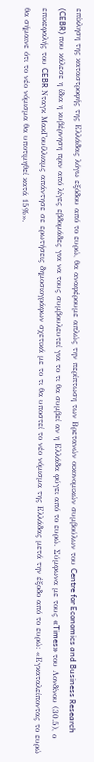επίκληση της καταστροφής της Ελλάδας λόγω εξόδου από το ευρώ, θα αναφέρουμε απλώς την περίπτωση των Βρετανών οικονομικών συμβούλων του Centre for Economics and Business Research (CEBR) που κάλεσε η ίδια η κυβέρνηση πριν από λίγες εβδομάδες για να τους συμβουλευτεί για το τι θα συμβεί αν η Ελλάδα φύγει από το ευρώ. Σύμφωνα με τους «Times» του Λονδίνου (30.5), ο επικεφαλής του CEBR Νταγκ ΜακΓουίλλιαμς απάντησε σε ερωτήσεις δημοσιογράφων σχετικά με το τι θα υποστεί το νέο νόμισμα της Ελλάδας μετά την έξοδο από το ευρώ: «Εγκαταλείποντας το ευρώ θα σήμαινε ότι το νέο νόμισμα θα υποτιμηθεί κατά 15%».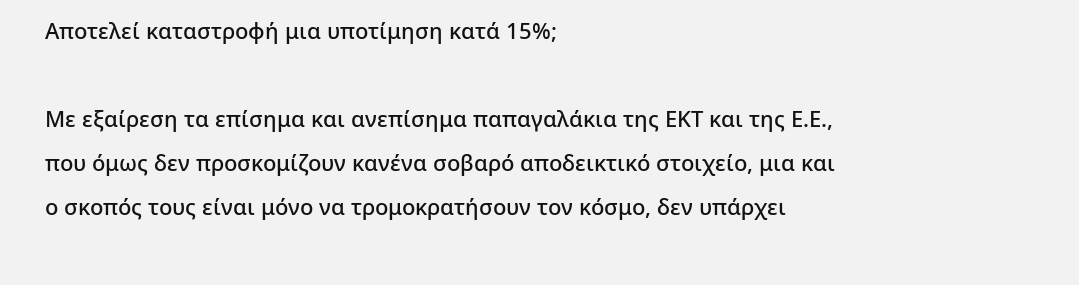Αποτελεί καταστροφή μια υποτίμηση κατά 15%;

Με εξαίρεση τα επίσημα και ανεπίσημα παπαγαλάκια της ΕΚΤ και της Ε.Ε., που όμως δεν προσκομίζουν κανένα σοβαρό αποδεικτικό στοιχείο, μια και ο σκοπός τους είναι μόνο να τρομοκρατήσουν τον κόσμο, δεν υπάρχει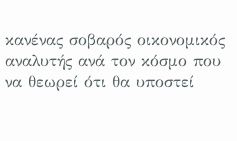κανένας σοβαρός οικονομικός αναλυτής ανά τον κόσμο που να θεωρεί ότι θα υποστεί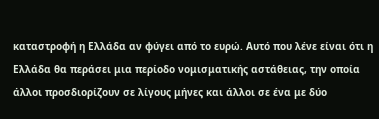καταστροφή η Ελλάδα αν φύγει από το ευρώ. Αυτό που λένε είναι ότι η Ελλάδα θα περάσει μια περίοδο νομισματικής αστάθειας, την οποία άλλοι προσδιορίζουν σε λίγους μήνες και άλλοι σε ένα με δύο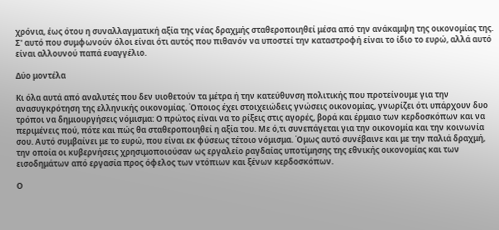χρόνια, έως ότου η συναλλαγματική αξία της νέας δραχμής σταθεροποιηθεί μέσα από την ανάκαμψη της οικονομίας της. Σ' αυτό που συμφωνούν όλοι είναι ότι αυτός που πιθανόν να υποστεί την καταστροφή είναι το ίδιο το ευρώ, αλλά αυτό είναι αλλουνού παπά ευαγγέλιο.

Δύο μοντέλα

Κι όλα αυτά από αναλυτές που δεν υιοθετούν τα μέτρα ή την κατεύθυνση πολιτικής που προτείνουμε για την ανασυγκρότηση της ελληνικής οικονομίας. Όποιος έχει στοιχειώδεις γνώσεις οικονομίας, γνωρίζει ότι υπάρχουν δυο τρόποι να δημιουργήσεις νόμισμα: Ο πρώτος είναι να το ρίξεις στις αγορές, βορά και έρμαιο των κερδοσκόπων και να περιμένεις πού, πότε και πώς θα σταθεροποιηθεί η αξία του. Με ό,τι συνεπάγεται για την οικονομία και την κοινωνία σου. Αυτό συμβαίνει με το ευρώ, που είναι εκ φύσεως τέτοιο νόμισμα. Όμως αυτό συνέβαινε και με την παλιά δραχμή, την οποία οι κυβερνήσεις χρησιμοποιούσαν ως εργαλείο ραγδαίας υποτίμησης της εθνικής οικονομίας και των εισοδημάτων από εργασία προς όφελος των ντόπιων και ξένων κερδοσκόπων.

Ο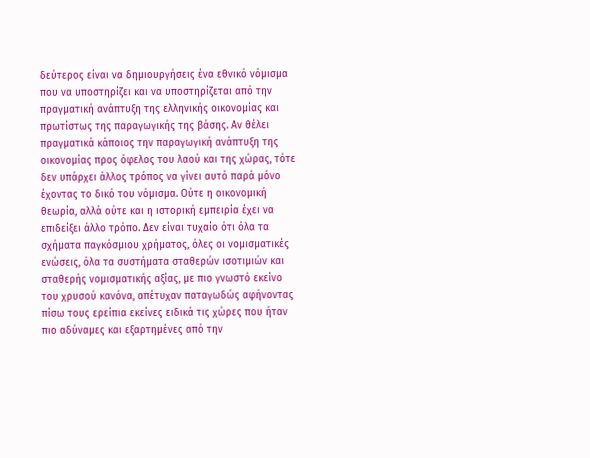δεύτερος είναι να δημιουργήσεις ένα εθνικό νόμισμα που να υποστηρίζει και να υποστηρίζεται από την πραγματική ανάπτυξη της ελληνικής οικονομίας και πρωτίστως της παραγωγικής της βάσης. Αν θέλει πραγματικά κάποιος την παραγωγική ανάπτυξη της οικονομίας προς όφελος του λαού και της χώρας, τότε δεν υπάρχει άλλος τρόπος να γίνει αυτό παρά μόνο έχοντας το δικό του νόμισμα. Ούτε η οικονομική θεωρία, αλλά ούτε και η ιστορική εμπειρία έχει να επιδείξει άλλο τρόπο. Δεν είναι τυχαίο ότι όλα τα σχήματα παγκόσμιου χρήματος, όλες οι νομισματικές ενώσεις, όλα τα συστήματα σταθερών ισοτιμιών και σταθερής νομισματικής αξίας, με πιο γνωστό εκείνο του χρυσού κανόνα, απέτυχαν παταγωδώς αφήνοντας πίσω τους ερείπια εκείνες ειδικά τις χώρες που ήταν πιο αδύναμες και εξαρτημένες από την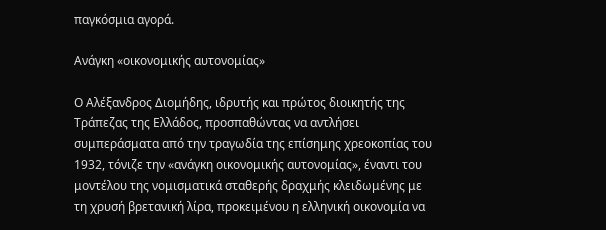παγκόσμια αγορά.

Ανάγκη «οικονομικής αυτονομίας»

Ο Αλέξανδρος Διομήδης, ιδρυτής και πρώτος διοικητής της Τράπεζας της Ελλάδος, προσπαθώντας να αντλήσει συμπεράσματα από την τραγωδία της επίσημης χρεοκοπίας του 1932, τόνιζε την «ανάγκη οικονομικής αυτονομίας», έναντι του μοντέλου της νομισματικά σταθερής δραχμής κλειδωμένης με τη χρυσή βρετανική λίρα, προκειμένου η ελληνική οικονομία να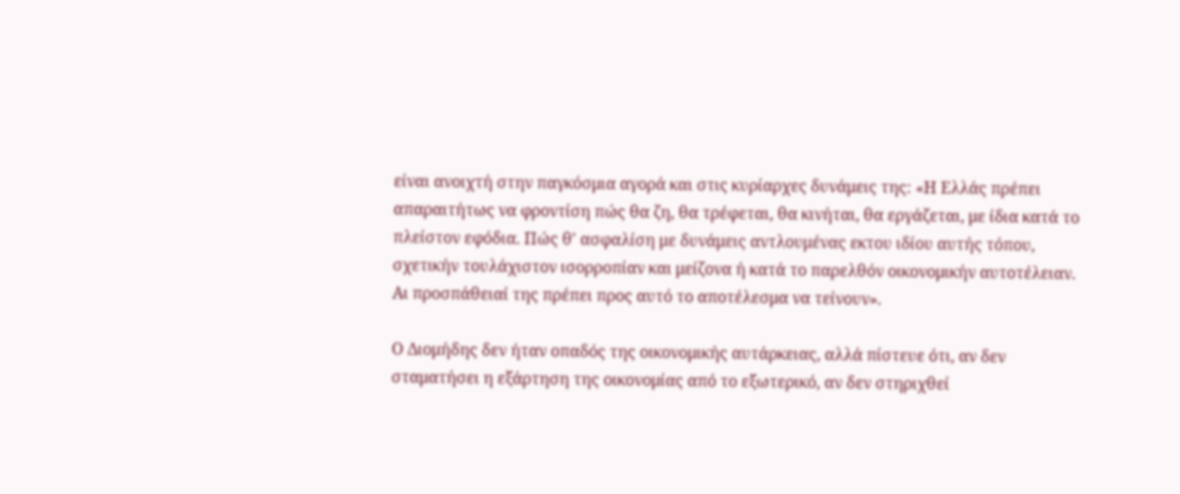είναι ανοιχτή στην παγκόσμια αγορά και στις κυρίαρχες δυνάμεις της: «Η Ελλάς πρέπει απαραιτήτως να φροντίση πώς θα ζη, θα τρέφεται, θα κινήται, θα εργάζεται, με ίδια κατά το πλείστον εφόδια. Πώς θ' ασφαλίση με δυνάμεις αντλουμένας εκτου ιδίου αυτής τόπου, σχετικήν τουλάχιστον ισορροπίαν και μείζονα ή κατά το παρελθόν οικονομικήν αυτοτέλειαν. Αι προσπάθειαί της πρέπει προς αυτό το αποτέλεσμα να τείνουν».

Ο Διομήδης δεν ήταν οπαδός της οικονομικής αυτάρκειας, αλλά πίστευε ότι, αν δεν σταματήσει η εξάρτηση της οικονομίας από το εξωτερικό, αν δεν στηριχθεί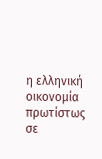η ελληνική οικονομία πρωτίστως σε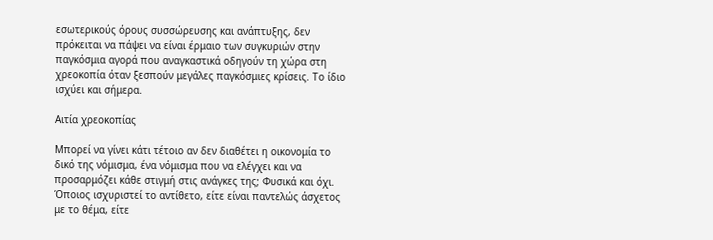εσωτερικούς όρους συσσώρευσης και ανάπτυξης, δεν πρόκειται να πάψει να είναι έρμαιο των συγκυριών στην παγκόσμια αγορά που αναγκαστικά οδηγούν τη χώρα στη χρεοκοπία όταν ξεσπούν μεγάλες παγκόσμιες κρίσεις. Το ίδιο ισχύει και σήμερα.

Αιτία χρεοκοπίας

Μπορεί να γίνει κάτι τέτοιο αν δεν διαθέτει η οικονομία το δικό της νόμισμα, ένα νόμισμα που να ελέγχει και να προσαρμόζει κάθε στιγμή στις ανάγκες της; Φυσικά και όχι. Όποιος ισχυριστεί το αντίθετο, είτε είναι παντελώς άσχετος με το θέμα, είτε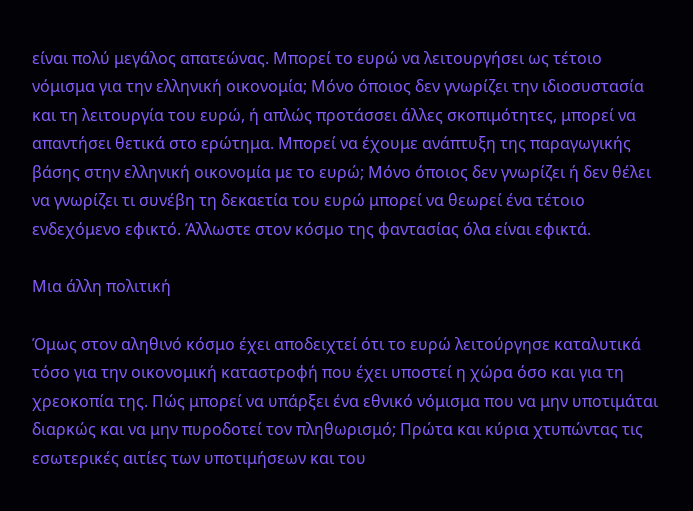είναι πολύ μεγάλος απατεώνας. Μπορεί το ευρώ να λειτουργήσει ως τέτοιο νόμισμα για την ελληνική οικονομία; Μόνο όποιος δεν γνωρίζει την ιδιοσυστασία και τη λειτουργία του ευρώ, ή απλώς προτάσσει άλλες σκοπιμότητες, μπορεί να απαντήσει θετικά στο ερώτημα. Μπορεί να έχουμε ανάπτυξη της παραγωγικής βάσης στην ελληνική οικονομία με το ευρώ; Μόνο όποιος δεν γνωρίζει ή δεν θέλει να γνωρίζει τι συνέβη τη δεκαετία του ευρώ μπορεί να θεωρεί ένα τέτοιο ενδεχόμενο εφικτό. Άλλωστε στον κόσμο της φαντασίας όλα είναι εφικτά.

Μια άλλη πολιτική

Όμως στον αληθινό κόσμο έχει αποδειχτεί ότι το ευρώ λειτούργησε καταλυτικά τόσο για την οικονομική καταστροφή που έχει υποστεί η χώρα όσο και για τη χρεοκοπία της. Πώς μπορεί να υπάρξει ένα εθνικό νόμισμα που να μην υποτιμάται διαρκώς και να μην πυροδοτεί τον πληθωρισμό; Πρώτα και κύρια χτυπώντας τις εσωτερικές αιτίες των υποτιμήσεων και του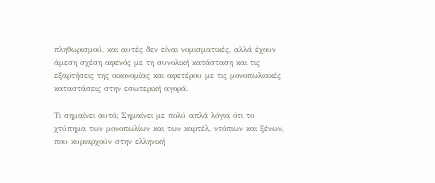πληθωρισμού, και αυτές δεν είναι νομισματικές, αλλά έχουν άμεση σχέση αφενός με τη συνολική κατάσταση και τις εξαρτήσεις της οικονομίας και αφετέρου με τις μονοπωλιακές καταστάσεις στην εσωτερική αγορά.

Τι σημαίνει αυτό; Σημαίνει με πολύ απλά λόγια ότι το χτύπημα των μονοπωλίων και των καρτέλ, ντόπιων και ξένων, που κυριαρχούν στην ελληνική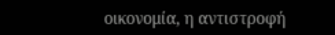οικονομία, η αντιστροφή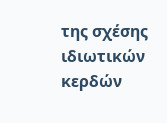της σχέσης ιδιωτικών κερδών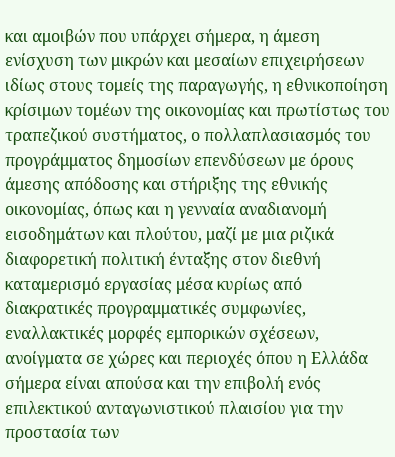και αμοιβών που υπάρχει σήμερα, η άμεση ενίσχυση των μικρών και μεσαίων επιχειρήσεων ιδίως στους τομείς της παραγωγής, η εθνικοποίηση κρίσιμων τομέων της οικονομίας και πρωτίστως του τραπεζικού συστήματος, ο πολλαπλασιασμός του προγράμματος δημοσίων επενδύσεων με όρους άμεσης απόδοσης και στήριξης της εθνικής οικονομίας, όπως και η γενναία αναδιανομή εισοδημάτων και πλούτου, μαζί με μια ριζικά διαφορετική πολιτική ένταξης στον διεθνή καταμερισμό εργασίας μέσα κυρίως από διακρατικές προγραμματικές συμφωνίες, εναλλακτικές μορφές εμπορικών σχέσεων, ανοίγματα σε χώρες και περιοχές όπου η Ελλάδα σήμερα είναι απούσα και την επιβολή ενός επιλεκτικού ανταγωνιστικού πλαισίου για την προστασία των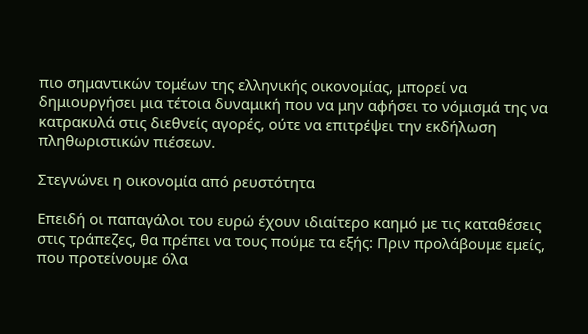πιο σημαντικών τομέων της ελληνικής οικονομίας, μπορεί να δημιουργήσει μια τέτοια δυναμική που να μην αφήσει το νόμισμά της να κατρακυλά στις διεθνείς αγορές, ούτε να επιτρέψει την εκδήλωση πληθωριστικών πιέσεων.

Στεγνώνει η οικονομία από ρευστότητα

Επειδή οι παπαγάλοι του ευρώ έχουν ιδιαίτερο καημό με τις καταθέσεις στις τράπεζες, θα πρέπει να τους πούμε τα εξής: Πριν προλάβουμε εμείς, που προτείνουμε όλα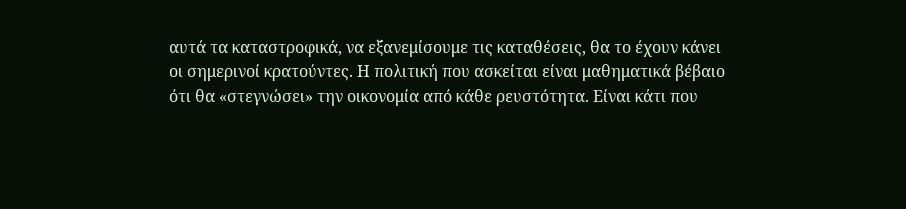αυτά τα καταστροφικά, να εξανεμίσουμε τις καταθέσεις, θα το έχουν κάνει οι σημερινοί κρατούντες. Η πολιτική που ασκείται είναι μαθηματικά βέβαιο ότι θα «στεγνώσει» την οικονομία από κάθε ρευστότητα. Είναι κάτι που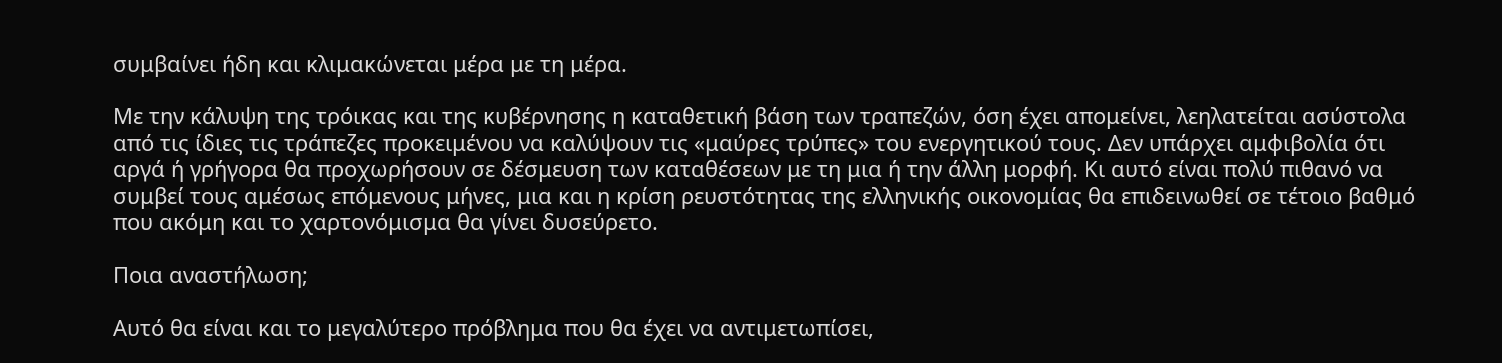συμβαίνει ήδη και κλιμακώνεται μέρα με τη μέρα.

Με την κάλυψη της τρόικας και της κυβέρνησης η καταθετική βάση των τραπεζών, όση έχει απομείνει, λεηλατείται ασύστολα από τις ίδιες τις τράπεζες προκειμένου να καλύψουν τις «μαύρες τρύπες» του ενεργητικού τους. Δεν υπάρχει αμφιβολία ότι αργά ή γρήγορα θα προχωρήσουν σε δέσμευση των καταθέσεων με τη μια ή την άλλη μορφή. Κι αυτό είναι πολύ πιθανό να συμβεί τους αμέσως επόμενους μήνες, μια και η κρίση ρευστότητας της ελληνικής οικονομίας θα επιδεινωθεί σε τέτοιο βαθμό που ακόμη και το χαρτονόμισμα θα γίνει δυσεύρετο.

Ποια αναστήλωση;

Αυτό θα είναι και το μεγαλύτερο πρόβλημα που θα έχει να αντιμετωπίσει,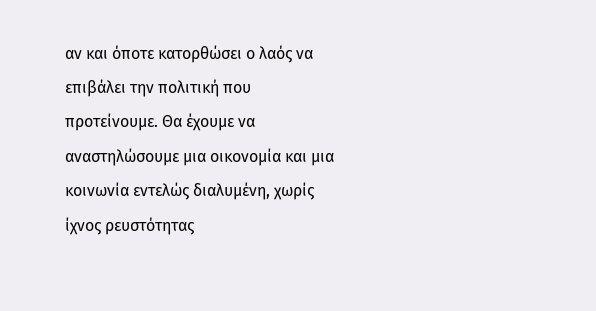αν και όποτε κατορθώσει ο λαός να επιβάλει την πολιτική που προτείνουμε. Θα έχουμε να αναστηλώσουμε μια οικονομία και μια κοινωνία εντελώς διαλυμένη, χωρίς ίχνος ρευστότητας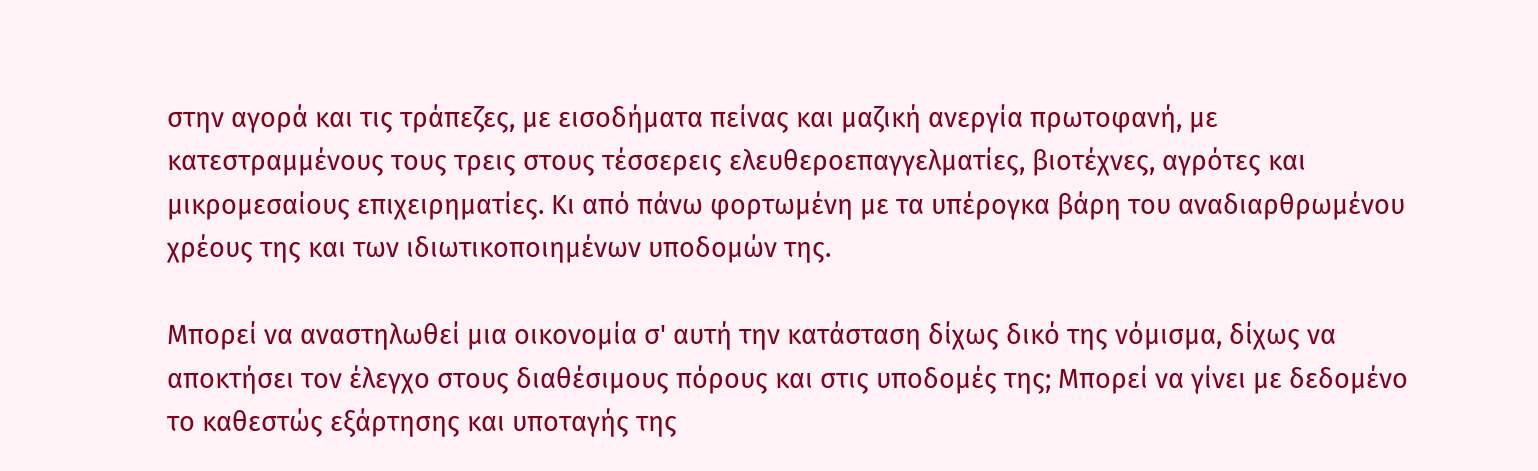στην αγορά και τις τράπεζες, με εισοδήματα πείνας και μαζική ανεργία πρωτοφανή, με κατεστραμμένους τους τρεις στους τέσσερεις ελευθεροεπαγγελματίες, βιοτέχνες, αγρότες και μικρομεσαίους επιχειρηματίες. Κι από πάνω φορτωμένη με τα υπέρογκα βάρη του αναδιαρθρωμένου χρέους της και των ιδιωτικοποιημένων υποδομών της.

Μπορεί να αναστηλωθεί μια οικονομία σ' αυτή την κατάσταση δίχως δικό της νόμισμα, δίχως να αποκτήσει τον έλεγχο στους διαθέσιμους πόρους και στις υποδομές της; Μπορεί να γίνει με δεδομένο το καθεστώς εξάρτησης και υποταγής της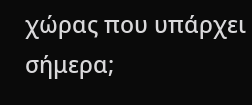χώρας που υπάρχει σήμερα;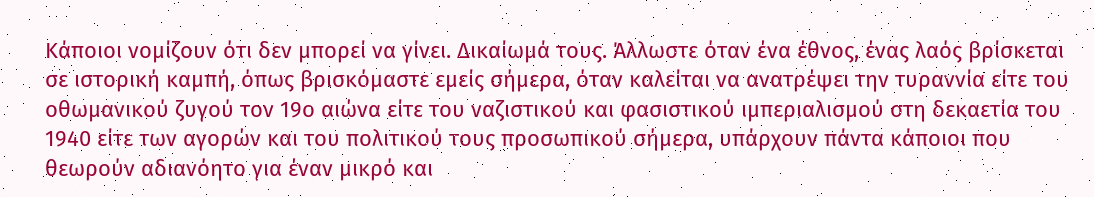Κάποιοι νομίζουν ότι δεν μπορεί να γίνει. Δικαίωμά τους. Άλλωστε όταν ένα έθνος, ένας λαός βρίσκεται σε ιστορική καμπή, όπως βρισκόμαστε εμείς σήμερα, όταν καλείται να ανατρέψει την τυραννία είτε του οθωμανικού ζυγού τον 19ο αιώνα είτε του ναζιστικού και φασιστικού ιμπεριαλισμού στη δεκαετία του 1940 είτε των αγορών και του πολιτικού τους προσωπικού σήμερα, υπάρχουν πάντα κάποιοι που θεωρούν αδιανόητο για έναν μικρό και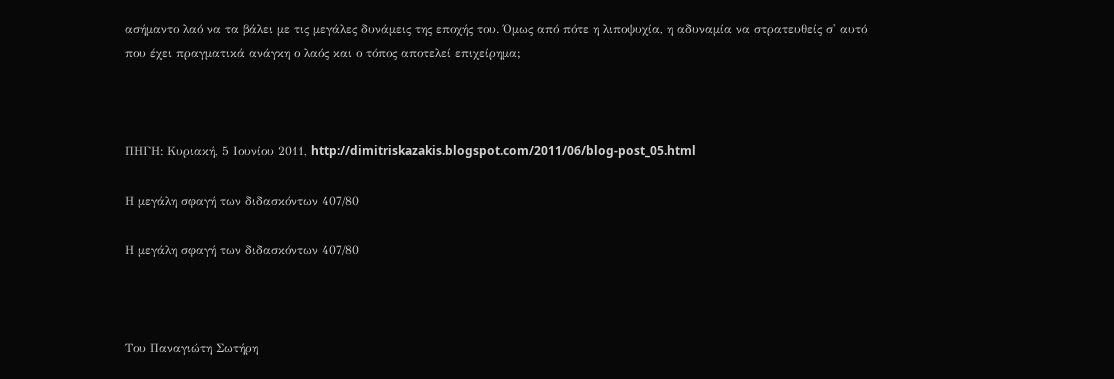ασήμαντο λαό να τα βάλει με τις μεγάλες δυνάμεις της εποχής του. Όμως από πότε η λιποψυχία, η αδυναμία να στρατευθείς σ' αυτό που έχει πραγματικά ανάγκη ο λαός και ο τόπος αποτελεί επιχείρημα;



ΠΗΓΗ: Κυριακή, 5 Ιουνίου 2011, http://dimitriskazakis.blogspot.com/2011/06/blog-post_05.html

Η μεγάλη σφαγή των διδασκόντων 407/80

Η μεγάλη σφαγή των διδασκόντων 407/80



Του Παναγιώτη Σωτήρη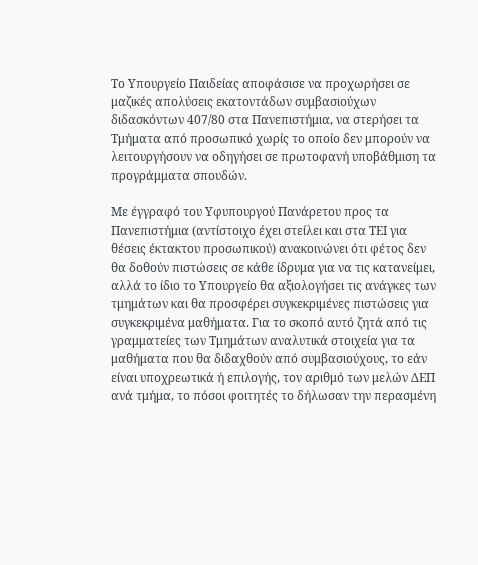Το Υπουργείο Παιδείας αποφάσισε να προχωρήσει σε μαζικές απολύσεις εκατοντάδων συμβασιούχων διδασκόντων 407/80 στα Πανεπιστήμια, να στερήσει τα Τμήματα από προσωπικό χωρίς το οποίο δεν μπορούν να λειτουργήσουν να οδηγήσει σε πρωτοφανή υποβάθμιση τα προγράμματα σπουδών.

Με έγγραφό του Υφυπουργού Πανάρετου προς τα Πανεπιστήμια (αντίστοιχο έχει στείλει και στα ΤΕΙ για θέσεις έκτακτου προσωπικού) ανακοινώνει ότι φέτος δεν θα δοθούν πιστώσεις σε κάθε ίδρυμα για να τις κατανείμει, αλλά το ίδιο το Υπουργείο θα αξιολογήσει τις ανάγκες των τμημάτων και θα προσφέρει συγκεκριμένες πιστώσεις για συγκεκριμένα μαθήματα. Για το σκοπό αυτό ζητά από τις γραμματείες των Τμημάτων αναλυτικά στοιχεία για τα μαθήματα που θα διδαχθούν από συμβασιούχους, το εάν είναι υποχρεωτικά ή επιλογής, τον αριθμό των μελών ΔΕΠ ανά τμήμα, το πόσοι φοιτητές το δήλωσαν την περασμένη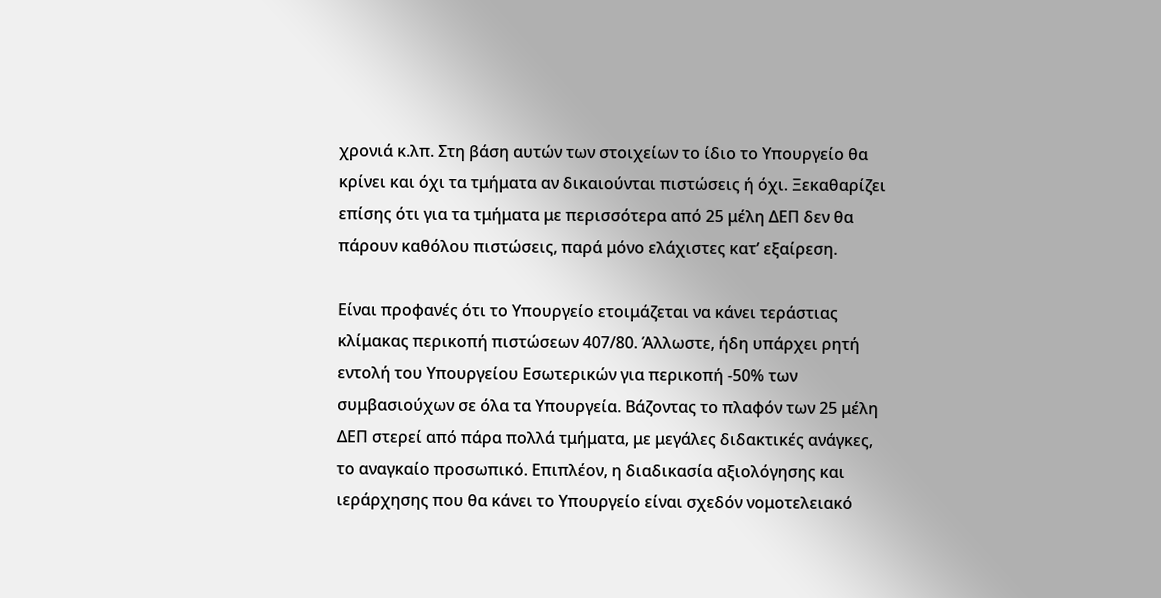χρονιά κ.λπ. Στη βάση αυτών των στοιχείων το ίδιο το Υπουργείο θα κρίνει και όχι τα τμήματα αν δικαιούνται πιστώσεις ή όχι. Ξεκαθαρίζει επίσης ότι για τα τμήματα με περισσότερα από 25 μέλη ΔΕΠ δεν θα πάρουν καθόλου πιστώσεις, παρά μόνο ελάχιστες κατ’ εξαίρεση.

Είναι προφανές ότι το Υπουργείο ετοιμάζεται να κάνει τεράστιας κλίμακας περικοπή πιστώσεων 407/80. Άλλωστε, ήδη υπάρχει ρητή εντολή του Υπουργείου Εσωτερικών για περικοπή -50% των συμβασιούχων σε όλα τα Υπουργεία. Βάζοντας το πλαφόν των 25 μέλη ΔΕΠ στερεί από πάρα πολλά τμήματα, με μεγάλες διδακτικές ανάγκες, το αναγκαίο προσωπικό. Επιπλέον, η διαδικασία αξιολόγησης και ιεράρχησης που θα κάνει το Υπουργείο είναι σχεδόν νομοτελειακό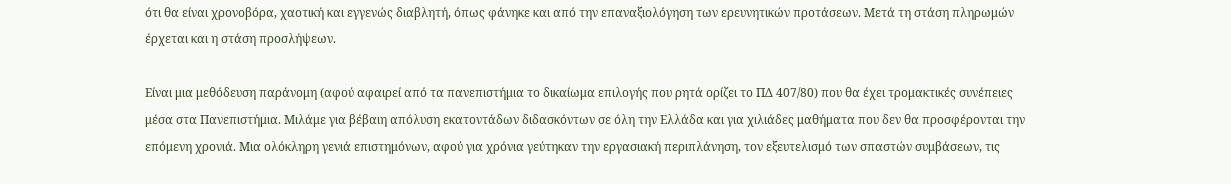ότι θα είναι χρονοβόρα, χαοτική και εγγενώς διαβλητή, όπως φάνηκε και από την επαναξιολόγηση των ερευνητικών προτάσεων. Μετά τη στάση πληρωμών έρχεται και η στάση προσλήψεων.

Είναι μια μεθόδευση παράνομη (αφού αφαιρεί από τα πανεπιστήμια το δικαίωμα επιλογής που ρητά ορίζει το ΠΔ 407/80) που θα έχει τρομακτικές συνέπειες μέσα στα Πανεπιστήμια. Μιλάμε για βέβαιη απόλυση εκατοντάδων διδασκόντων σε όλη την Ελλάδα και για χιλιάδες μαθήματα που δεν θα προσφέρονται την επόμενη χρονιά. Μια ολόκληρη γενιά επιστημόνων, αφού για χρόνια γεύτηκαν την εργασιακή περιπλάνηση, τον εξευτελισμό των σπαστών συμβάσεων, τις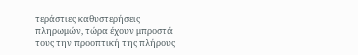τεράστιες καθυστερήσεις πληρωμών, τώρα έχουν μπροστά τους την προοπτική της πλήρους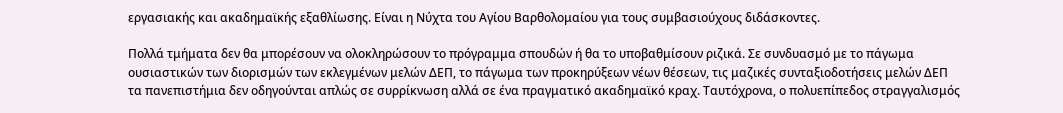εργασιακής και ακαδημαϊκής εξαθλίωσης. Είναι η Νύχτα του Αγίου Βαρθολομαίου για τους συμβασιούχους διδάσκοντες.

Πολλά τμήματα δεν θα μπορέσουν να ολοκληρώσουν το πρόγραμμα σπουδών ή θα το υποβαθμίσουν ριζικά. Σε συνδυασμό με το πάγωμα ουσιαστικών των διορισμών των εκλεγμένων μελών ΔΕΠ, το πάγωμα των προκηρύξεων νέων θέσεων, τις μαζικές συνταξιοδοτήσεις μελών ΔΕΠ τα πανεπιστήμια δεν οδηγούνται απλώς σε συρρίκνωση αλλά σε ένα πραγματικό ακαδημαϊκό κραχ. Ταυτόχρονα, ο πολυεπίπεδος στραγγαλισμός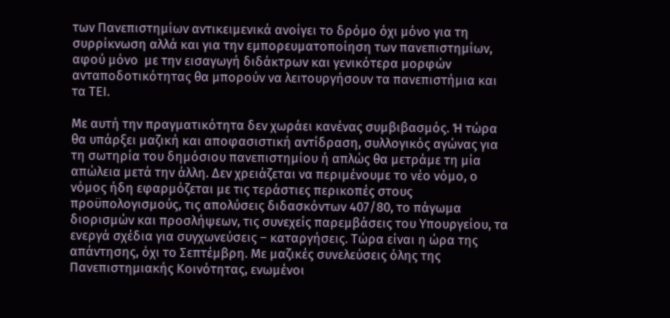των Πανεπιστημίων αντικειμενικά ανοίγει το δρόμο όχι μόνο για τη συρρίκνωση αλλά και για την εμπορευματοποίηση των πανεπιστημίων, αφού μόνο  με την εισαγωγή διδάκτρων και γενικότερα μορφών ανταποδοτικότητας θα μπορούν να λειτουργήσουν τα πανεπιστήμια και τα ΤΕΙ.

Με αυτή την πραγματικότητα δεν χωράει κανένας συμβιβασμός. Ή τώρα θα υπάρξει μαζική και αποφασιστική αντίδραση, συλλογικός αγώνας για τη σωτηρία του δημόσιου πανεπιστημίου ή απλώς θα μετράμε τη μία απώλεια μετά την άλλη. Δεν χρειάζεται να περιμένουμε το νέο νόμο, ο νόμος ήδη εφαρμόζεται με τις τεράστιες περικοπές στους προϋπολογισμούς, τις απολύσεις διδασκόντων 407/80, το πάγωμα διορισμών και προσλήψεων, τις συνεχείς παρεμβάσεις του Υπουργείου, τα ενεργά σχέδια για συγχωνεύσεις – καταργήσεις. Τώρα είναι η ώρα της απάντησης, όχι το Σεπτέμβρη. Με μαζικές συνελεύσεις όλης της Πανεπιστημιακής Κοινότητας, ενωμένοι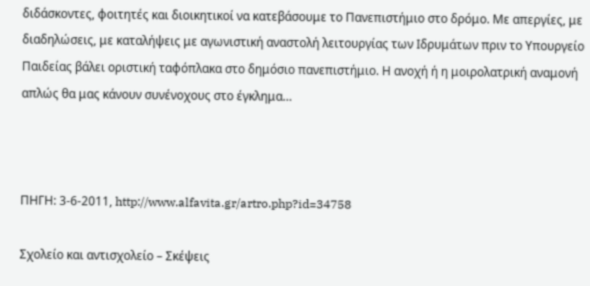διδάσκοντες, φοιτητές και διοικητικοί να κατεβάσουμε το Πανεπιστήμιο στο δρόμο. Με απεργίες, με διαδηλώσεις, με καταλήψεις με αγωνιστική αναστολή λειτουργίας των Ιδρυμάτων πριν το Υπουργείο Παιδείας βάλει οριστική ταφόπλακα στο δημόσιο πανεπιστήμιο. Η ανοχή ή η μοιρολατρική αναμονή απλώς θα μας κάνουν συνένοχους στο έγκλημα…



ΠΗΓΗ: 3-6-2011, http://www.alfavita.gr/artro.php?id=34758

Σχολείο και αντισχολείο – Σκέψεις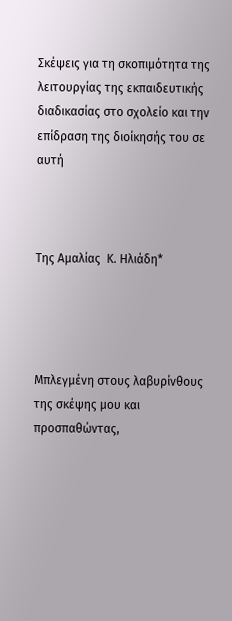Σκέψεις για τη σκοπιμότητα της  λειτουργίας της εκπαιδευτικής διαδικασίας στο σχολείο και την επίδραση της διοίκησής του σε αυτή



Της Αμαλίας  Κ. Ηλιάδη*




Μπλεγμένη στους λαβυρίνθους της σκέψης μου και προσπαθώντας,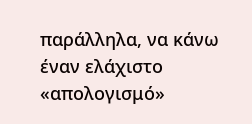παράλληλα, να κάνω έναν ελάχιστο «απολογισμό»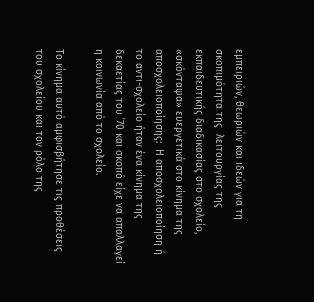εμπειριών, θεωριών και ιδεών για τη σκοπιμότητα της  λειτουργίας της εκπαιδευτικής διαδικασίας στο σχολείο, «σκόνταψα» ευεργετικά στο κίνημα της αποσχολειοποίησης:  Η αποσχολειοποίηση ή το αντι-σχολείο ήταν ένα κίνημα της δεκαετίας του ΄70 και σκοπό είχε να απαλλαγεί η κοινωνία από το σχολείο.

Το κίνημα αυτό αμφισβήτησε τις προθέσεις του σχολείου και τον ρόλο της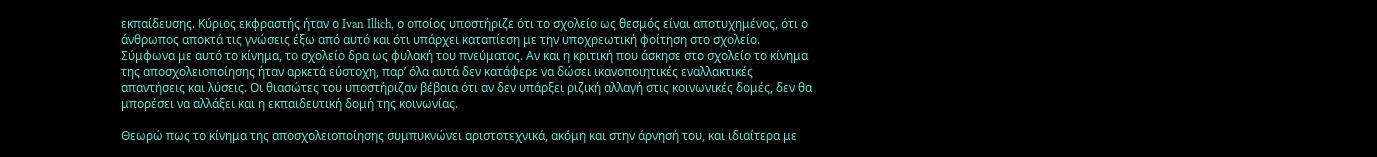εκπαίδευσης. Κύριος εκφραστής ήταν ο Ιvan Ιllich, ο οποίος υποστήριζε ότι το σχολείο ως θεσμός είναι αποτυχημένος, ότι ο άνθρωπος αποκτά τις γνώσεις έξω από αυτό και ότι υπάρχει καταπίεση με την υποχρεωτική φοίτηση στο σχολείο. Σύμφωνα με αυτό το κίνημα, το σχολείο δρα ως φυλακή του πνεύματος. Αν και η κριτική που άσκησε στο σχολείο το κίνημα της αποσχολειοποίησης ήταν αρκετά εύστοχη, παρ’ όλα αυτά δεν κατάφερε να δώσει ικανοποιητικές εναλλακτικές απαντήσεις και λύσεις. Οι θιασώτες του υποστήριζαν βέβαια ότι αν δεν υπάρξει ριζική αλλαγή στις κοινωνικές δομές, δεν θα μπορέσει να αλλάξει και η εκπαιδευτική δομή της κοινωνίας.

Θεωρώ πως το κίνημα της αποσχολειοποίησης συμπυκνώνει αριστοτεχνικά, ακόμη και στην άρνησή του, και ιδιαίτερα με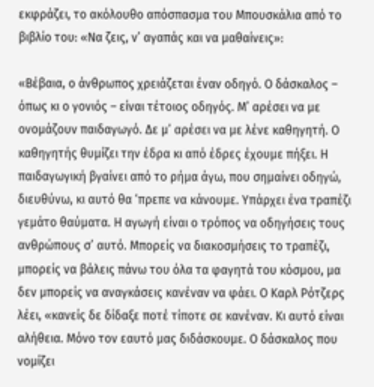εκφράζει, το ακόλουθο απόσπασμα του Μπουσκάλια από το βιβλίο του: «Να ζεις, ν’ αγαπάς και να μαθαίνεις»:

«Βέβαια, ο άνθρωπος χρειάζεται έναν οδηγό. Ο δάσκαλος – όπως κι ο γονιός – είναι τέτοιος οδηγός. Μ’ αρέσει να με ονομάζουν παιδαγωγό. Δε μ’ αρέσει να με λένε καθηγητή. Ο καθηγητής θυμίζει την έδρα κι από έδρες έχουμε πήξει. Η παιδαγωγική βγαίνει από το ρήμα άγω, που σημαίνει οδηγώ, διευθύνω, κι αυτό θα ‘πρεπε να κάνουμε. Υπάρχει ένα τραπέζι γεμάτο θαύματα. Η αγωγή είναι ο τρόπος να οδηγήσεις τους ανθρώπους σ’ αυτό. Μπορείς να διακοσμήσεις το τραπέζι, μπορείς να βάλεις πάνω του όλα τα φαγητά του κόσμου, μα δεν μπορείς να αναγκάσεις κανέναν να φάει. Ο Καρλ Ρότζερς λέει, «κανείς δε δίδαξε ποτέ τίποτε σε κανέναν. Κι αυτό είναι αλήθεια. Μόνο τον εαυτό μας διδάσκουμε. Ο δάσκαλος που νομίζει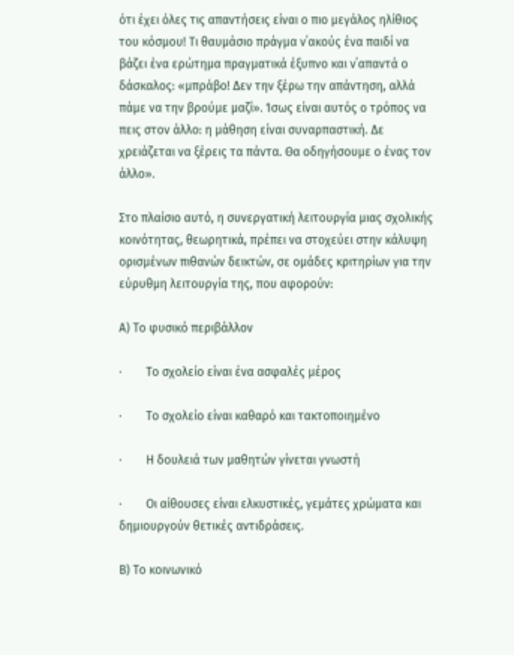ότι έχει όλες τις απαντήσεις είναι ο πιο μεγάλος ηλίθιος του κόσμου! Τι θαυμάσιο πράγμα ν΄ακούς ένα παιδί να βάζει ένα ερώτημα πραγματικά έξυπνο και ν΄απαντά ο δάσκαλος: «μπράβο! Δεν την ξέρω την απάντηση, αλλά πάμε να την βρούμε μαζί». Ίσως είναι αυτός ο τρόπος να πεις στον άλλο: η μάθηση είναι συναρπαστική. Δε χρειάζεται να ξέρεις τα πάντα. Θα οδηγήσουμε ο ένας τον άλλο».

Στο πλαίσιο αυτό, η συνεργατική λειτουργία μιας σχολικής κοινότητας, θεωρητικά, πρέπει να στοχεύει στην κάλυψη ορισμένων πιθανών δεικτών, σε ομάδες κριτηρίων για την εύρυθμη λειτουργία της, που αφορούν:

Α) Το φυσικό περιβάλλον

·        Το σχολείο είναι ένα ασφαλές μέρος

·        Το σχολείο είναι καθαρό και τακτοποιημένο

·        Η δουλειά των μαθητών γίνεται γνωστή

·        Οι αίθουσες είναι ελκυστικές, γεμάτες χρώματα και δημιουργούν θετικές αντιδράσεις.

Β) Το κοινωνικό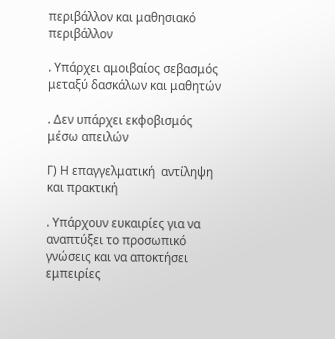περιβάλλον και μαθησιακό περιβάλλον

. Υπάρχει αμοιβαίος σεβασμός μεταξύ δασκάλων και μαθητών

. Δεν υπάρχει εκφοβισμός μέσω απειλών

Γ) Η επαγγελματική  αντίληψη και πρακτική

. Υπάρχουν ευκαιρίες για να αναπτύξει το προσωπικό γνώσεις και να αποκτήσει εμπειρίες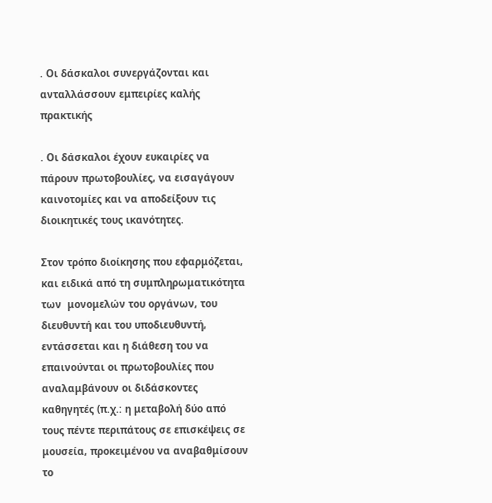. Οι δάσκαλοι συνεργάζονται και ανταλλάσσουν εμπειρίες καλής πρακτικής

. Οι δάσκαλοι έχουν ευκαιρίες να πάρουν πρωτοβουλίες, να εισαγάγουν καινοτομίες και να αποδείξουν τις διοικητικές τους ικανότητες.

Στον τρόπο διοίκησης που εφαρμόζεται, και ειδικά από τη συμπληρωματικότητα των  μονομελών του οργάνων, του διευθυντή και του υποδιευθυντή, εντάσσεται και η διάθεση του να  επαινούνται οι πρωτοβουλίες που αναλαμβάνουν οι διδάσκοντες καθηγητές (π.χ.: η μεταβολή δύο από τους πέντε περιπάτους σε επισκέψεις σε μουσεία, προκειμένου να αναβαθμίσουν το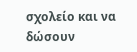σχολείο και να δώσουν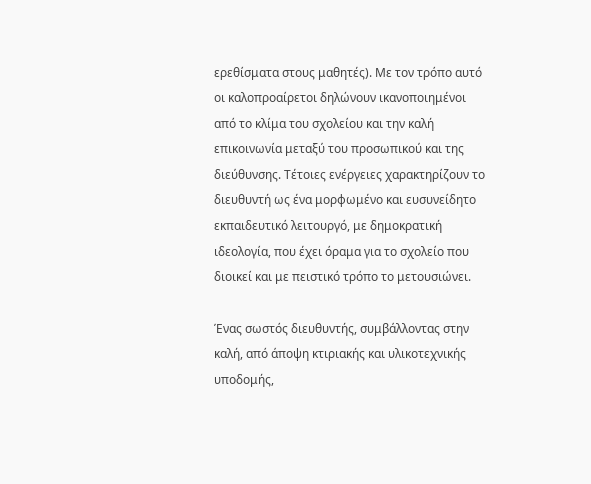ερεθίσματα στους μαθητές). Με τον τρόπο αυτό οι καλοπροαίρετοι δηλώνουν ικανοποιημένοι από το κλίμα του σχολείου και την καλή επικοινωνία μεταξύ του προσωπικού και της διεύθυνσης. Τέτοιες ενέργειες χαρακτηρίζουν το διευθυντή ως ένα μορφωμένο και ευσυνείδητο εκπαιδευτικό λειτουργό, με δημοκρατική ιδεολογία, που έχει όραμα για το σχολείο που διοικεί και με πειστικό τρόπο το μετουσιώνει.

Ένας σωστός διευθυντής, συμβάλλοντας στην καλή, από άποψη κτιριακής και υλικοτεχνικής υποδομής,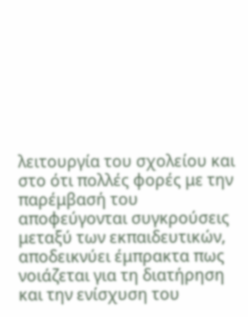λειτουργία του σχολείου και στο ότι πολλές φορές με την παρέμβασή του αποφεύγονται συγκρούσεις μεταξύ των εκπαιδευτικών, αποδεικνύει έμπρακτα πως νοιάζεται για τη διατήρηση και την ενίσχυση του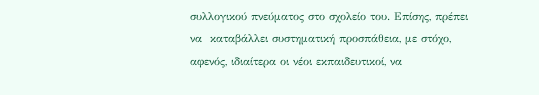συλλογικού πνεύματος στο σχολείο του. Επίσης, πρέπει να  καταβάλλει συστηματική προσπάθεια, με στόχο, αφενός, ιδιαίτερα οι νέοι εκπαιδευτικοί, να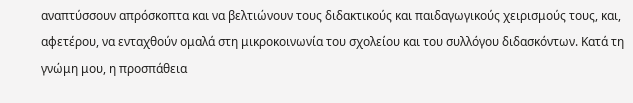αναπτύσσουν απρόσκοπτα και να βελτιώνουν τους διδακτικούς και παιδαγωγικούς χειρισμούς τους, και, αφετέρου, να ενταχθούν ομαλά στη μικροκοινωνία του σχολείου και του συλλόγου διδασκόντων. Κατά τη γνώμη μου, η προσπάθεια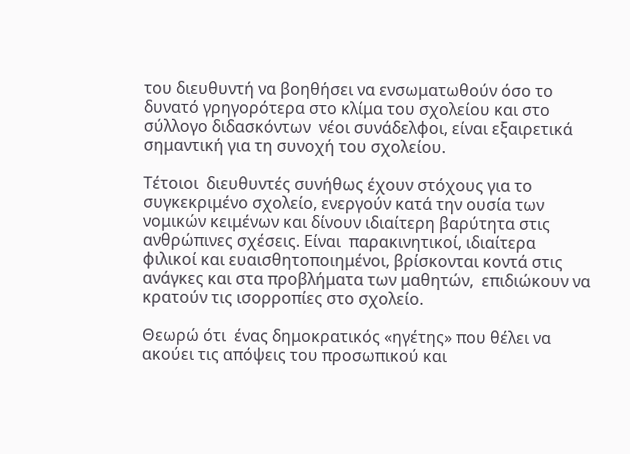του διευθυντή να βοηθήσει να ενσωματωθούν όσο το δυνατό γρηγορότερα στο κλίμα του σχολείου και στο σύλλογο διδασκόντων  νέοι συνάδελφοι, είναι εξαιρετικά σημαντική για τη συνοχή του σχολείου.

Τέτοιοι  διευθυντές συνήθως έχουν στόχους για το συγκεκριμένο σχολείο, ενεργούν κατά την ουσία των νομικών κειμένων και δίνουν ιδιαίτερη βαρύτητα στις ανθρώπινες σχέσεις. Είναι  παρακινητικοί, ιδιαίτερα φιλικοί και ευαισθητοποιημένοι, βρίσκονται κοντά στις ανάγκες και στα προβλήματα των μαθητών,  επιδιώκουν να κρατούν τις ισορροπίες στο σχολείο.

Θεωρώ ότι  ένας δημοκρατικός «ηγέτης» που θέλει να ακούει τις απόψεις του προσωπικού και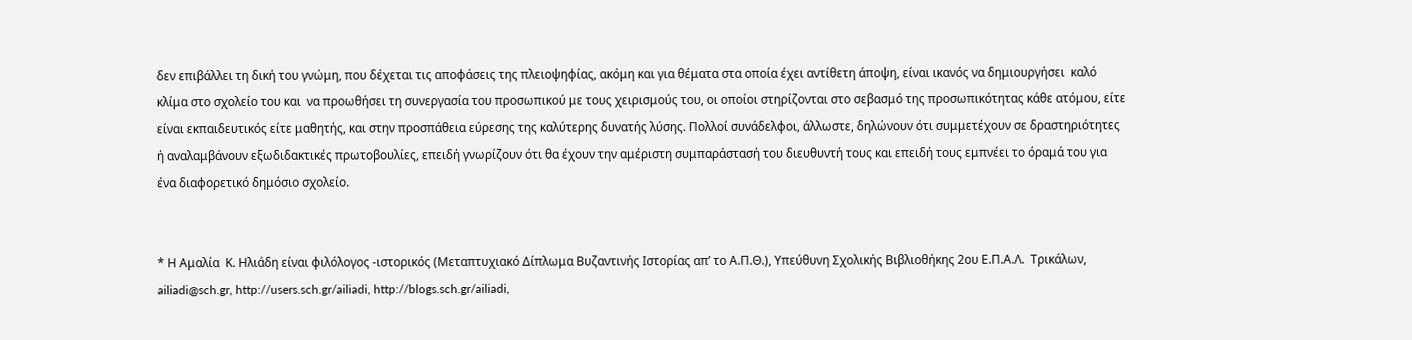δεν επιβάλλει τη δική του γνώμη, που δέχεται τις αποφάσεις της πλειοψηφίας, ακόμη και για θέματα στα οποία έχει αντίθετη άποψη, είναι ικανός να δημιουργήσει  καλό κλίμα στο σχολείο του και  να προωθήσει τη συνεργασία του προσωπικού με τους χειρισμούς του, οι οποίοι στηρίζονται στο σεβασμό της προσωπικότητας κάθε ατόμου, είτε είναι εκπαιδευτικός είτε μαθητής, και στην προσπάθεια εύρεσης της καλύτερης δυνατής λύσης. Πολλοί συνάδελφοι, άλλωστε, δηλώνουν ότι συμμετέχουν σε δραστηριότητες ή αναλαμβάνουν εξωδιδακτικές πρωτοβουλίες, επειδή γνωρίζουν ότι θα έχουν την αμέριστη συμπαράστασή του διευθυντή τους και επειδή τους εμπνέει το όραμά του για ένα διαφορετικό δημόσιο σχολείο.


* Η Αμαλία  Κ. Ηλιάδη είναι φιλόλογος -ιστορικός (Μεταπτυχιακό Δίπλωμα Βυζαντινής Ιστορίας απ’ το Α.Π.Θ.), Υπεύθυνη Σχολικής Βιβλιοθήκης 2ου Ε.Π.Α.Λ.  Τρικάλων, ailiadi@sch.gr, http://users.sch.gr/ailiadi, http://blogs.sch.gr/ailiadi,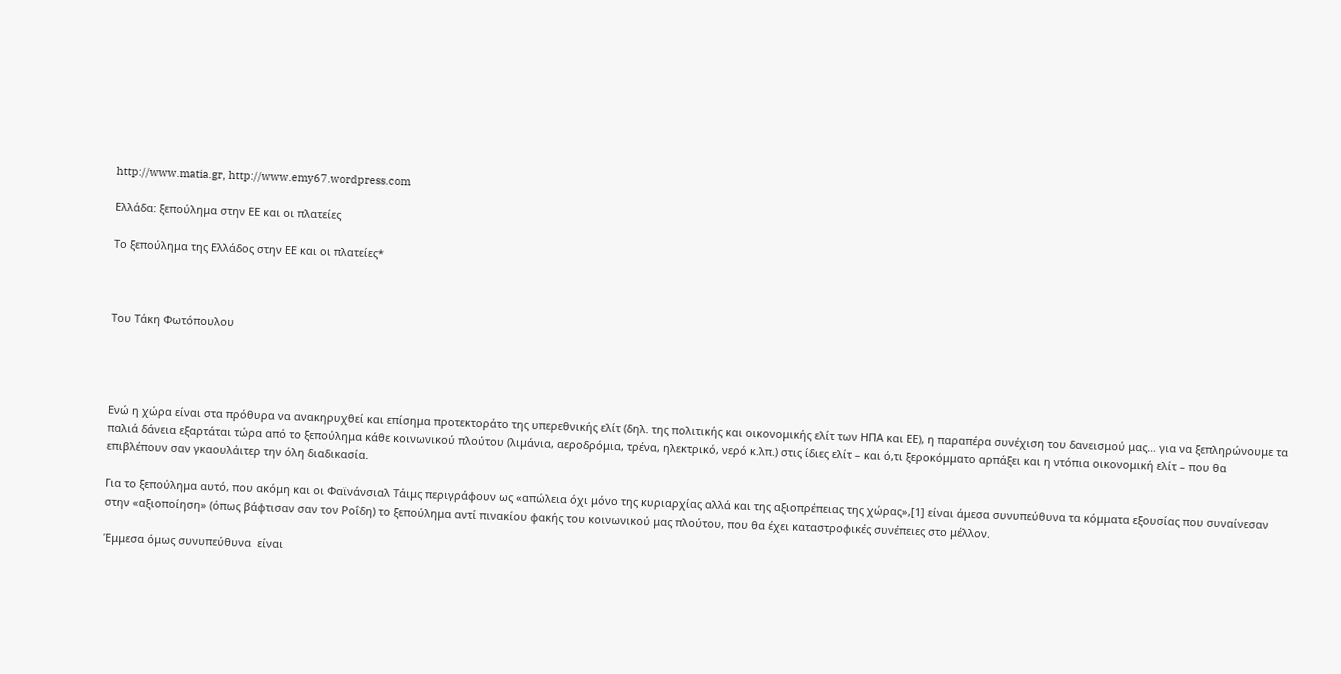http://www.matia.gr, http://www.emy67.wordpress.com

Ελλάδα: ξεπούλημα στην ΕΕ και οι πλατείες

Το ξεπούλημα της Ελλάδος στην ΕΕ και οι πλατείες*



Του Τάκη Φωτόπουλου




Ενώ η χώρα είναι στα πρόθυρα να ανακηρυχθεί και επίσημα προτεκτοράτο της υπερεθνικής ελίτ (δηλ. της πολιτικής και οικονομικής ελίτ των ΗΠΑ και ΕΕ), η παραπέρα συνέχιση του δανεισμού μας… για να ξεπληρώνουμε τα παλιά δάνεια εξαρτάται τώρα από το ξεπούλημα κάθε κοινωνικού πλούτου (λιμάνια, αεροδρόμια, τρένα, ηλεκτρικό, νερό κ.λπ.) στις ίδιες ελίτ – και ό,τι ξεροκόμματο αρπάξει και η ντόπια οικονομική ελίτ – που θα επιβλέπουν σαν γκαουλάιτερ την όλη διαδικασία.

Για το ξεπούλημα αυτό, που ακόμη και οι Φαϊνάνσιαλ Τάιμς περιγράφουν ως «απώλεια όχι μόνο της κυριαρχίας αλλά και της αξιοπρέπειας της χώρας»,[1] είναι άμεσα συνυπεύθυνα τα κόμματα εξουσίας που συναίνεσαν στην «αξιοποίηση» (όπως βάφτισαν σαν τον Ροΐδη) το ξεπούλημα αντί πινακίου φακής του κοινωνικού μας πλούτου, που θα έχει καταστροφικές συνέπειες στο μέλλον.

Έμμεσα όμως συνυπεύθυνα  είναι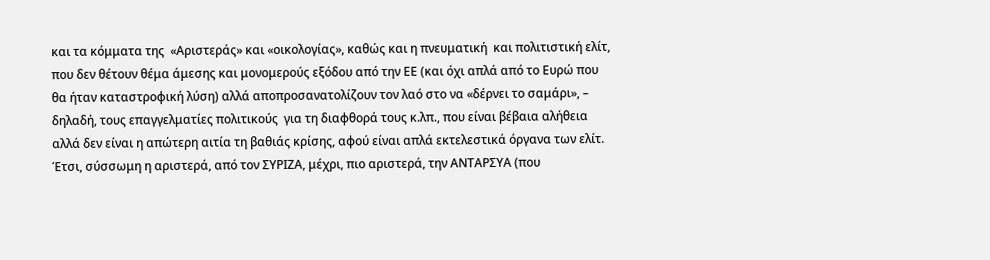και τα κόμματα της  «Αριστεράς» και «οικολογίας», καθώς και η πνευματική  και πολιτιστική ελίτ, που δεν θέτουν θέμα άμεσης και μονομερούς εξόδου από την ΕΕ (και όχι απλά από το Ευρώ που θα ήταν καταστροφική λύση) αλλά αποπροσανατολίζουν τον λαό στο να «δέρνει το σαμάρι», – δηλαδή, τους επαγγελματίες πολιτικούς  για τη διαφθορά τους κ.λπ., που είναι βέβαια αλήθεια αλλά δεν είναι η απώτερη αιτία τη βαθιάς κρίσης, αφού είναι απλά εκτελεστικά όργανα των ελίτ. Έτσι, σύσσωμη η αριστερά, από τον ΣΥΡΙΖΑ, μέχρι, πιο αριστερά, την ΑΝΤΑΡΣΥΑ (που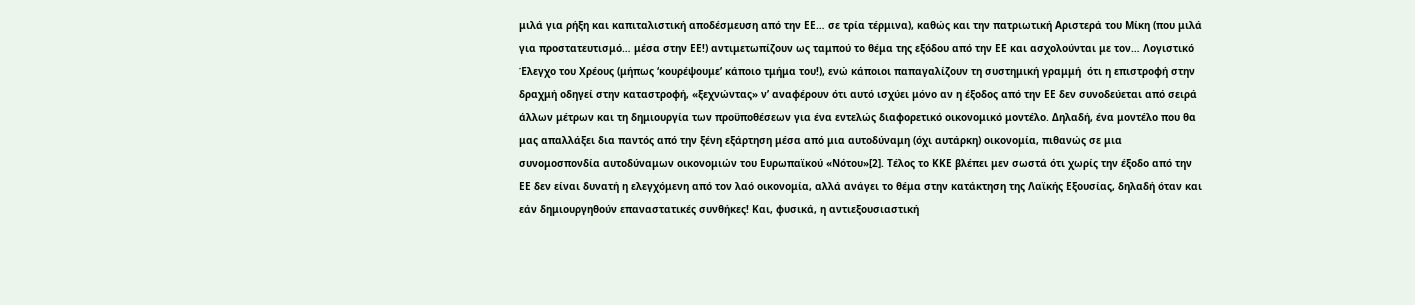μιλά για ρήξη και καπιταλιστική αποδέσμευση από την ΕΕ… σε τρία τέρμινα), καθώς και την πατριωτική Αριστερά του Μίκη (που μιλά για προστατευτισμό… μέσα στην ΕΕ!) αντιμετωπίζουν ως ταμπού το θέμα της εξόδου από την ΕΕ και ασχολούνται με τον… Λογιστικό Έλεγχο του Χρέους (μήπως ‘κουρέψουμε’ κάποιο τμήμα του!), ενώ κάποιοι παπαγαλίζουν τη συστημική γραμμή  ότι η επιστροφή στην δραχμή οδηγεί στην καταστροφή, «ξεχνώντας» ν’ αναφέρουν ότι αυτό ισχύει μόνο αν η έξοδος από την ΕΕ δεν συνοδεύεται από σειρά άλλων μέτρων και τη δημιουργία των προϋποθέσεων για ένα εντελώς διαφορετικό οικονομικό μοντέλο. Δηλαδή, ένα μοντέλο που θα μας απαλλάξει δια παντός από την ξένη εξάρτηση μέσα από μια αυτοδύναμη (όχι αυτάρκη) οικονομία, πιθανώς σε μια συνομοσπονδία αυτοδύναμων οικονομιών του Ευρωπαϊκού «Νότου»[2]. Τέλος το ΚΚΕ βλέπει μεν σωστά ότι χωρίς την έξοδο από την ΕΕ δεν είναι δυνατή η ελεγχόμενη από τον λαό οικονομία, αλλά ανάγει το θέμα στην κατάκτηση της Λαϊκής Εξουσίας, δηλαδή όταν και εάν δημιουργηθούν επαναστατικές συνθήκες! Και, φυσικά, η αντιεξουσιαστική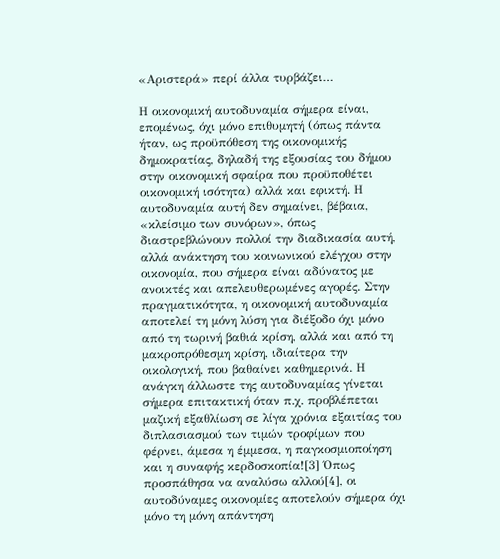«Αριστερά» περί άλλα τυρβάζει…

Η οικονομική αυτοδυναμία σήμερα είναι, επομένως, όχι μόνο επιθυμητή (όπως πάντα ήταν, ως προϋπόθεση της οικονομικής δημοκρατίας, δηλαδή της εξουσίας του δήμου στην οικονομική σφαίρα που προϋποθέτει οικονομική ισότητα) αλλά και εφικτή. Η αυτοδυναμία αυτή δεν σημαίνει, βέβαια, «κλείσιμο των συνόρων», όπως διαστρεβλώνουν πολλοί την διαδικασία αυτή, αλλά ανάκτηση του κοινωνικού ελέγχου στην οικονομία, που σήμερα είναι αδύνατος με ανοικτές και απελευθερωμένες αγορές. Στην πραγματικότητα, η οικονομική αυτοδυναμία αποτελεί τη μόνη λύση για διέξοδο όχι μόνο από τη τωρινή βαθιά κρίση, αλλά και από τη μακροπρόθεσμη κρίση, ιδιαίτερα την οικολογική, που βαθαίνει καθημερινά. Η ανάγκη άλλωστε της αυτοδυναμίας γίνεται σήμερα επιτακτική όταν π.χ. προβλέπεται μαζική εξαθλίωση σε λίγα χρόνια εξαιτίας του διπλασιασμού των τιμών τροφίμων που φέρνει, άμεσα η έμμεσα, η παγκοσμιοποίηση και η συναφής κερδοσκοπία![3] Όπως προσπάθησα να αναλύσω αλλού[4], οι αυτοδύναμες οικονομίες αποτελούν σήμερα όχι μόνο τη μόνη απάντηση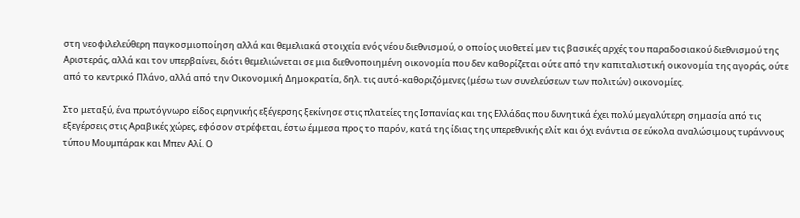στη νεοφιλελεύθερη παγκοσμιοποίηση αλλά και θεμελιακά στοιχεία ενός νέου διεθνισμού, ο οποίος υιοθετεί μεν τις βασικές αρχές του παραδοσιακού διεθνισμού της Αριστεράς, αλλά και τον υπερβαίνει, διότι θεμελιώνεται σε μια διεθνοποιημένη οικονομία που δεν καθορίζεται ούτε από την καπιταλιστική οικονομία της αγοράς, ούτε από το κεντρικό Πλάνο, αλλά από την Οικονομική Δημοκρατία, δηλ. τις αυτό-καθοριζόμενες (μέσω των συνελεύσεων των πολιτών) οικονομίες.

Στο μεταξύ, ένα πρωτόγνωρο είδος ειρηνικής εξέγερσης ξεκίνησε στις πλατείες της Ισπανίας και της Ελλάδας που δυνητικά έχει πολύ μεγαλύτερη σημασία από τις εξεγέρσεις στις Αραβικές χώρες, εφόσον στρέφεται, έστω έμμεσα προς το παρόν, κατά της ίδιας της υπερεθνικής ελίτ και όχι ενάντια σε εύκολα αναλώσιμους τυράννους τύπου Μουμπάρακ και Μπεν Αλί. Ο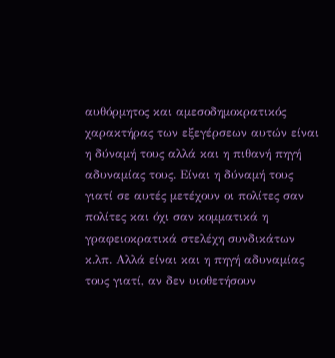αυθόρμητος και αμεσοδημοκρατικός χαρακτήρας των εξεγέρσεων αυτών είναι η δύναμή τους αλλά και η πιθανή πηγή αδυναμίας τους. Είναι η δύναμή τους γιατί σε αυτές μετέχουν οι πολίτες σαν πολίτες και όχι σαν κομματικά η γραφειοκρατικά στελέχη συνδικάτων κ.λπ. Αλλά είναι και η πηγή αδυναμίας τους γιατί, αν δεν υιοθετήσουν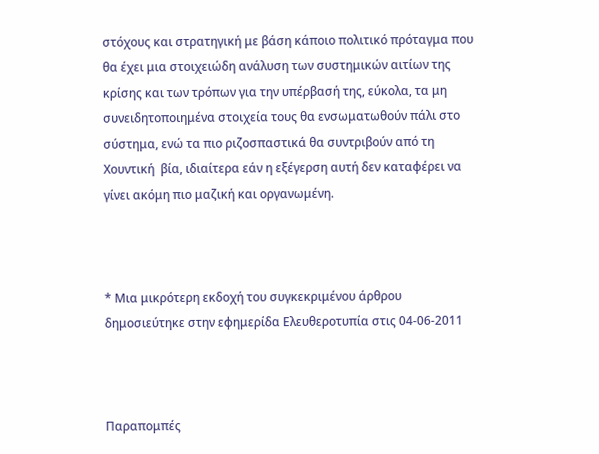στόχους και στρατηγική με βάση κάποιο πολιτικό πρόταγμα που θα έχει μια στοιχειώδη ανάλυση των συστημικών αιτίων της κρίσης και των τρόπων για την υπέρβασή της, εύκολα, τα μη συνειδητοποιημένα στοιχεία τους θα ενσωματωθούν πάλι στο σύστημα, ενώ τα πιο ριζοσπαστικά θα συντριβούν από τη Χουντική  βία, ιδιαίτερα εάν η εξέγερση αυτή δεν καταφέρει να γίνει ακόμη πιο μαζική και οργανωμένη.



* Μια μικρότερη εκδοχή του συγκεκριμένου άρθρου δημοσιεύτηκε στην εφημερίδα Ελευθεροτυπία στις 04-06-2011



Παραπομπές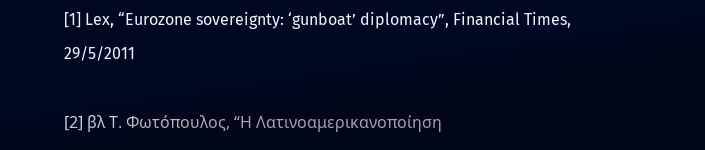[1] Lex, “Eurozone sovereignty: ‘gunboat’ diplomacy”, Financial Times, 29/5/2011

[2] βλ Τ. Φωτόπουλος, “Η Λατινοαμερικανοποίηση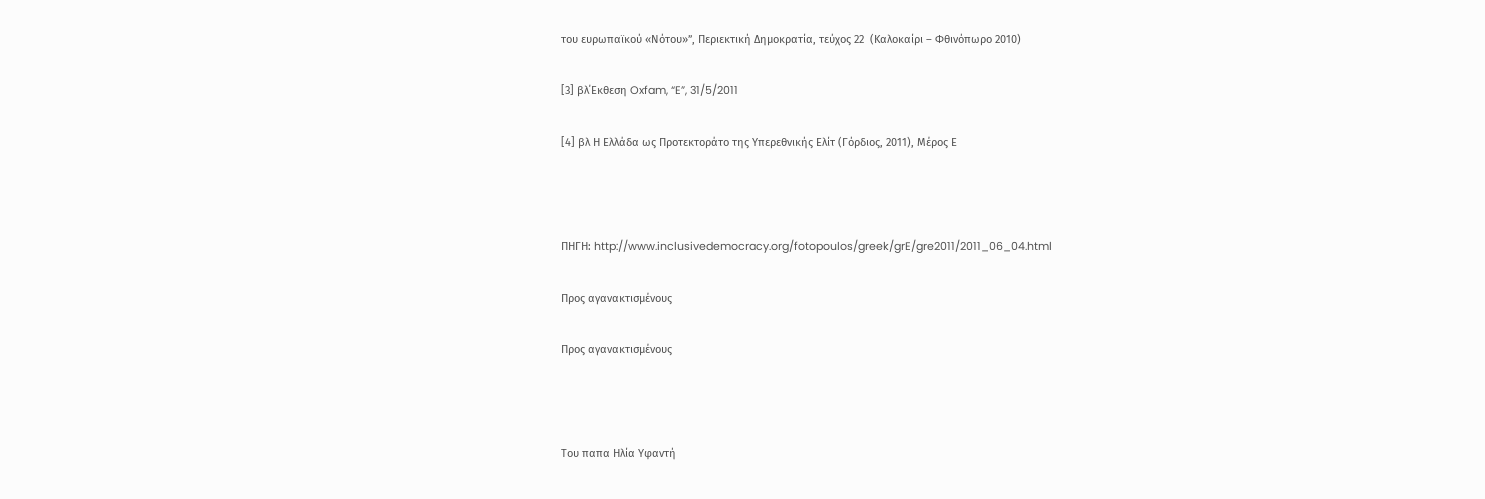του ευρωπαϊκού «Νότου»”, Περιεκτική Δημοκρατία, τεύχος 22  (Καλοκαίρι – Φθινόπωρο 2010)

[3] βλ΄Εκθεση Oxfam, “E”, 31/5/2011

[4] βλ Η Ελλάδα ως Προτεκτοράτο της Υπερεθνικής Ελίτ (Γόρδιος, 2011), Μέρος Ε



ΠΗΓΗ: http://www.inclusivedemocracy.org/fotopoulos/greek/grE/gre2011/2011_06_04.html

Προς αγανακτισμένους

Προς αγανακτισμένους



Του παπα Ηλία Υφαντή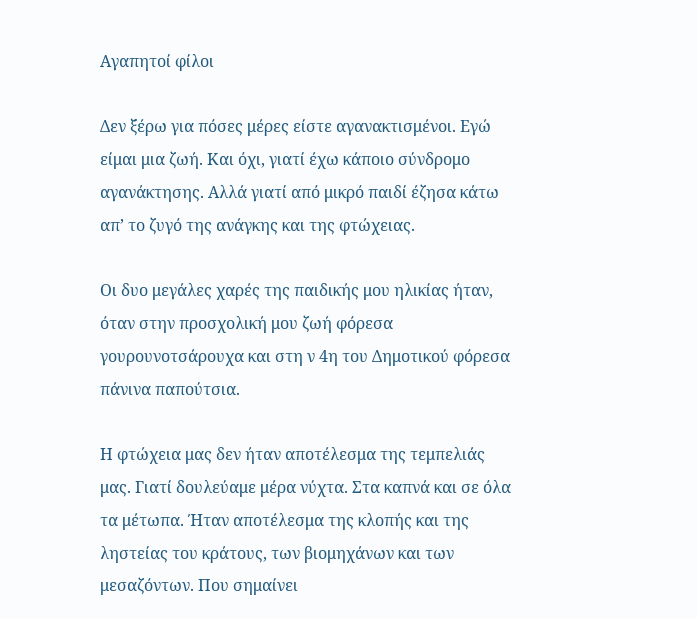Αγαπητοί φίλοι

Δεν ξέρω για πόσες μέρες είστε αγανακτισμένοι. Εγώ είμαι μια ζωή. Και όχι, γιατί έχω κάποιο σύνδρομο αγανάκτησης. Αλλά γιατί από μικρό παιδί έζησα κάτω απ’ το ζυγό της ανάγκης και της φτώχειας.

Οι δυο μεγάλες χαρές της παιδικής μου ηλικίας ήταν, όταν στην προσχολική μου ζωή φόρεσα γουρουνοτσάρουχα και στη ν 4η του Δημοτικού φόρεσα πάνινα παπούτσια.

Η φτώχεια μας δεν ήταν αποτέλεσμα της τεμπελιάς μας. Γιατί δουλεύαμε μέρα νύχτα. Στα καπνά και σε όλα τα μέτωπα. Ήταν αποτέλεσμα της κλοπής και της ληστείας του κράτους, των βιομηχάνων και των μεσαζόντων. Που σημαίνει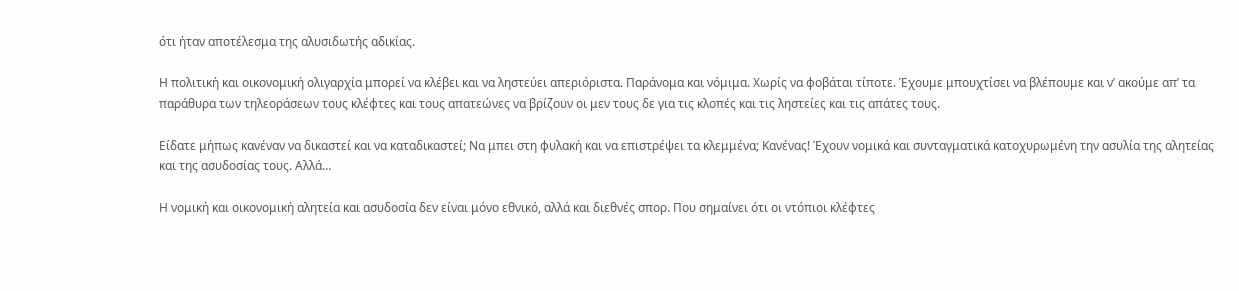ότι ήταν αποτέλεσμα της αλυσιδωτής αδικίας.

Η πολιτική και οικονομική ολιγαρχία μπορεί να κλέβει και να ληστεύει απεριόριστα. Παράνομα και νόμιμα. Χωρίς να φοβάται τίποτε. Έχουμε μπουχτίσει να βλέπουμε και ν’ ακούμε απ’ τα παράθυρα των τηλεοράσεων τους κλέφτες και τους απατεώνες να βρίζουν οι μεν τους δε για τις κλοπές και τις ληστείες και τις απάτες τους.

Είδατε μήπως κανέναν να δικαστεί και να καταδικαστεί; Να μπει στη φυλακή και να επιστρέψει τα κλεμμένα; Κανένας! Έχουν νομικά και συνταγματικά κατοχυρωμένη την ασυλία της αλητείας και της ασυδοσίας τους. Αλλά…

Η νομική και οικονομική αλητεία και ασυδοσία δεν είναι μόνο εθνικό, αλλά και διεθνές σπορ. Που σημαίνει ότι οι ντόπιοι κλέφτες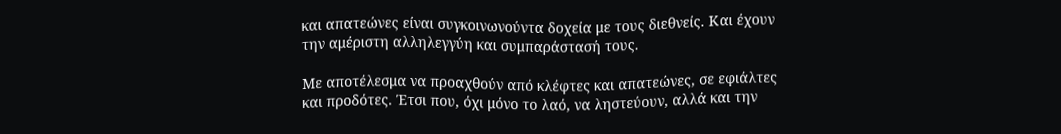και απατεώνες είναι συγκοινωνούντα δοχεία με τους διεθνείς. Και έχουν την αμέριστη αλληλεγγύη και συμπαράστασή τους.

Με αποτέλεσμα να προαχθούν από κλέφτες και απατεώνες, σε εφιάλτες και προδότες. Έτσι που, όχι μόνο το λαό, να ληστεύουν, αλλά και την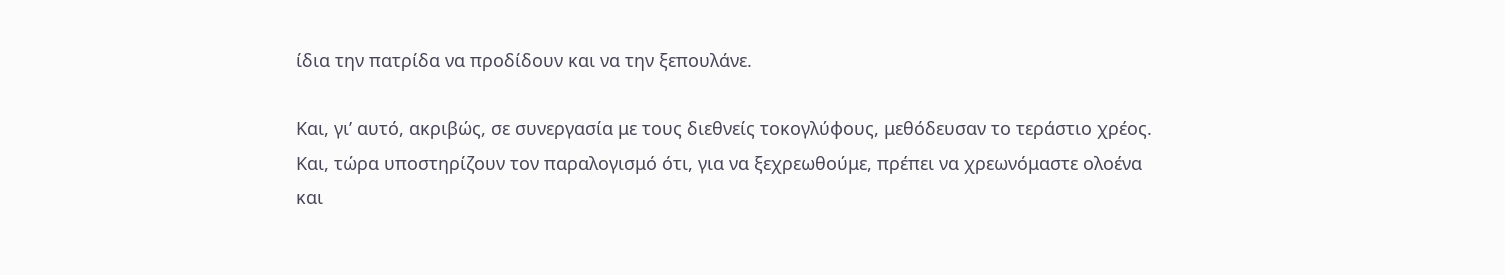ίδια την πατρίδα να προδίδουν και να την ξεπουλάνε.

Και, γι’ αυτό, ακριβώς, σε συνεργασία με τους διεθνείς τοκογλύφους, μεθόδευσαν το τεράστιο χρέος. Και, τώρα υποστηρίζουν τον παραλογισμό ότι, για να ξεχρεωθούμε, πρέπει να χρεωνόμαστε ολοένα και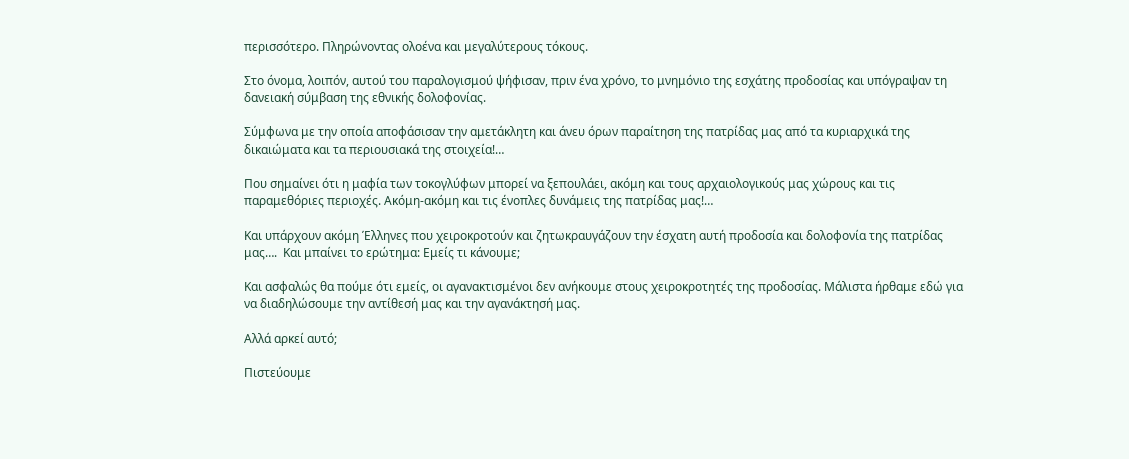περισσότερο. Πληρώνοντας ολοένα και μεγαλύτερους τόκους.

Στο όνομα, λοιπόν, αυτού του παραλογισμού ψήφισαν, πριν ένα χρόνο, το μνημόνιο της εσχάτης προδοσίας και υπόγραψαν τη δανειακή σύμβαση της εθνικής δολοφονίας.

Σύμφωνα με την οποία αποφάσισαν την αμετάκλητη και άνευ όρων παραίτηση της πατρίδας μας από τα κυριαρχικά της δικαιώματα και τα περιουσιακά της στοιχεία!…

Που σημαίνει ότι η μαφία των τοκογλύφων μπορεί να ξεπουλάει, ακόμη και τους αρχαιολογικούς μας χώρους και τις παραμεθόριες περιοχές. Ακόμη-ακόμη και τις ένοπλες δυνάμεις της πατρίδας μας!…

Και υπάρχουν ακόμη Έλληνες που χειροκροτούν και ζητωκραυγάζουν την έσχατη αυτή προδοσία και δολοφονία της πατρίδας μας….  Και μπαίνει το ερώτημα: Εμείς τι κάνουμε;

Και ασφαλώς θα πούμε ότι εμείς, οι αγανακτισμένοι δεν ανήκουμε στους χειροκροτητές της προδοσίας. Μάλιστα ήρθαμε εδώ για να διαδηλώσουμε την αντίθεσή μας και την αγανάκτησή μας.

Αλλά αρκεί αυτό;

Πιστεύουμε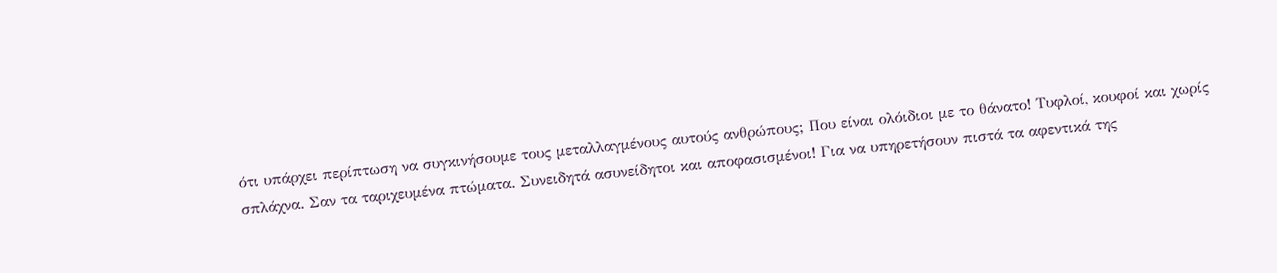ότι υπάρχει περίπτωση να συγκινήσουμε τους μεταλλαγμένους αυτούς ανθρώπους; Που είναι ολόιδιοι με το θάνατο! Τυφλοί, κουφοί και χωρίς σπλάχνα. Σαν τα ταριχευμένα πτώματα. Συνειδητά ασυνείδητοι και αποφασισμένοι! Για να υπηρετήσουν πιστά τα αφεντικά της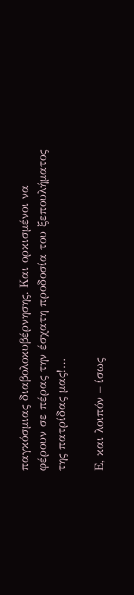παγκόσμιας διαβολοκυβέρνησης. Και ορκισμένοι να φέρουν σε πέρας την έσχατη προδοσία του ξεπουλήματος της πατρίδας μας!…

Ε, και λοιπόν – ίσως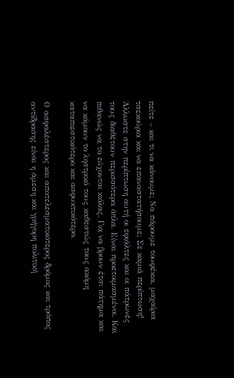πείτε – και τι να κάνουμε; Να πάρουμε τουφέκια, μαχαίρια τσεκούρια και να επαναστατήσουμε; Σε καμιά περίπτωση! Άλλωστε στην περίπτωση αυτή οι εφιάλτες και οι πάτρωνές τους διαθέτουν περισσότερα όπλα. Είναι προετοιμασμένοι. Και πιθανώς να το εύχονται κιόλας. Για να βρουν έτσι πάτημα και να κάμουν το ληστρικό τους καθεστώς τους ακόμη καταπιεστικότερο και ασφυκτικότερο.

Ο ασφαλέστερος και αποτελεσματικότερος δρόμος και τρόπος αντίδρασης είναι η άμεση και γρήγορη πολιτική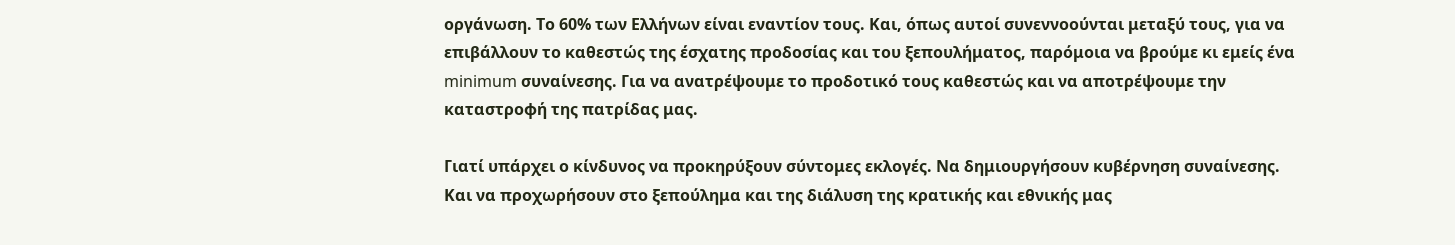οργάνωση. Το 60% των Ελλήνων είναι εναντίον τους. Και, όπως αυτοί συνεννοούνται μεταξύ τους, για να επιβάλλουν το καθεστώς της έσχατης προδοσίας και του ξεπουλήματος, παρόμοια να βρούμε κι εμείς ένα minimum συναίνεσης. Για να ανατρέψουμε το προδοτικό τους καθεστώς και να αποτρέψουμε την καταστροφή της πατρίδας μας.

Γιατί υπάρχει ο κίνδυνος να προκηρύξουν σύντομες εκλογές. Να δημιουργήσουν κυβέρνηση συναίνεσης. Και να προχωρήσουν στο ξεπούλημα και της διάλυση της κρατικής και εθνικής μας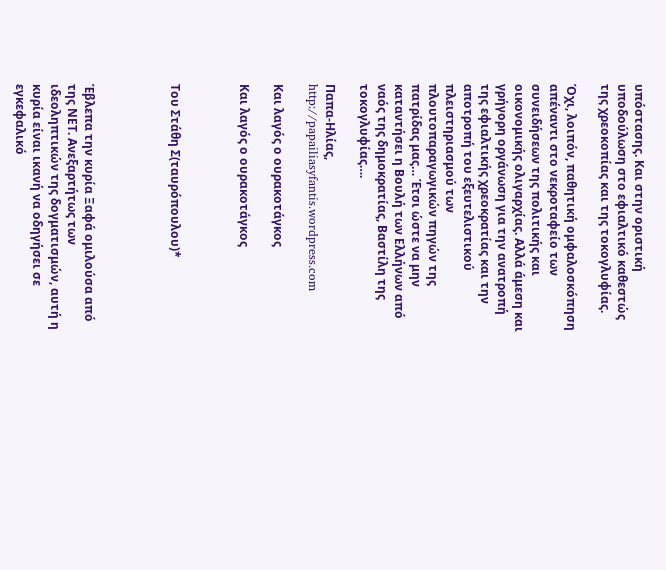υπόστασης. Και στην οριστική υποδούλωση στο εφιαλτικό καθεστώς της χρεοκοπίας και της τοκογλυφίας.

Όχι, λοιπόν, παθητική ομφαλοσκόπηση απέναντι στο νεκροταφείο των συνειδήσεων της πολιτικής και οικονομικής ολιγαρχίας. Αλλά άμεση και γρήγορη οργάνωση για την ανατροπή της εφιαλτικής χρεοκρατίας και την αποτροπή του εξευτελιστικού πλειστηριασμού των πλουτοπαραγωγικών πηγών της πατρίδας μας… Έτσι ώστε να μην καταντήσει η Βουλή των Ελλήνων από ναός της δημοκρατίας, Βαστίλη της τοκογλυφίας….

Παπα-Ηλίας, http://papailiasyfantis.wordpress.com

Και λαγός ο ουρακοτάγκος

Και λαγός ο ουρακοτάγκος



Του Στάθη Σ(ταυρόπουλου)*




Έβλεπα την κυρία Ξαφά ομιλούσα από της ΝΕΤ. Ανεξαρτήτως των ιδεοληπτικών της δογματισμών, αυτή η κυρία είναι ικανή να οδηγήσει σε εγκεφαλικό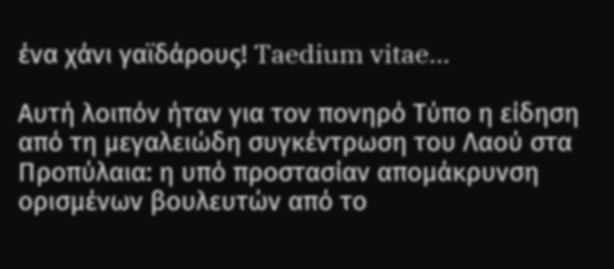ένα χάνι γαϊδάρους! Taedium vitae…

Αυτή λοιπόν ήταν για τον πονηρό Τύπο η είδηση από τη μεγαλειώδη συγκέντρωση του Λαού στα Προπύλαια: η υπό προστασίαν απομάκρυνση ορισμένων βουλευτών από το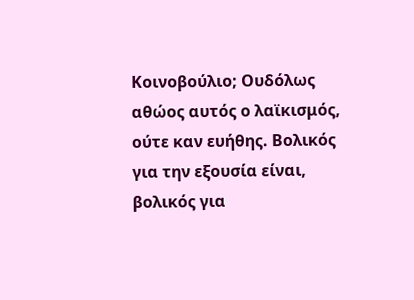Κοινοβούλιο; Ουδόλως αθώος αυτός ο λαϊκισμός, ούτε καν ευήθης. Βολικός για την εξουσία είναι, βολικός για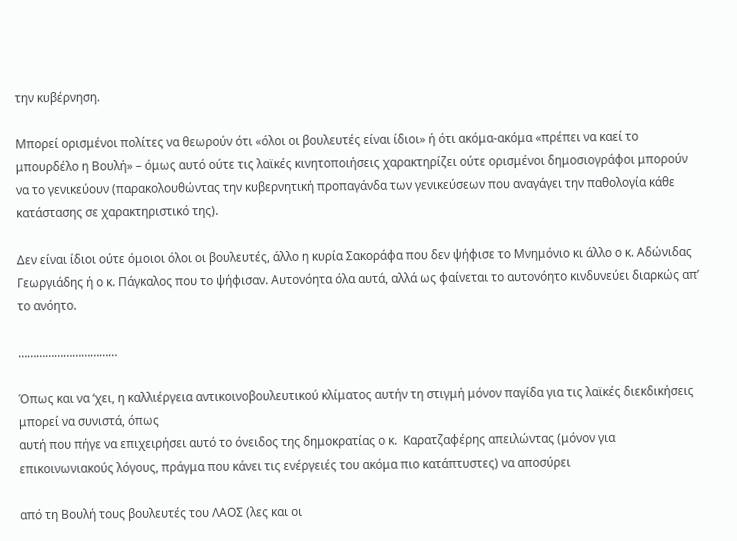την κυβέρνηση.

Μπορεί ορισμένοι πολίτες να θεωρούν ότι «όλοι οι βουλευτές είναι ίδιοι» ή ότι ακόμα-ακόμα «πρέπει να καεί το μπουρδέλο η Βουλή» – όμως αυτό ούτε τις λαϊκές κινητοποιήσεις χαρακτηρίζει ούτε ορισμένοι δημοσιογράφοι μπορούν να το γενικεύουν (παρακολουθώντας την κυβερνητική προπαγάνδα των γενικεύσεων που αναγάγει την παθολογία κάθε κατάστασης σε χαρακτηριστικό της).

Δεν είναι ίδιοι ούτε όμοιοι όλοι οι βουλευτές, άλλο η κυρία Σακοράφα που δεν ψήφισε το Μνημόνιο κι άλλο ο κ. Αδώνιδας Γεωργιάδης ή ο κ. Πάγκαλος που το ψήφισαν. Αυτονόητα όλα αυτά, αλλά ως φαίνεται το αυτονόητο κινδυνεύει διαρκώς απ’  το ανόητο.

……………………………

Όπως και να ‘χει, η καλλιέργεια αντικοινοβουλευτικού κλίματος αυτήν τη στιγμή μόνον παγίδα για τις λαϊκές διεκδικήσεις μπορεί να συνιστά, όπως
αυτή που πήγε να επιχειρήσει αυτό το όνειδος της δημοκρατίας ο κ.  Καρατζαφέρης απειλώντας (μόνον για επικοινωνιακούς λόγους, πράγμα που κάνει τις ενέργειές του ακόμα πιο κατάπτυστες) να αποσύρει

από τη Βουλή τους βουλευτές του ΛΑΟΣ (λες και οι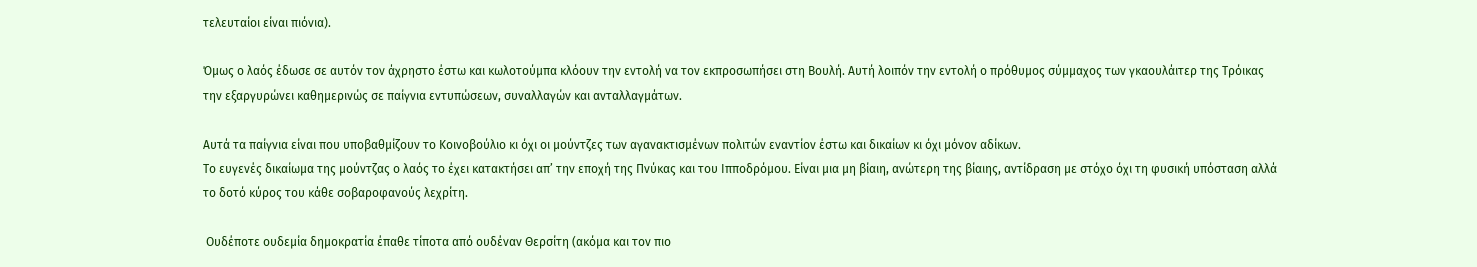τελευταίοι είναι πιόνια).

Όμως ο λαός έδωσε σε αυτόν τον άχρηστο έστω και κωλοτούμπα κλόουν την εντολή να τον εκπροσωπήσει στη Βουλή. Αυτή λοιπόν την εντολή ο πρόθυμος σύμμαχος των γκαουλάιτερ της Τρόικας την εξαργυρώνει καθημερινώς σε παίγνια εντυπώσεων, συναλλαγών και ανταλλαγμάτων.

Αυτά τα παίγνια είναι που υποβαθμίζουν το Κοινοβούλιο κι όχι οι μούντζες των αγανακτισμένων πολιτών εναντίον έστω και δικαίων κι όχι μόνον αδίκων.
Το ευγενές δικαίωμα της μούντζας ο λαός το έχει κατακτήσει απ’ την εποχή της Πνύκας και του Ιπποδρόμου. Είναι μια μη βίαιη, ανώτερη της βίαιης, αντίδραση με στόχο όχι τη φυσική υπόσταση αλλά το δοτό κύρος του κάθε σοβαροφανούς λεχρίτη.

 Ουδέποτε ουδεμία δημοκρατία έπαθε τίποτα από ουδέναν Θερσίτη (ακόμα και τον πιο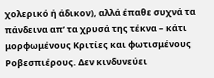χολερικό ή άδικον), αλλά έπαθε συχνά τα πάνδεινα απ’ τα χρυσά της τέκνα – κάτι μορφωμένους Κριτίες και φωτισμένους Ροβεσπιέρους. Δεν κινδυνεύει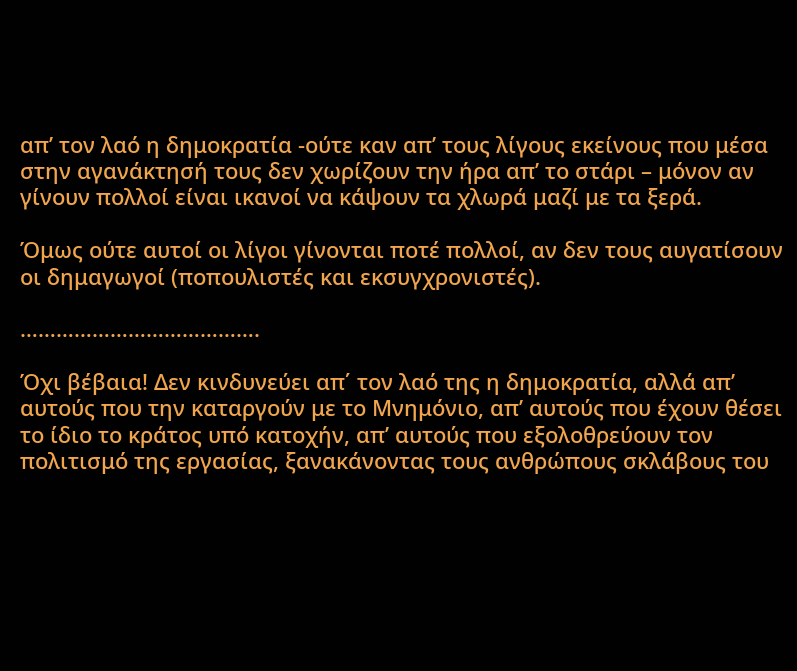απ’ τον λαό η δημοκρατία -ούτε καν απ’ τους λίγους εκείνους που μέσα στην αγανάκτησή τους δεν χωρίζουν την ήρα απ’ το στάρι – μόνον αν γίνουν πολλοί είναι ικανοί να κάψουν τα χλωρά μαζί με τα ξερά.

Όμως ούτε αυτοί οι λίγοι γίνονται ποτέ πολλοί, αν δεν τους αυγατίσουν οι δημαγωγοί (ποπουλιστές και εκσυγχρονιστές).

………………………………….

Όχι βέβαια! Δεν κινδυνεύει απ΄ τον λαό της η δημοκρατία, αλλά απ’ αυτούς που την καταργούν με το Μνημόνιο, απ’ αυτούς που έχουν θέσει το ίδιο το κράτος υπό κατοχήν, απ’ αυτούς που εξολοθρεύουν τον πολιτισμό της εργασίας, ξανακάνοντας τους ανθρώπους σκλάβους του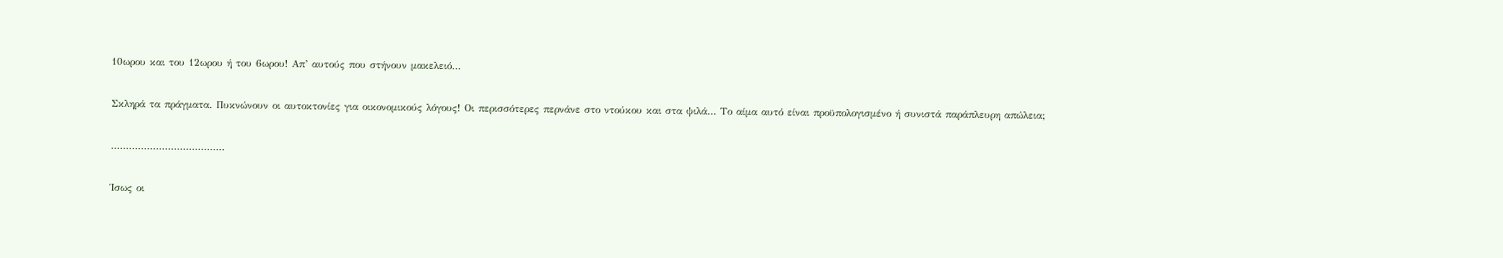10ωρου και του 12ωρου ή του 6ωρου! Απ’ αυτούς που στήνουν μακελειό…

Σκληρά τα πράγματα. Πυκνώνουν οι αυτοκτονίες για οικονομικούς λόγους! Οι περισσότερες περνάνε στο ντούκου και στα ψιλά… Το αίμα αυτό είναι προϋπολογισμένο ή συνιστά παράπλευρη απώλεια;

………………………………..

Ίσως οι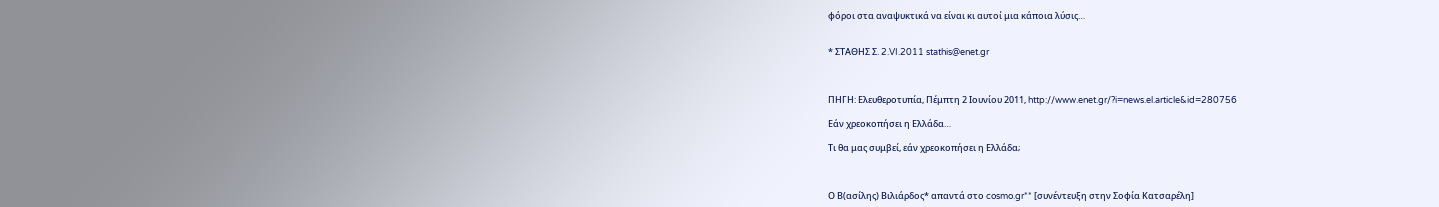φόροι στα αναψυκτικά να είναι κι αυτοί μια κάποια λύσις…


* ΣΤΑΘΗΣ Σ. 2.VI.2011 stathis@enet.gr



ΠΗΓΗ: Ελευθεροτυπία, Πέμπτη 2 Ιουνίου 2011, http://www.enet.gr/?i=news.el.article&id=280756

Εάν χρεοκοπήσει η Ελλάδα…

Τι θα μας συμβεί, εάν χρεοκοπήσει η Ελλάδα;



Ο Β(ασίλης) Βιλιάρδος* απαντά στο cosmo.gr** [συνέντευξη στην Σοφία Κατσαρέλη]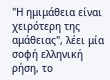"Η ημιμάθεια είναι χειρότερη της αμάθειας", λέει μία σοφή ελληνική ρήση, το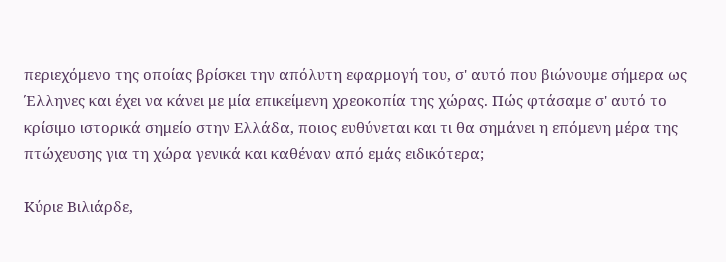περιεχόμενο της οποίας βρίσκει την απόλυτη εφαρμογή του, σ' αυτό που βιώνουμε σήμερα ως Έλληνες και έχει να κάνει με μία επικείμενη χρεοκοπία της χώρας. Πώς φτάσαμε σ' αυτό το κρίσιμο ιστορικά σημείο στην Ελλάδα, ποιος ευθύνεται και τι θα σημάνει η επόμενη μέρα της πτώχευσης για τη χώρα γενικά και καθέναν από εμάς ειδικότερα;

Κύριε Βιλιάρδε,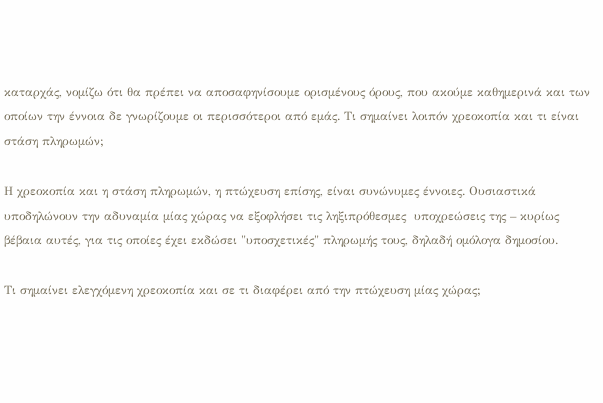καταρχάς, νομίζω ότι θα πρέπει να αποσαφηνίσουμε ορισμένους όρους, που ακούμε καθημερινά και των οποίων την έννοια δε γνωρίζουμε οι περισσότεροι από εμάς. Τι σημαίνει λοιπόν χρεοκοπία και τι είναι στάση πληρωμών;

Η χρεοκοπία και η στάση πληρωμών, η πτώχευση επίσης, είναι συνώνυμες έννοιες. Ουσιαστικά υποδηλώνουν την αδυναμία μίας χώρας να εξοφλήσει τις ληξιπρόθεσμες  υποχρεώσεις της – κυρίως βέβαια αυτές, για τις οποίες έχει εκδώσει "υποσχετικές" πληρωμής τους, δηλαδή ομόλογα δημοσίου.

Τι σημαίνει ελεγχόμενη χρεοκοπία και σε τι διαφέρει από την πτώχευση μίας χώρας;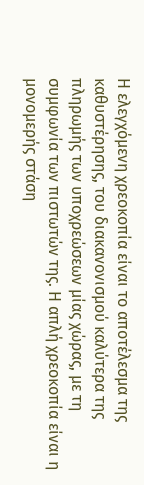Η ελεγχόμενη χρεοκοπία είναι το αποτέλεσμα της καθυστέρησης, του διακανονισμού καλύτερα της πληρωμής των υποχρεώσεων μίας χώρας, με τη συμφωνία των πιστωτών της. Η απλή χρεοκοπία είναι η μονομερής στάση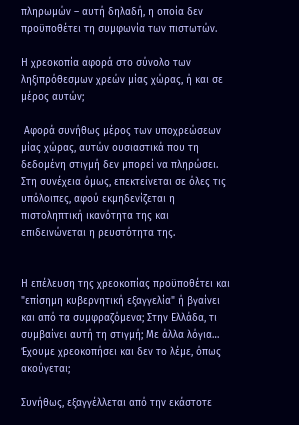πληρωμών – αυτή δηλαδή, η οποία δεν προϋποθέτει τη συμφωνία των πιστωτών.

Η χρεοκοπία αφορά στο σύνολο των ληξιπρόθεσμων χρεών μίας χώρας, ή και σε μέρος αυτών;

 Αφορά συνήθως μέρος των υποχρεώσεων μίας χώρας, αυτών ουσιαστικά που τη δεδομένη στιγμή δεν μπορεί να πληρώσει. Στη συνέχεια όμως, επεκτείνεται σε όλες τις υπόλοιπες, αφού εκμηδενίζεται η πιστοληπτική ικανότητα της και επιδεινώνεται η ρευστότητα της.


Η επέλευση της χρεοκοπίας προϋποθέτει και "επίσημη κυβερνητική εξαγγελία" ή βγαίνει και από τα συμφραζόμενα; Στην Ελλάδα, τι συμβαίνει αυτή τη στιγμή; Με άλλα λόγια… Έχουμε χρεοκοπήσει και δεν το λέμε, όπως ακούγεται;

Συνήθως, εξαγγέλλεται από την εκάστοτε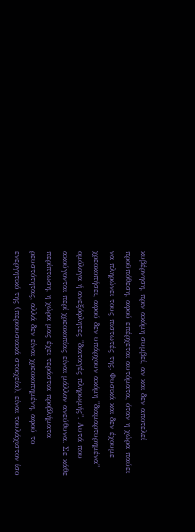κυβέρνηση, πριν ακόμη συμβεί, αν και δεν αποτελεί προϋπόθεση, αφού επέρχεται αυτόματα, όταν η χώρα παύει να πληρώνει τους πιστωτές της. Φυσικά και δεν έχουμε χρεοκοπήσει, αφού δεν υπάρχουν ακόμη "διαμαρτυρημένα" ομόλογα ή ανεξόφλητες "διαταγές πληρωμής". Αυτά που ακούγονται περί χρεοκοπίας είναι μάλλον ανεύθυνα. Σε κάθε περίπτωση, η χώρα μας έχει τεράστια προβλήματα ρευστότητας, αλλά δεν είναι χρεοκοπημένη, αφού το ενεργητικό της (περιουσιακά στοιχεία), είναι τουλάχιστον ίσο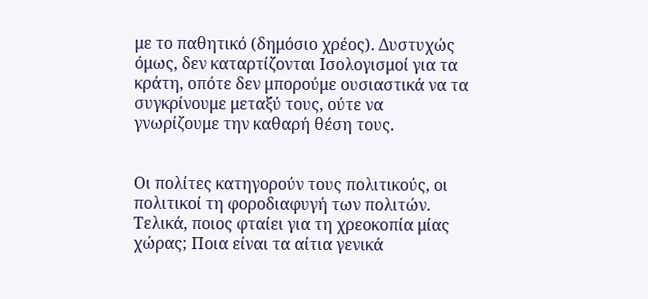με το παθητικό (δημόσιο χρέος). Δυστυχώς όμως, δεν καταρτίζονται Ισολογισμοί για τα κράτη, οπότε δεν μπορούμε ουσιαστικά να τα συγκρίνουμε μεταξύ τους, ούτε να γνωρίζουμε την καθαρή θέση τους.


Οι πολίτες κατηγορούν τους πολιτικούς, οι πολιτικοί τη φοροδιαφυγή των πολιτών. Τελικά, ποιος φταίει για τη χρεοκοπία μίας χώρας; Ποια είναι τα αίτια γενικά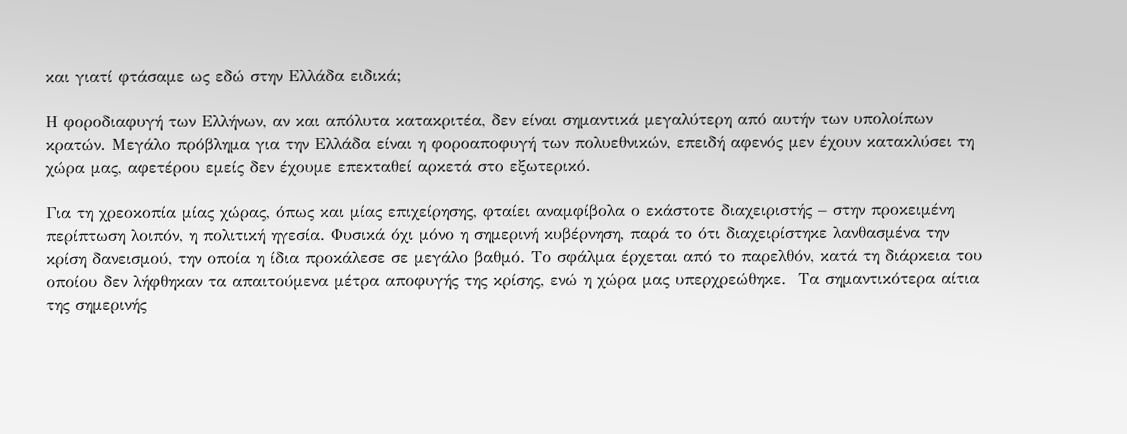και γιατί φτάσαμε ως εδώ στην Ελλάδα ειδικά;

Η φοροδιαφυγή των Ελλήνων, αν και απόλυτα κατακριτέα, δεν είναι σημαντικά μεγαλύτερη από αυτήν των υπολοίπων κρατών. Μεγάλο πρόβλημα για την Ελλάδα είναι η φοροαποφυγή των πολυεθνικών, επειδή αφενός μεν έχουν κατακλύσει τη χώρα μας, αφετέρου εμείς δεν έχουμε επεκταθεί αρκετά στο εξωτερικό.

Για τη χρεοκοπία μίας χώρας, όπως και μίας επιχείρησης, φταίει αναμφίβολα ο εκάστοτε διαχειριστής – στην προκειμένη περίπτωση λοιπόν, η πολιτική ηγεσία. Φυσικά όχι μόνο η σημερινή κυβέρνηση, παρά το ότι διαχειρίστηκε λανθασμένα την κρίση δανεισμού, την οποία η ίδια προκάλεσε σε μεγάλο βαθμό. Το σφάλμα έρχεται από το παρελθόν, κατά τη διάρκεια του οποίου δεν λήφθηκαν τα απαιτούμενα μέτρα αποφυγής της κρίσης, ενώ η χώρα μας υπερχρεώθηκε.  Τα σημαντικότερα αίτια της σημερινής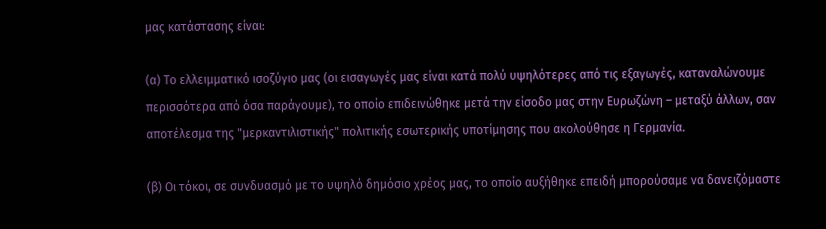μας κατάστασης είναι:

(α) Το ελλειμματικό ισοζύγιο μας (οι εισαγωγές μας είναι κατά πολύ υψηλότερες από τις εξαγωγές, καταναλώνουμε περισσότερα από όσα παράγουμε), το οποίο επιδεινώθηκε μετά την είσοδο μας στην Ευρωζώνη – μεταξύ άλλων, σαν αποτέλεσμα της "μερκαντιλιστικής" πολιτικής εσωτερικής υποτίμησης που ακολούθησε η Γερμανία.

(β) Οι τόκοι, σε συνδυασμό με το υψηλό δημόσιο χρέος μας, το οποίο αυξήθηκε επειδή μπορούσαμε να δανειζόμαστε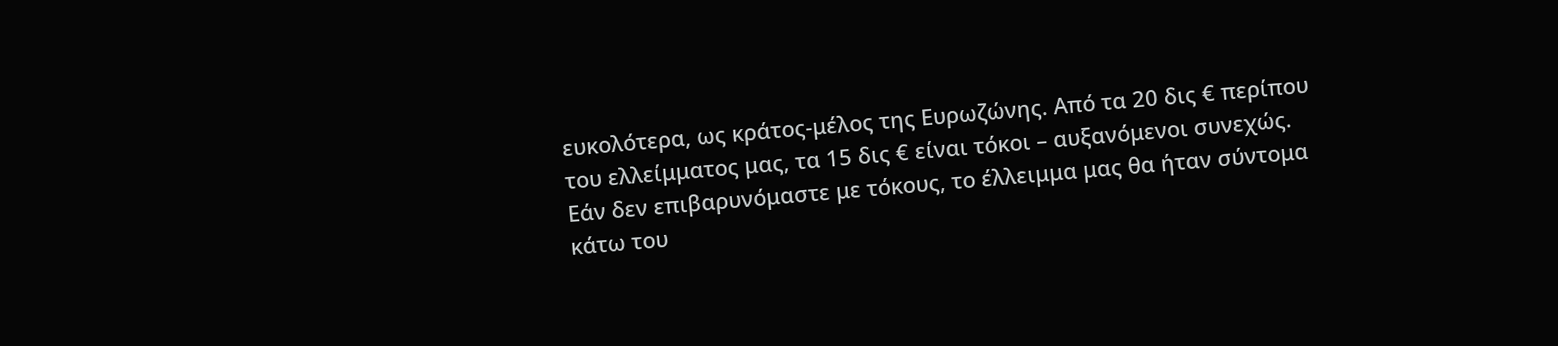ευκολότερα, ως κράτος-μέλος της Ευρωζώνης. Από τα 20 δις € περίπου του ελλείμματος μας, τα 15 δις € είναι τόκοι – αυξανόμενοι συνεχώς. Εάν δεν επιβαρυνόμαστε με τόκους, το έλλειμμα μας θα ήταν σύντομα κάτω του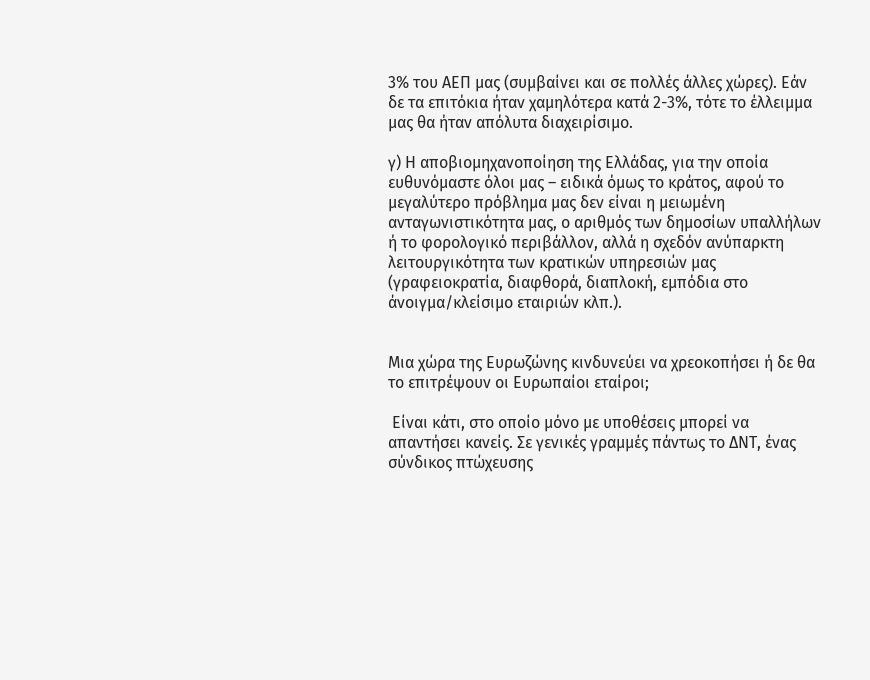3% του ΑΕΠ μας (συμβαίνει και σε πολλές άλλες χώρες). Εάν δε τα επιτόκια ήταν χαμηλότερα κατά 2-3%, τότε το έλλειμμα μας θα ήταν απόλυτα διαχειρίσιμο.

γ) Η αποβιομηχανοποίηση της Ελλάδας, για την οποία ευθυνόμαστε όλοι μας – ειδικά όμως το κράτος, αφού το μεγαλύτερο πρόβλημα μας δεν είναι η μειωμένη ανταγωνιστικότητα μας, ο αριθμός των δημοσίων υπαλλήλων ή το φορολογικό περιβάλλον, αλλά η σχεδόν ανύπαρκτη λειτουργικότητα των κρατικών υπηρεσιών μας (γραφειοκρατία, διαφθορά, διαπλοκή, εμπόδια στο άνοιγμα/κλείσιμο εταιριών κλπ.).


Μια χώρα της Ευρωζώνης κινδυνεύει να χρεοκοπήσει ή δε θα το επιτρέψουν οι Ευρωπαίοι εταίροι;

 Είναι κάτι, στο οποίο μόνο με υποθέσεις μπορεί να απαντήσει κανείς. Σε γενικές γραμμές πάντως το ΔΝΤ, ένας σύνδικος πτώχευσης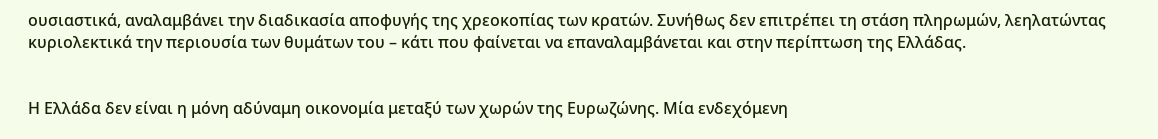ουσιαστικά, αναλαμβάνει την διαδικασία αποφυγής της χρεοκοπίας των κρατών. Συνήθως δεν επιτρέπει τη στάση πληρωμών, λεηλατώντας κυριολεκτικά την περιουσία των θυμάτων του – κάτι που φαίνεται να επαναλαμβάνεται και στην περίπτωση της Ελλάδας.


Η Ελλάδα δεν είναι η μόνη αδύναμη οικονομία μεταξύ των χωρών της Ευρωζώνης. Μία ενδεχόμενη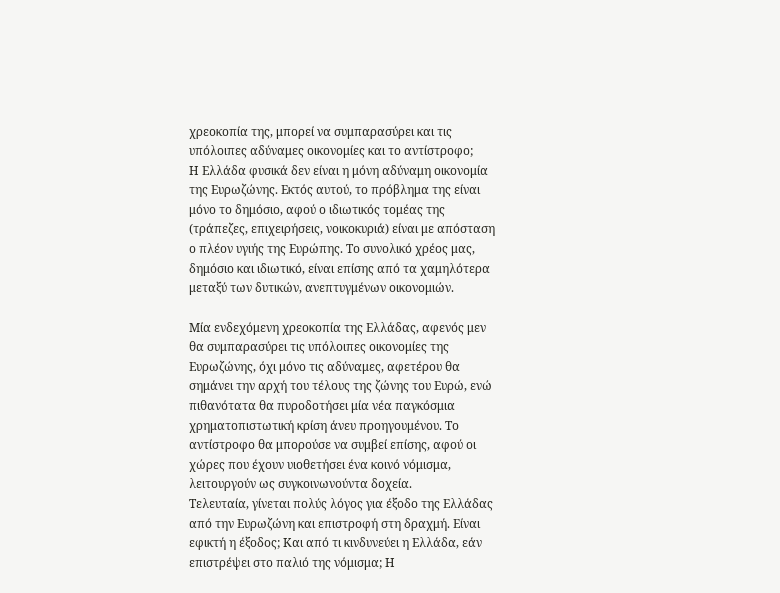χρεοκοπία της, μπορεί να συμπαρασύρει και τις υπόλοιπες αδύναμες οικονομίες και το αντίστροφο;
Η Ελλάδα φυσικά δεν είναι η μόνη αδύναμη οικονομία της Ευρωζώνης. Εκτός αυτού, το πρόβλημα της είναι μόνο το δημόσιο, αφού ο ιδιωτικός τομέας της (τράπεζες, επιχειρήσεις, νοικοκυριά) είναι με απόσταση ο πλέον υγιής της Ευρώπης. Το συνολικό χρέος μας, δημόσιο και ιδιωτικό, είναι επίσης από τα χαμηλότερα μεταξύ των δυτικών, ανεπτυγμένων οικονομιών.

Μία ενδεχόμενη χρεοκοπία της Ελλάδας, αφενός μεν θα συμπαρασύρει τις υπόλοιπες οικονομίες της Ευρωζώνης, όχι μόνο τις αδύναμες, αφετέρου θα σημάνει την αρχή του τέλους της ζώνης του Ευρώ, ενώ πιθανότατα θα πυροδοτήσει μία νέα παγκόσμια χρηματοπιστωτική κρίση άνευ προηγουμένου. Το αντίστροφο θα μπορούσε να συμβεί επίσης, αφού οι χώρες που έχουν υιοθετήσει ένα κοινό νόμισμα, λειτουργούν ως συγκοινωνούντα δοχεία.
Τελευταία, γίνεται πολύς λόγος για έξοδο της Ελλάδας από την Ευρωζώνη και επιστροφή στη δραχμή. Είναι εφικτή η έξοδος; Και από τι κινδυνεύει η Ελλάδα, εάν επιστρέψει στο παλιό της νόμισμα; Η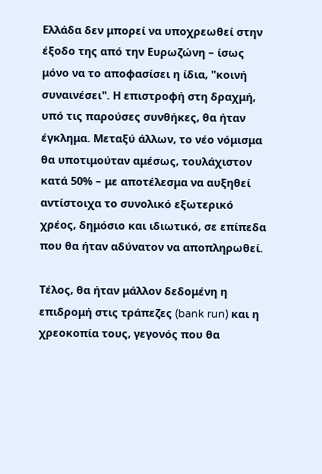Ελλάδα δεν μπορεί να υποχρεωθεί στην έξοδο της από την Ευρωζώνη – ίσως μόνο να το αποφασίσει η ίδια, "κοινή συναινέσει". Η επιστροφή στη δραχμή, υπό τις παρούσες συνθήκες, θα ήταν έγκλημα. Μεταξύ άλλων, το νέο νόμισμα θα υποτιμούταν αμέσως, τουλάχιστον κατά 50% – με αποτέλεσμα να αυξηθεί αντίστοιχα το συνολικό εξωτερικό χρέος, δημόσιο και ιδιωτικό, σε επίπεδα που θα ήταν αδύνατον να αποπληρωθεί.

Τέλος, θα ήταν μάλλον δεδομένη η επιδρομή στις τράπεζες (bank run) και η χρεοκοπία τους, γεγονός που θα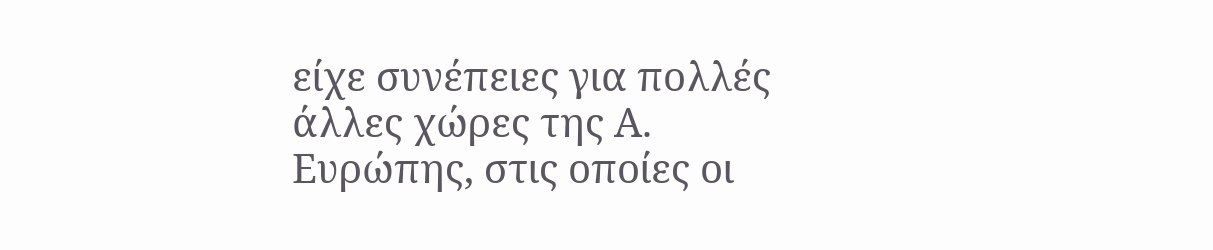είχε συνέπειες για πολλές άλλες χώρες της Α. Ευρώπης, στις οποίες οι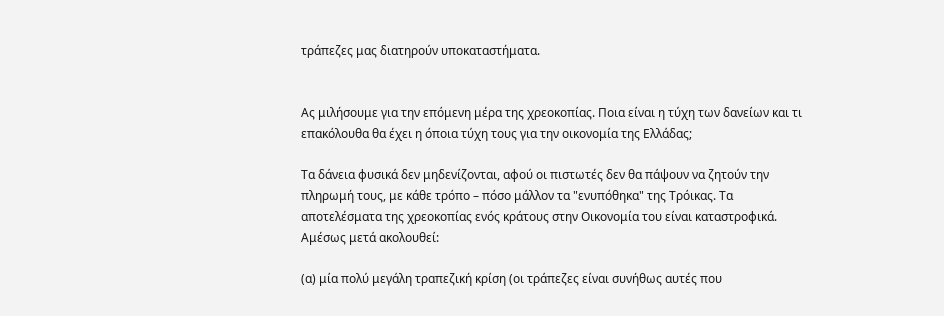τράπεζες μας διατηρούν υποκαταστήματα.


Ας μιλήσουμε για την επόμενη μέρα της χρεοκοπίας. Ποια είναι η τύχη των δανείων και τι επακόλουθα θα έχει η όποια τύχη τους για την οικονομία της Ελλάδας;

Τα δάνεια φυσικά δεν μηδενίζονται, αφού οι πιστωτές δεν θα πάψουν να ζητούν την πληρωμή τους, με κάθε τρόπο – πόσο μάλλον τα "ενυπόθηκα" της Τρόικας. Τα αποτελέσματα της χρεοκοπίας ενός κράτους στην Οικονομία του είναι καταστροφικά. Αμέσως μετά ακολουθεί:

(α) μία πολύ μεγάλη τραπεζική κρίση (οι τράπεζες είναι συνήθως αυτές που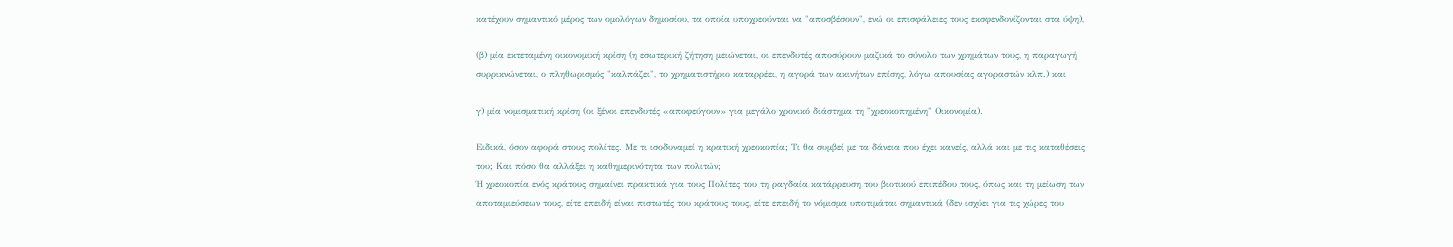κατέχουν σημαντικό μέρος των ομολόγων δημοσίου, τα οποία υποχρεούνται να "αποσβέσουν", ενώ οι επισφάλειες τους εκσφενδονίζονται στα ύψη),

(β) μία εκτεταμένη οικονομική κρίση (η εσωτερική ζήτηση μειώνεται, οι επενδυτές αποσύρουν μαζικά το σύνολο των χρημάτων τους, η παραγωγή συρρικνώνεται, ο πληθωρισμός "καλπάζει", το χρηματιστήριο καταρρέει, η αγορά των ακινήτων επίσης, λόγω απουσίας αγοραστών κλπ.) και

γ) μία νομισματική κρίση (οι ξένοι επενδυτές «αποφεύγουν» για μεγάλο χρονικό διάστημα τη "χρεοκοπημένη" Οικονομία).

Ειδικά, όσον αφορά στους πολίτες. Με τι ισοδυναμεί η κρατική χρεοκοπία; Τι θα συμβεί με τα δάνεια που έχει κανείς, αλλά και με τις καταθέσεις του; Και πόσο θα αλλάξει η καθημερινότητα των πολιτών;
Ή χρεοκοπία ενός κράτους σημαίνει πρακτικά για τους Πολίτες του τη ραγδαία κατάρρευση του βιοτικού επιπέδου τους, όπως και τη μείωση των αποταμιεύσεων τους, είτε επειδή είναι πιστωτές του κράτους τους, είτε επειδή το νόμισμα υποτιμάται σημαντικά (δεν ισχύει για τις χώρες του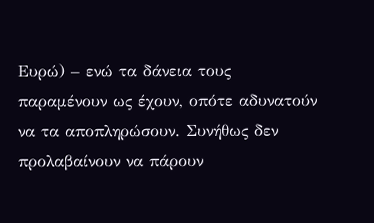Ευρώ) – ενώ τα δάνεια τους παραμένουν ως έχουν, οπότε αδυνατούν να τα αποπληρώσουν. Συνήθως δεν προλαβαίνουν να πάρουν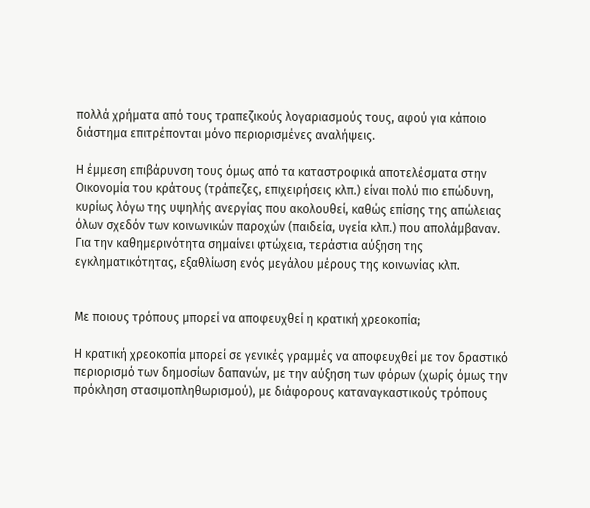πολλά χρήματα από τους τραπεζικούς λογαριασμούς τους, αφού για κάποιο διάστημα επιτρέπονται μόνο περιορισμένες αναλήψεις.

Η έμμεση επιβάρυνση τους όμως από τα καταστροφικά αποτελέσματα στην Οικονομία του κράτους (τράπεζες, επιχειρήσεις κλπ.) είναι πολύ πιο επώδυνη, κυρίως λόγω της υψηλής ανεργίας που ακολουθεί, καθώς επίσης της απώλειας όλων σχεδόν των κοινωνικών παροχών (παιδεία, υγεία κλπ.) που απολάμβαναν. Για την καθημερινότητα σημαίνει φτώχεια, τεράστια αύξηση της εγκληματικότητας, εξαθλίωση ενός μεγάλου μέρους της κοινωνίας κλπ.


Με ποιους τρόπους μπορεί να αποφευχθεί η κρατική χρεοκοπία;

Η κρατική χρεοκοπία μπορεί σε γενικές γραμμές να αποφευχθεί με τον δραστικό περιορισμό των δημοσίων δαπανών, με την αύξηση των φόρων (χωρίς όμως την πρόκληση στασιμοπληθωρισμού), με διάφορους καταναγκαστικούς τρόπους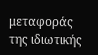μεταφοράς της ιδιωτικής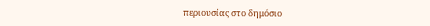περιουσίας στο δημόσιο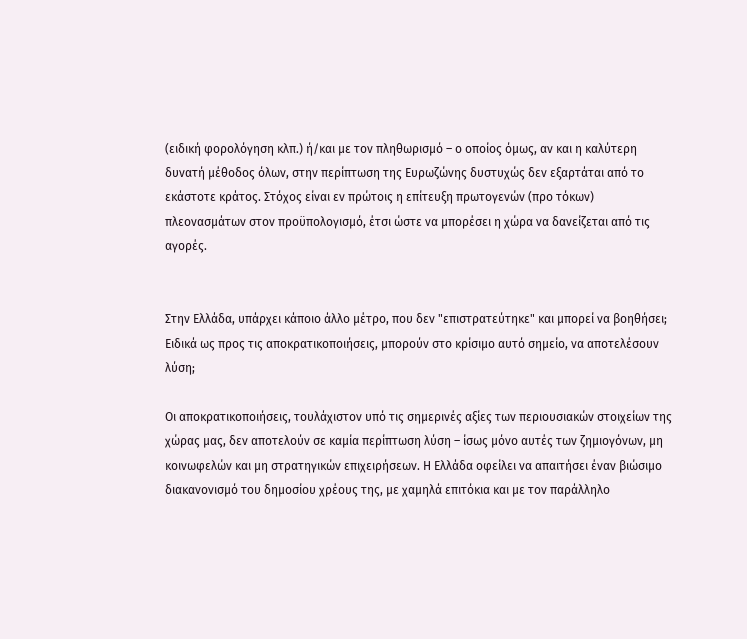(ειδική φορολόγηση κλπ.) ή/και με τον πληθωρισμό – ο οποίος όμως, αν και η καλύτερη δυνατή μέθοδος όλων, στην περίπτωση της Ευρωζώνης δυστυχώς δεν εξαρτάται από το εκάστοτε κράτος. Στόχος είναι εν πρώτοις η επίτευξη πρωτογενών (προ τόκων) πλεονασμάτων στον προϋπολογισμό, έτσι ώστε να μπορέσει η χώρα να δανείζεται από τις αγορές.


Στην Ελλάδα, υπάρχει κάποιο άλλο μέτρο, που δεν "επιστρατεύτηκε" και μπορεί να βοηθήσει; Ειδικά ως προς τις αποκρατικοποιήσεις, μπορούν στο κρίσιμο αυτό σημείο, να αποτελέσουν λύση;

Οι αποκρατικοποιήσεις, τουλάχιστον υπό τις σημερινές αξίες των περιουσιακών στοιχείων της χώρας μας, δεν αποτελούν σε καμία περίπτωση λύση – ίσως μόνο αυτές των ζημιογόνων, μη κοινωφελών και μη στρατηγικών επιχειρήσεων. Η Ελλάδα οφείλει να απαιτήσει έναν βιώσιμο διακανονισμό του δημοσίου χρέους της, με χαμηλά επιτόκια και με τον παράλληλο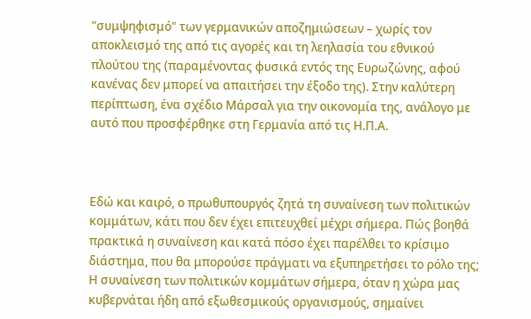"συμψηφισμό" των γερμανικών αποζημιώσεων – χωρίς τον αποκλεισμό της από τις αγορές και τη λεηλασία του εθνικού πλούτου της (παραμένοντας φυσικά εντός της Ευρωζώνης, αφού κανένας δεν μπορεί να απαιτήσει την έξοδο της). Στην καλύτερη περίπτωση, ένα σχέδιο Μάρσαλ για την οικονομία της, ανάλογο με αυτό που προσφέρθηκε στη Γερμανία από τις Η.Π.Α.



Εδώ και καιρό, ο πρωθυπουργός ζητά τη συναίνεση των πολιτικών κομμάτων, κάτι που δεν έχει επιτευχθεί μέχρι σήμερα. Πώς βοηθά πρακτικά η συναίνεση και κατά πόσο έχει παρέλθει το κρίσιμο διάστημα, που θα μπορούσε πράγματι να εξυπηρετήσει το ρόλο της;
Η συναίνεση των πολιτικών κομμάτων σήμερα, όταν η χώρα μας κυβερνάται ήδη από εξωθεσμικούς οργανισμούς, σημαίνει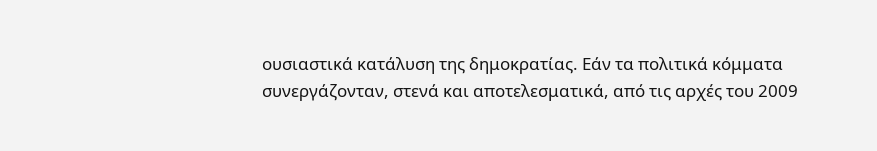ουσιαστικά κατάλυση της δημοκρατίας. Εάν τα πολιτικά κόμματα συνεργάζονταν, στενά και αποτελεσματικά, από τις αρχές του 2009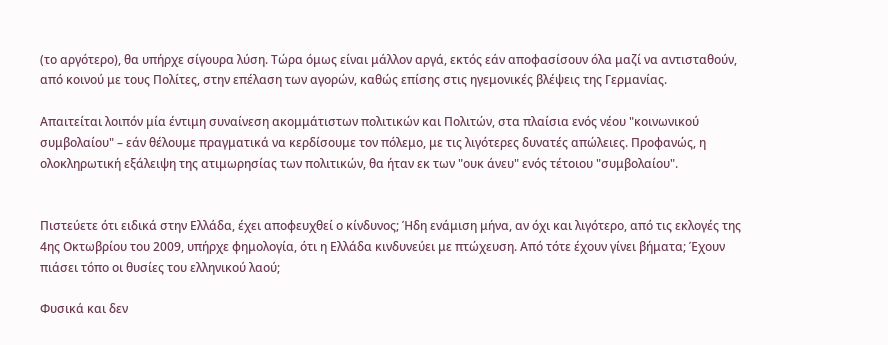(το αργότερο), θα υπήρχε σίγουρα λύση. Τώρα όμως είναι μάλλον αργά, εκτός εάν αποφασίσουν όλα μαζί να αντισταθούν, από κοινού με τους Πολίτες, στην επέλαση των αγορών, καθώς επίσης στις ηγεμονικές βλέψεις της Γερμανίας.

Απαιτείται λοιπόν μία έντιμη συναίνεση ακομμάτιστων πολιτικών και Πολιτών, στα πλαίσια ενός νέου "κοινωνικού συμβολαίου" – εάν θέλουμε πραγματικά να κερδίσουμε τον πόλεμο, με τις λιγότερες δυνατές απώλειες. Προφανώς, η ολοκληρωτική εξάλειψη της ατιμωρησίας των πολιτικών, θα ήταν εκ των "ουκ άνευ" ενός τέτοιου "συμβολαίου".


Πιστεύετε ότι ειδικά στην Ελλάδα, έχει αποφευχθεί ο κίνδυνος; Ήδη ενάμιση μήνα, αν όχι και λιγότερο, από τις εκλογές της 4ης Οκτωβρίου του 2009, υπήρχε φημολογία, ότι η Ελλάδα κινδυνεύει με πτώχευση. Από τότε έχουν γίνει βήματα; Έχουν πιάσει τόπο οι θυσίες του ελληνικού λαού;

Φυσικά και δεν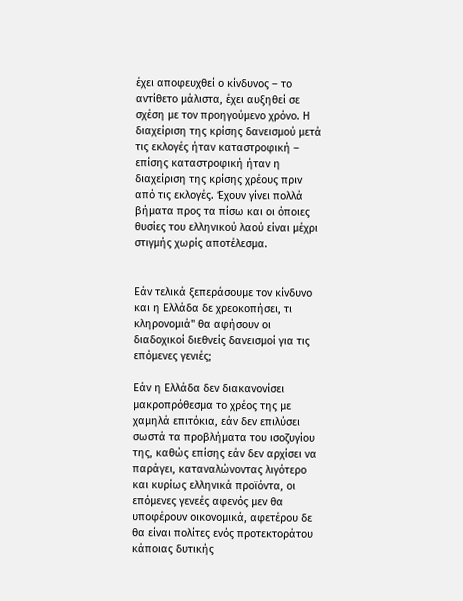έχει αποφευχθεί ο κίνδυνος – το αντίθετο μάλιστα, έχει αυξηθεί σε σχέση με τον προηγούμενο χρόνο. Η διαχείριση της κρίσης δανεισμού μετά τις εκλογές ήταν καταστροφική – επίσης καταστροφική ήταν η διαχείριση της κρίσης χρέους πριν από τις εκλογές. Έχουν γίνει πολλά βήματα προς τα πίσω και οι όποιες θυσίες του ελληνικού λαού είναι μέχρι στιγμής χωρίς αποτέλεσμα.


Εάν τελικά ξεπεράσουμε τον κίνδυνο και η Ελλάδα δε χρεοκοπήσει, τι κληρονομιά" θα αφήσουν οι διαδοχικοί διεθνείς δανεισμοί για τις επόμενες γενιές;

Εάν η Ελλάδα δεν διακανονίσει μακροπρόθεσμα το χρέος της με χαμηλά επιτόκια, εάν δεν επιλύσει σωστά τα προβλήματα του ισοζυγίου της, καθώς επίσης εάν δεν αρχίσει να παράγει, καταναλώνοντας λιγότερο και κυρίως ελληνικά προϊόντα, οι επόμενες γενεές αφενός μεν θα υποφέρουν οικονομικά, αφετέρου δε θα είναι πολίτες ενός προτεκτοράτου κάποιας δυτικής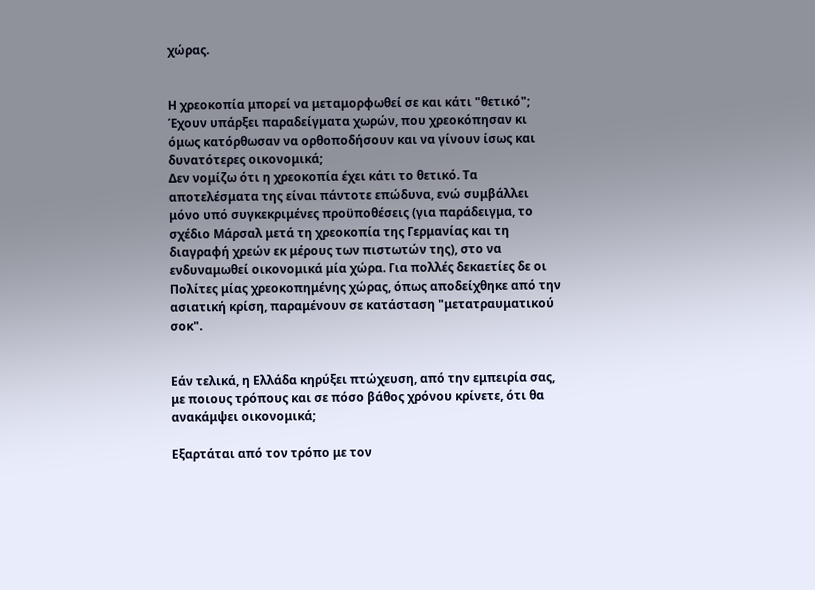χώρας.


Η χρεοκοπία μπορεί να μεταμορφωθεί σε και κάτι "θετικό"; Έχουν υπάρξει παραδείγματα χωρών, που χρεοκόπησαν κι όμως κατόρθωσαν να ορθοποδήσουν και να γίνουν ίσως και δυνατότερες οικονομικά;
Δεν νομίζω ότι η χρεοκοπία έχει κάτι το θετικό. Τα αποτελέσματα της είναι πάντοτε επώδυνα, ενώ συμβάλλει μόνο υπό συγκεκριμένες προϋποθέσεις (για παράδειγμα, το σχέδιο Μάρσαλ μετά τη χρεοκοπία της Γερμανίας και τη διαγραφή χρεών εκ μέρους των πιστωτών της), στο να ενδυναμωθεί οικονομικά μία χώρα. Για πολλές δεκαετίες δε οι Πολίτες μίας χρεοκοπημένης χώρας, όπως αποδείχθηκε από την ασιατική κρίση, παραμένουν σε κατάσταση "μετατραυματικού σοκ".


Εάν τελικά, η Ελλάδα κηρύξει πτώχευση, από την εμπειρία σας, με ποιους τρόπους και σε πόσο βάθος χρόνου κρίνετε, ότι θα ανακάμψει οικονομικά;

Εξαρτάται από τον τρόπο με τον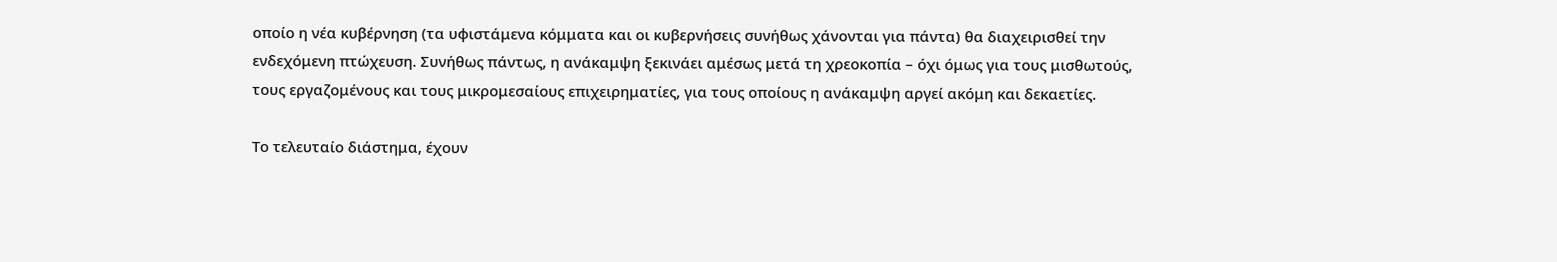οποίο η νέα κυβέρνηση (τα υφιστάμενα κόμματα και οι κυβερνήσεις συνήθως χάνονται για πάντα) θα διαχειρισθεί την ενδεχόμενη πτώχευση. Συνήθως πάντως, η ανάκαμψη ξεκινάει αμέσως μετά τη χρεοκοπία – όχι όμως για τους μισθωτούς, τους εργαζομένους και τους μικρομεσαίους επιχειρηματίες, για τους οποίους η ανάκαμψη αργεί ακόμη και δεκαετίες.

Το τελευταίο διάστημα, έχουν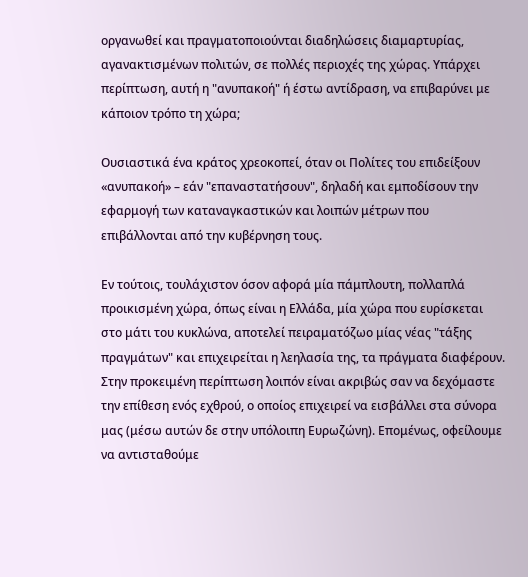οργανωθεί και πραγματοποιούνται διαδηλώσεις διαμαρτυρίας, αγανακτισμένων πολιτών, σε πολλές περιοχές της χώρας. Υπάρχει περίπτωση, αυτή η "ανυπακοή" ή έστω αντίδραση, να επιβαρύνει με κάποιον τρόπο τη χώρα;

Ουσιαστικά ένα κράτος χρεοκοπεί, όταν οι Πολίτες του επιδείξουν «ανυπακοή» – εάν "επαναστατήσουν", δηλαδή και εμποδίσουν την εφαρμογή των καταναγκαστικών και λοιπών μέτρων που επιβάλλονται από την κυβέρνηση τους.

Εν τούτοις, τουλάχιστον όσον αφορά μία πάμπλουτη, πολλαπλά προικισμένη χώρα, όπως είναι η Ελλάδα, μία χώρα που ευρίσκεται στο μάτι του κυκλώνα, αποτελεί πειραματόζωο μίας νέας "τάξης πραγμάτων" και επιχειρείται η λεηλασία της, τα πράγματα διαφέρουν. Στην προκειμένη περίπτωση λοιπόν είναι ακριβώς σαν να δεχόμαστε την επίθεση ενός εχθρού, ο οποίος επιχειρεί να εισβάλλει στα σύνορα μας (μέσω αυτών δε στην υπόλοιπη Ευρωζώνη). Επομένως, οφείλουμε να αντισταθούμε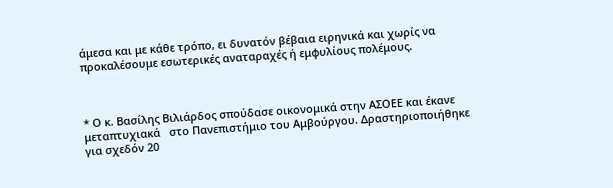άμεσα και με κάθε τρόπο, ει δυνατόν βέβαια ειρηνικά και χωρίς να προκαλέσουμε εσωτερικές αναταραχές ή εμφυλίους πολέμους.



* Ο κ. Βασίλης Βιλιάρδος σπούδασε οικονομικά στην ΑΣΟΕΕ και έκανε μεταπτυχιακά   στο Πανεπιστήμιο του Αμβούργου. Δραστηριοποιήθηκε για σχεδόν 20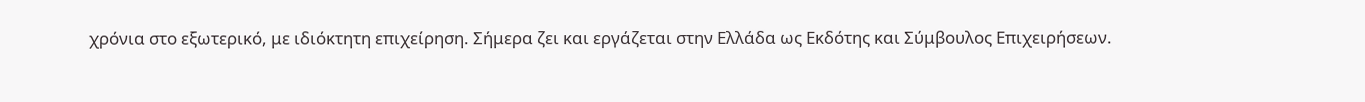χρόνια στο εξωτερικό, με ιδιόκτητη επιχείρηση. Σήμερα ζει και εργάζεται στην Ελλάδα ως Εκδότης και Σύμβουλος Επιχειρήσεων.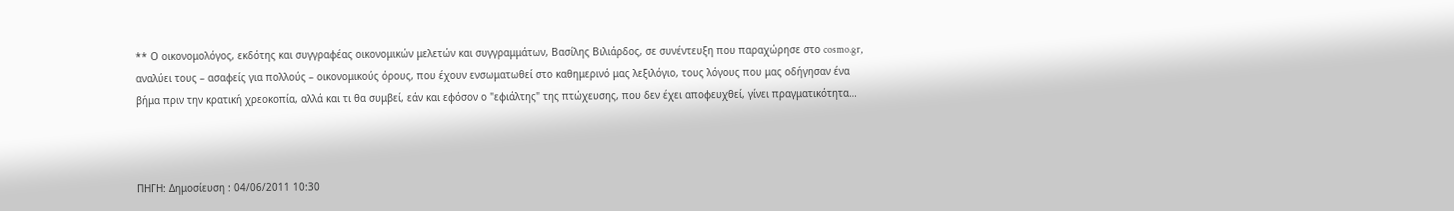** Ο οικονομολόγος, εκδότης και συγγραφέας οικονομικών μελετών και συγγραμμάτων, Βασίλης Βιλιάρδος, σε συνέντευξη που παραχώρησε στο cosmo.gr, αναλύει τους – ασαφείς για πολλούς – οικονομικούς όρους, που έχουν ενσωματωθεί στο καθημερινό μας λεξιλόγιο, τους λόγους που μας οδήγησαν ένα βήμα πριν την κρατική χρεοκοπία, αλλά και τι θα συμβεί, εάν και εφόσον ο "εφιάλτης" της πτώχευσης, που δεν έχει αποφευχθεί, γίνει πραγματικότητα…



ΠΗΓΗ: Δημοσίευση : 04/06/2011 10:30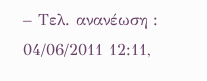– Τελ. ανανέωση : 04/06/2011 12:11,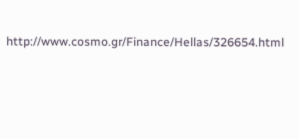http://www.cosmo.gr/Finance/Hellas/326654.html